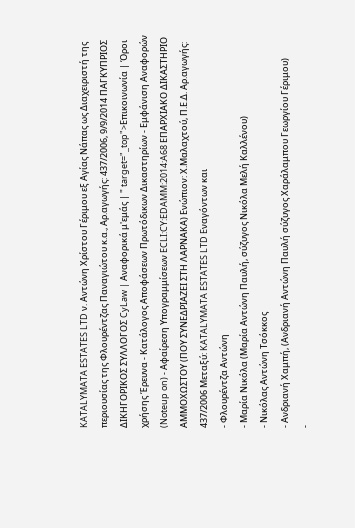KATALYMATA ESTATES LTD ν. Αντώνη Χρίστου Γέριμου εξ Αγίας Νάπας ως Διαχειριστή της περιουσίας της Φλουρέντζας Παναγιώτου κ.α., Αρ.αγωγής: 437/2006, 9/9/2014 ΠΑΓΚΥΠΡΙΟΣ ΔΙΚΗΓΟΡΙΚΟΣ ΣΥΛΛΟΓΟΣ CyLaw | Αναφορικά μ'εμάς | " target="_top">Επικοινωνία | Όροι χρήσης Έρευνα - Κατάλογος Αποφάσεων Πρωτόδικων Δικαστηρίων - Εμφάνιση Αναφορών (Noteup on) - Αφαίρεση Υπογραμμίσεων ECLI:CY:EDAMM:2014:A68 EΠΑΡΧΙΑΚΟ ΔΙΚΑΣΤΗΡΙΟ ΑΜΜΟΧΩΣΤΟΥ (ΠΟΥ ΣΥΝΕΔΡΙΑΖΕΙ ΣΤΗ ΛΑΡΝΑΚΑ) Ενώπιον: Χ.Μαλαχτού, Π.Ε.Δ. Αρ.αγωγής: 437/2006 Μεταξύ: KATALYMATA ESTATES LTD Eναγόντων και
- Φλουρέντζα Αντώνη
- Μαρία Νικόλα (Μαρία Αντώνη Παυλή, σύζυγος Νικόλα Μελή Καλλένου)
- Νικόλας Αντώνη Τσόκκος
- Ανδριανή Χαμπή, (Ανδριανή Αντώνη Παυλή σύζυγος Xαράλαμπου Γεωργίου Γέριμου)
-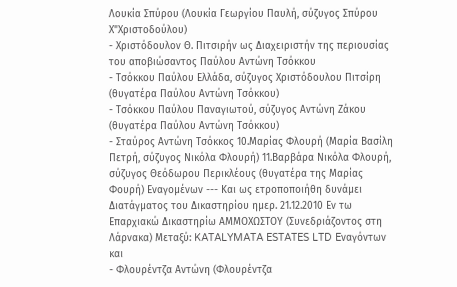Λουκία Σπύρου (Λουκία Γεωργίου Παυλή, σύζυγος Σπύρου Χ"Χριστοδούλου)
- Χριστόδουλον Θ. Πιτσιρήν ως Διαχειριστήν της περιουσίας του αποβιώσαντος Παύλου Αντώνη Τσόκκου
- Τσόκκου Παύλου Ελλάδα, σύζυγος Χριστόδουλου Πιτσίρη (θυγατέρα Παύλου Αντώνη Τσόκκου)
- Τσόκκου Παύλου Παναγιωτού, σύζυγος Αντώνη Zάκου (θυγατέρα Παύλου Αντώνη Τσόκκου)
- Σταύρος Αντώνη Τσόκκος 10.Μαρίας Φλουρή (Μαρία Βασίλη Πετρή, σύζυγος Νικόλα Φλουρή) 11.Βαρβάρα Νικόλα Φλουρή, σύζυγος Θεόδωρου Περικλέους (θυγατέρα της Μαρίας Φουρή) Εναγομένων --- Και ως ετροποποιήθη δυνάμει Διατάγματος του Δικαστηρίου ημερ. 21.12.2010 Εν τω Επαρχιακώ Δικαστηρίω ΑΜΜΟΧΩΣΤΟΥ (Συνεδριάζοντος στη Λάρνακα) Μεταξύ: KATALYMATA ESTATES LTD Eναγόντων και
- Φλουρέντζα Αντώνη (Φλουρέντζα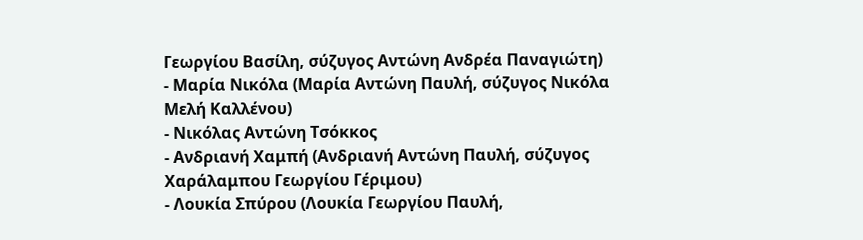Γεωργίου Βασίλη, σύζυγος Αντώνη Ανδρέα Παναγιώτη)
- Μαρία Νικόλα (Μαρία Αντώνη Παυλή, σύζυγος Νικόλα Μελή Καλλένου)
- Νικόλας Αντώνη Τσόκκος
- Ανδριανή Χαμπή (Ανδριανή Αντώνη Παυλή, σύζυγος Χαράλαμπου Γεωργίου Γέριμου)
- Λουκία Σπύρου (Λουκία Γεωργίου Παυλή,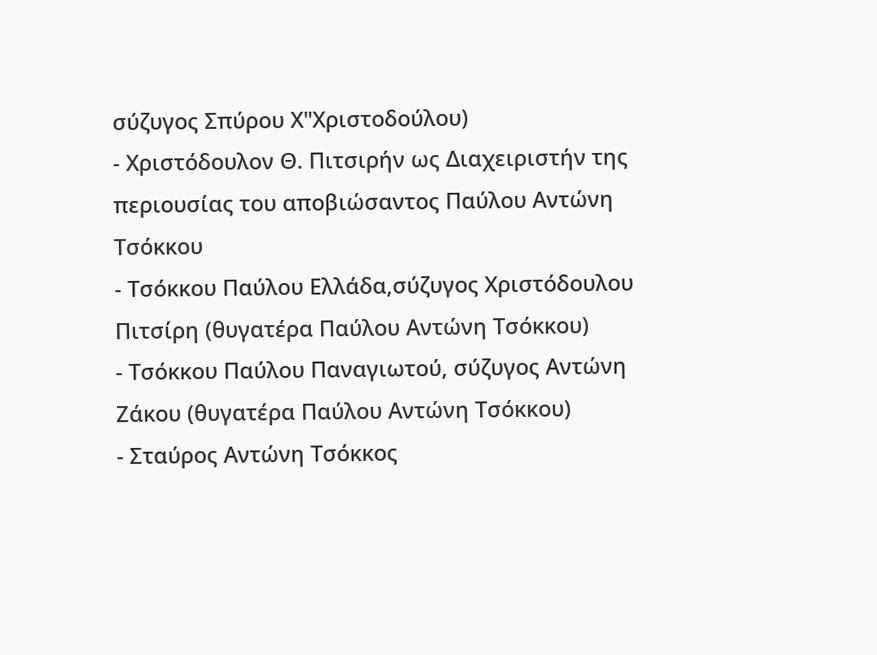σύζυγος Σπύρου Χ"Χριστοδούλου)
- Χριστόδουλον Θ. Πιτσιρήν ως Διαχειριστήν της περιουσίας του αποβιώσαντος Παύλου Αντώνη Τσόκκου
- Τσόκκου Παύλου Ελλάδα,σύζυγος Χριστόδουλου Πιτσίρη (θυγατέρα Παύλου Αντώνη Τσόκκου)
- Τσόκκου Παύλου Παναγιωτού, σύζυγος Αντώνη Ζάκου (θυγατέρα Παύλου Αντώνη Τσόκκου)
- Σταύρος Αντώνη Τσόκκος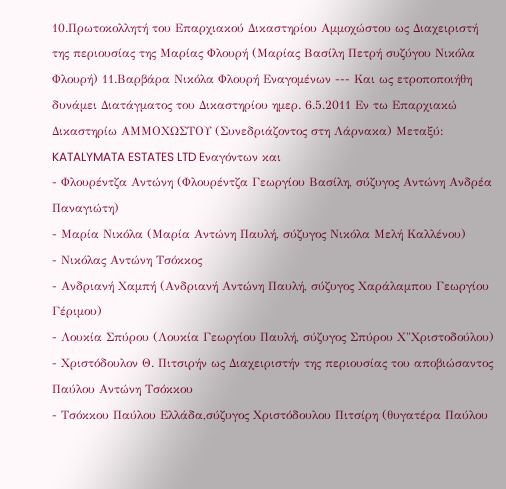10.Πρωτοκολλητή του Επαρχιακού Δικαστηρίου Αμμοχώστου ως Διαχειριστή της περιουσίας της Μαρίας Φλουρή (Μαρίας Βασίλη Πετρή συζύγου Νικόλα Φλουρή) 11.Βαρβάρα Νικόλα Φλουρή Εναγομένων --- Και ως ετροποποιήθη δυνάμει Διατάγματος του Δικαστηρίου ημερ. 6.5.2011 Εν τω Επαρχιακώ Δικαστηρίω ΑΜΜΟΧΩΣΤΟΥ (Συνεδριάζοντος στη Λάρνακα) Μεταξύ: KATALYMATA ESTATES LTD Eναγόντων και
- Φλουρέντζα Αντώνη (Φλουρέντζα Γεωργίου Βασίλη, σύζυγος Αντώνη Ανδρέα Παναγιώτη)
- Μαρία Νικόλα (Μαρία Αντώνη Παυλή, σύζυγος Νικόλα Μελή Καλλένου)
- Νικόλας Αντώνη Τσόκκος
- Ανδριανή Χαμπή (Ανδριανή Αντώνη Παυλή, σύζυγος Χαράλαμπου Γεωργίου Γέριμου)
- Λουκία Σπύρου (Λουκία Γεωργίου Παυλή, σύζυγος Σπύρου Χ"Χριστοδούλου)
- Χριστόδουλον Θ. Πιτσιρήν ως Διαχειριστήν της περιουσίας του αποβιώσαντος Παύλου Αντώνη Τσόκκου
- Τσόκκου Παύλου Ελλάδα,σύζυγος Χριστόδουλου Πιτσίρη (θυγατέρα Παύλου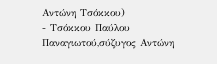Αντώνη Τσόκκου)
- Τσόκκου Παύλου Παναγιωτού,σύζυγος Αντώνη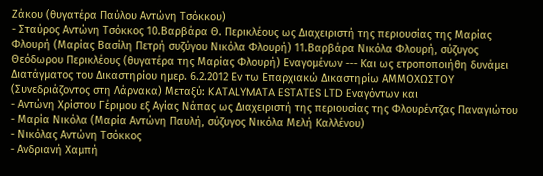Ζάκου (θυγατέρα Παύλου Αντώνη Τσόκκου)
- Σταύρος Αντώνη Τσόκκος 10.Βαρβάρα Θ. Περικλέους ως Διαχειριστή της περιουσίας της Μαρίας Φλουρή (Μαρίας Βασίλη Πετρή συζύγου Νικόλα Φλουρή) 11.Βαρβάρα Νικόλα Φλουρή, σύζυγος Θεόδωρου Περικλέους (θυγατέρα της Μαρίας Φλουρή) Εναγομένων --- Και ως ετροποποιήθη δυνάμει Διατάγματος του Δικαστηρίου ημερ. 6.2.2012 Εν τω Επαρχιακώ Δικαστηρίω ΑΜΜΟΧΩΣΤΟΥ (Συνεδριάζοντος στη Λάρνακα) Μεταξύ: KATALYMATA ESTATES LTD Eναγόντων και
- Αντώνη Χρίστου Γέριμου εξ Αγίας Νάπας ως Διαχειριστή της περιουσίας της Φλουρέντζας Παναγιώτου
- Μαρία Νικόλα (Μαρία Αντώνη Παυλή, σύζυγος Νικόλα Μελή Καλλένου)
- Νικόλας Αντώνη Τσόκκος
- Ανδριανή Χαμπή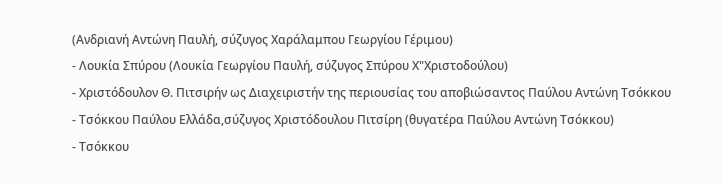(Ανδριανή Αντώνη Παυλή, σύζυγος Χαράλαμπου Γεωργίου Γέριμου)
- Λουκία Σπύρου (Λουκία Γεωργίου Παυλή, σύζυγος Σπύρου Χ"Χριστοδούλου)
- Χριστόδουλον Θ. Πιτσιρήν ως Διαχειριστήν της περιουσίας του αποβιώσαντος Παύλου Αντώνη Τσόκκου
- Τσόκκου Παύλου Ελλάδα,σύζυγος Χριστόδουλου Πιτσίρη (θυγατέρα Παύλου Αντώνη Τσόκκου)
- Τσόκκου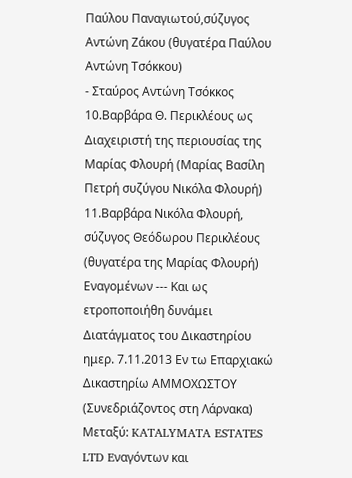Παύλου Παναγιωτού,σύζυγος Αντώνη Ζάκου (θυγατέρα Παύλου Αντώνη Τσόκκου)
- Σταύρος Αντώνη Τσόκκος 10.Βαρβάρα Θ. Περικλέους ως Διαχειριστή της περιουσίας της Μαρίας Φλουρή (Μαρίας Βασίλη Πετρή συζύγου Νικόλα Φλουρή) 11.Βαρβάρα Νικόλα Φλουρή, σύζυγος Θεόδωρου Περικλέους (θυγατέρα της Μαρίας Φλουρή) Εναγομένων --- Και ως ετροποποιήθη δυνάμει Διατάγματος του Δικαστηρίου ημερ. 7.11.2013 Εν τω Επαρχιακώ Δικαστηρίω ΑΜΜΟΧΩΣΤΟΥ (Συνεδριάζοντος στη Λάρνακα) Μεταξύ: KATALYMATA ESTATES LTD Eναγόντων και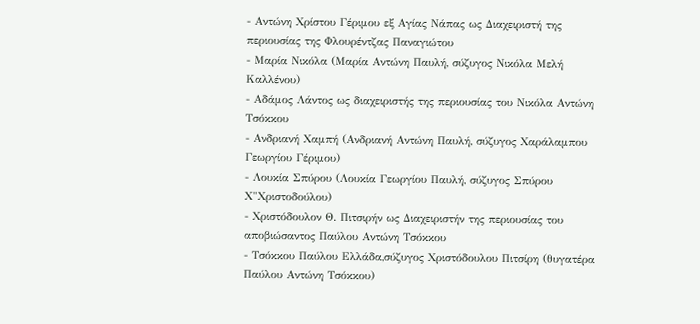- Αντώνη Χρίστου Γέριμου εξ Αγίας Νάπας ως Διαχειριστή της περιουσίας της Φλουρέντζας Παναγιώτου
- Μαρία Νικόλα (Μαρία Αντώνη Παυλή, σύζυγος Νικόλα Μελή Καλλένου)
- Αδάμος Λάντος ως διαχειριστής της περιουσίας του Νικόλα Αντώνη Τσόκκου
- Ανδριανή Χαμπή (Ανδριανή Αντώνη Παυλή, σύζυγος Χαράλαμπου Γεωργίου Γέριμου)
- Λουκία Σπύρου (Λουκία Γεωργίου Παυλή, σύζυγος Σπύρου Χ"Χριστοδούλου)
- Χριστόδουλον Θ. Πιτσιρήν ως Διαχειριστήν της περιουσίας του αποβιώσαντος Παύλου Αντώνη Τσόκκου
- Τσόκκου Παύλου Ελλάδα,σύζυγος Χριστόδουλου Πιτσίρη (θυγατέρα Παύλου Αντώνη Τσόκκου)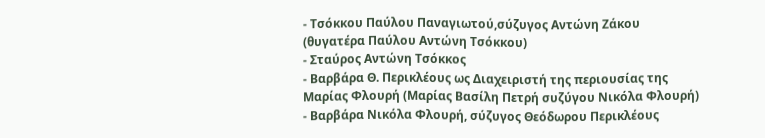- Τσόκκου Παύλου Παναγιωτού,σύζυγος Αντώνη Ζάκου (θυγατέρα Παύλου Αντώνη Τσόκκου)
- Σταύρος Αντώνη Τσόκκος
- Βαρβάρα Θ. Περικλέους ως Διαχειριστή της περιουσίας της Μαρίας Φλουρή (Μαρίας Βασίλη Πετρή συζύγου Νικόλα Φλουρή)
- Βαρβάρα Νικόλα Φλουρή, σύζυγος Θεόδωρου Περικλέους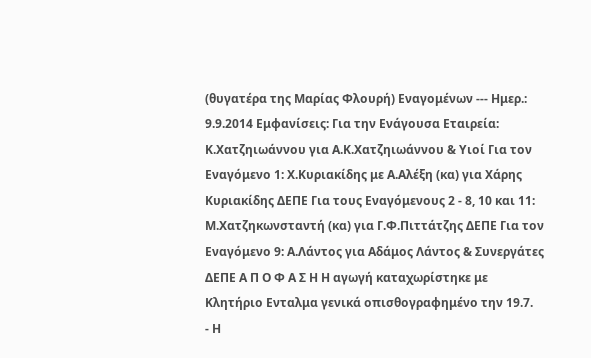(θυγατέρα της Μαρίας Φλουρή) Εναγομένων --- Ημερ.: 9.9.2014 Εμφανίσεις: Για την Ενάγουσα Εταιρεία: Κ.Χατζηιωάννου για Α.Κ.Χατζηιωάννου & Υιοί Για τον Εναγόμενο 1: Χ.Κυριακίδης με Α.Αλέξη (κα) για Χάρης Κυριακίδης ΔΕΠΕ Για τους Εναγόμενους 2 - 8, 10 και 11: Μ.Χατζηκωνσταντή (κα) για Γ.Φ.Πιττάτζης ΔΕΠΕ Για τον Εναγόμενο 9: Α.Λάντος για Αδάμος Λάντος & Συνεργάτες ΔΕΠΕ Α Π Ο Φ Α Σ Η Η αγωγή καταχωρίστηκε με Κλητήριο Ενταλμα γενικά οπισθογραφημένο την 19.7.
- Η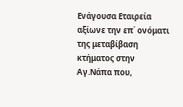Ενάγουσα Εταιρεία αξίωνε την επ΄ ονόματι της μεταβίβαση κτήματος στην Αγ.Νάπα που,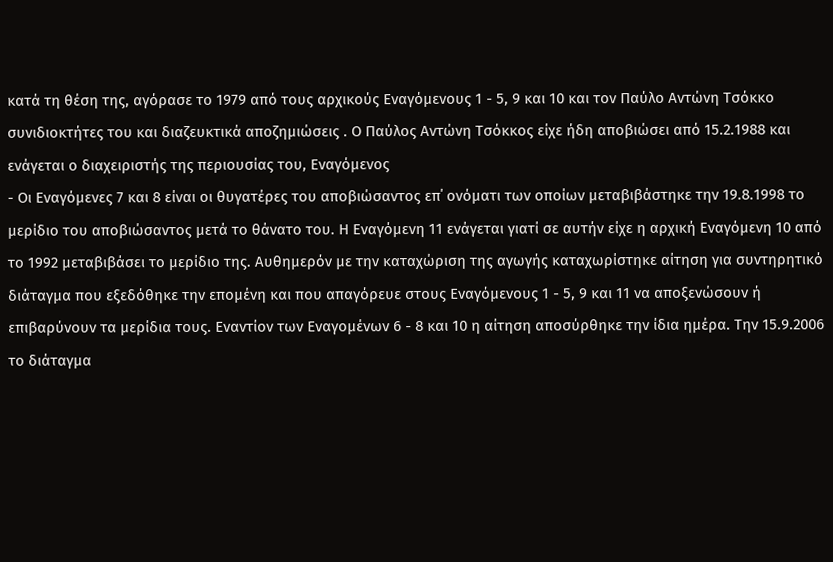κατά τη θέση της, αγόρασε το 1979 από τους αρχικούς Εναγόμενους 1 - 5, 9 και 10 και τον Παύλο Αντώνη Τσόκκο συνιδιοκτήτες του και διαζευκτικά αποζημιώσεις . Ο Παύλος Αντώνη Τσόκκος είχε ήδη αποβιώσει από 15.2.1988 και ενάγεται ο διαχειριστής της περιουσίας του, Εναγόμενος
- Οι Εναγόμενες 7 και 8 είναι οι θυγατέρες του αποβιώσαντος επ΄ ονόματι των οποίων μεταβιβάστηκε την 19.8.1998 το μερίδιο του αποβιώσαντος μετά το θάνατο του. Η Εναγόμενη 11 ενάγεται γιατί σε αυτήν είχε η αρχική Εναγόμενη 10 από το 1992 μεταβιβάσει το μερίδιο της. Αυθημερόν με την καταχώριση της αγωγής καταχωρίστηκε αίτηση για συντηρητικό διάταγμα που εξεδόθηκε την επομένη και που απαγόρευε στους Εναγόμενους 1 - 5, 9 και 11 να αποξενώσουν ή επιβαρύνουν τα μερίδια τους. Εναντίον των Εναγομένων 6 - 8 και 10 η αίτηση αποσύρθηκε την ίδια ημέρα. Την 15.9.2006 το διάταγμα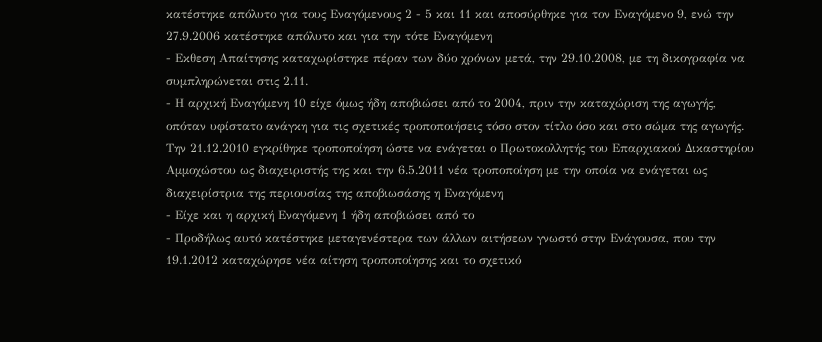κατέστηκε απόλυτο για τους Εναγόμενους 2 - 5 και 11 και αποσύρθηκε για τον Εναγόμενο 9, ενώ την 27.9.2006 κατέστηκε απόλυτο και για την τότε Εναγόμενη
- Εκθεση Απαίτησης καταχωρίστηκε πέραν των δύο χρόνων μετά, την 29.10.2008, με τη δικογραφία να συμπληρώνεται στις 2.11.
- Η αρχική Εναγόμενη 10 είχε όμως ήδη αποβιώσει από το 2004, πριν την καταχώριση της αγωγής, οπόταν υφίστατο ανάγκη για τις σχετικές τροποποιήσεις τόσο στον τίτλο όσο και στο σώμα της αγωγής. Την 21.12.2010 εγκρίθηκε τροποποίηση ώστε να ενάγεται ο Πρωτοκολλητής του Επαρχιακού Δικαστηρίου Αμμοχώστου ως διαχειριστής της και την 6.5.2011 νέα τροποποίηση με την οποία να ενάγεται ως διαχειρίστρια της περιουσίας της αποβιωσάσης η Εναγόμενη
- Είχε και η αρχική Εναγόμενη 1 ήδη αποβιώσει από το
- Προδήλως αυτό κατέστηκε μεταγενέστερα των άλλων αιτήσεων γνωστό στην Ενάγουσα, που την 19.1.2012 καταχώρησε νέα αίτηση τροποποίησης και το σχετικό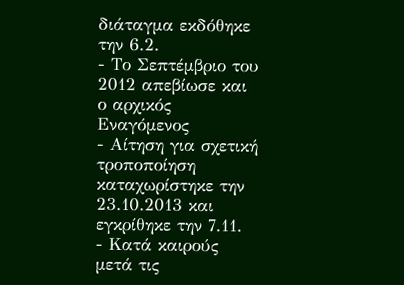διάταγμα εκδόθηκε την 6.2.
- Το Σεπτέμβριο του 2012 απεβίωσε και ο αρχικός Εναγόμενος
- Αίτηση για σχετική τροποποίηση καταχωρίστηκε την 23.10.2013 και εγκρίθηκε την 7.11.
- Κατά καιρούς μετά τις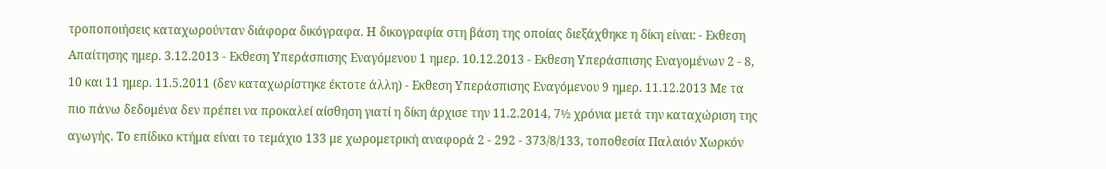τροποποιήσεις καταχωρούνταν διάφορα δικόγραφα. Η δικογραφία στη βάση της οποίας διεξάχθηκε η δίκη είναι: - Εκθεση Απαίτησης ημερ. 3.12.2013 - Εκθεση Υπεράσπισης Εναγόμενου 1 ημερ. 10.12.2013 - Εκθεση Υπεράσπισης Εναγομένων 2 - 8, 10 και 11 ημερ. 11.5.2011 (δεν καταχωρίστηκε έκτοτε άλλη) - Εκθεση Υπεράσπισης Εναγόμενου 9 ημερ. 11.12.2013 Με τα πιο πάνω δεδομένα δεν πρέπει να προκαλεί αίσθηση γιατί η δίκη άρχισε την 11.2.2014, 7½ χρόνια μετά την καταχώριση της αγωγής. Το επίδικο κτήμα είναι το τεμάχιο 133 με χωρομετρική αναφορά 2 - 292 - 373/8/133, τοποθεσία Παλαιόν Χωρκόν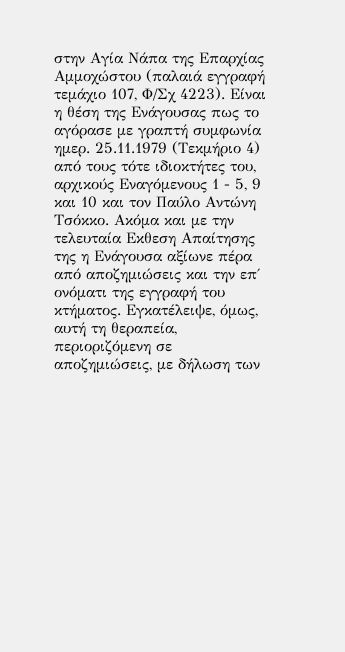στην Αγία Νάπα της Επαρχίας Αμμοχώστου (παλαιά εγγραφή τεμάχιο 107, Φ/Σχ 4223). Είναι η θέση της Ενάγουσας πως το αγόρασε με γραπτή συμφωνία ημερ. 25.11.1979 (Τεκμήριο 4) από τους τότε ιδιοκτήτες του, αρχικούς Εναγόμενους 1 - 5, 9 και 10 και τον Παύλο Αντώνη Τσόκκο. Ακόμα και με την τελευταία Εκθεση Απαίτησης της η Ενάγουσα αξίωνε πέρα από αποζημιώσεις και την επ΄ ονόματι της εγγραφή του κτήματος. Εγκατέλειψε, όμως, αυτή τη θεραπεία, περιοριζόμενη σε αποζημιώσεις, με δήλωση των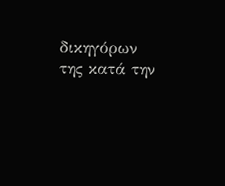δικηγόρων της κατά την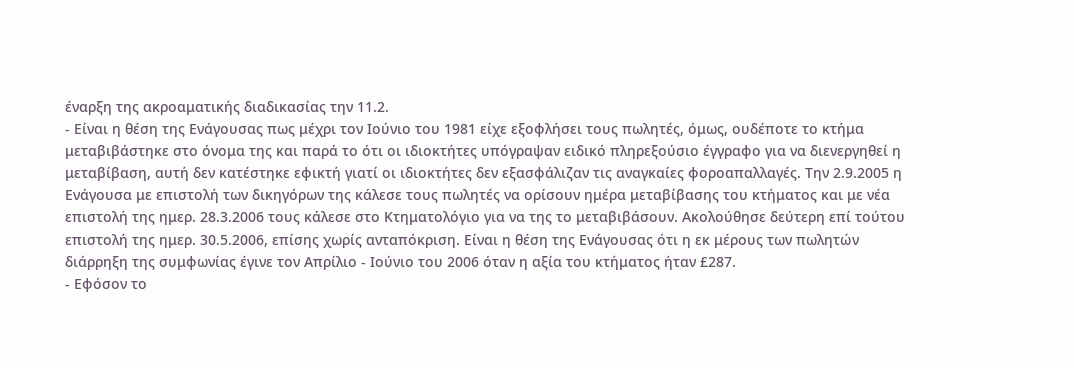έναρξη της ακροαματικής διαδικασίας την 11.2.
- Είναι η θέση της Ενάγουσας πως μέχρι τον Ιούνιο του 1981 είχε εξοφλήσει τους πωλητές, όμως, ουδέποτε το κτήμα μεταβιβάστηκε στο όνομα της και παρά το ότι οι ιδιοκτήτες υπόγραψαν ειδικό πληρεξούσιο έγγραφο για να διενεργηθεί η μεταβίβαση, αυτή δεν κατέστηκε εφικτή γιατί οι ιδιοκτήτες δεν εξασφάλιζαν τις αναγκαίες φοροαπαλλαγές. Την 2.9.2005 η Ενάγουσα με επιστολή των δικηγόρων της κάλεσε τους πωλητές να ορίσουν ημέρα μεταβίβασης του κτήματος και με νέα επιστολή της ημερ. 28.3.2006 τους κάλεσε στο Κτηματολόγιο για να της το μεταβιβάσουν. Ακολούθησε δεύτερη επί τούτου επιστολή της ημερ. 30.5.2006, επίσης χωρίς ανταπόκριση. Είναι η θέση της Ενάγουσας ότι η εκ μέρους των πωλητών διάρρηξη της συμφωνίας έγινε τον Απρίλιο - Ιούνιο του 2006 όταν η αξία του κτήματος ήταν £287.
- Εφόσον το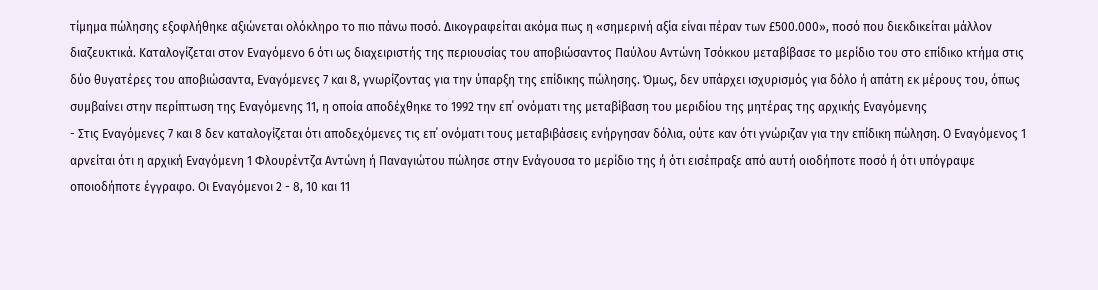τίμημα πώλησης εξοφλήθηκε αξιώνεται ολόκληρο το πιο πάνω ποσό. Δικογραφείται ακόμα πως η «σημερινή αξία είναι πέραν των £500.000», ποσό που διεκδικείται μάλλον διαζευκτικά. Καταλογίζεται στον Εναγόμενο 6 ότι ως διαχειριστής της περιουσίας του αποβιώσαντος Παύλου Αντώνη Τσόκκου μεταβίβασε το μερίδιο του στο επίδικο κτήμα στις δύο θυγατέρες του αποβιώσαντα, Εναγόμενες 7 και 8, γνωρίζοντας για την ύπαρξη της επίδικης πώλησης. Όμως, δεν υπάρχει ισχυρισμός για δόλο ή απάτη εκ μέρους του, όπως συμβαίνει στην περίπτωση της Εναγόμενης 11, η οποία αποδέχθηκε το 1992 την επ΄ ονόματι της μεταβίβαση του μεριδίου της μητέρας της αρχικής Εναγόμενης
- Στις Εναγόμενες 7 και 8 δεν καταλογίζεται ότι αποδεχόμενες τις επ΄ ονόματι τους μεταβιβάσεις ενήργησαν δόλια, ούτε καν ότι γνώριζαν για την επίδικη πώληση. Ο Εναγόμενος 1 αρνείται ότι η αρχική Εναγόμενη 1 Φλουρέντζα Αντώνη ή Παναγιώτου πώλησε στην Ενάγουσα το μερίδιο της ή ότι εισέπραξε από αυτή οιοδήποτε ποσό ή ότι υπόγραψε οποιοδήποτε έγγραφο. Οι Εναγόμενοι 2 - 8, 10 και 11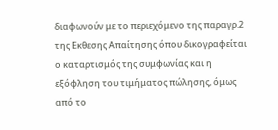διαφωνούν με το περιεχόμενο της παραγρ.2 της Εκθεσης Απαίτησης όπου δικογραφείται ο καταρτισμός της συμφωνίας και η εξόφληση του τιμήματος πώλησης, όμως από το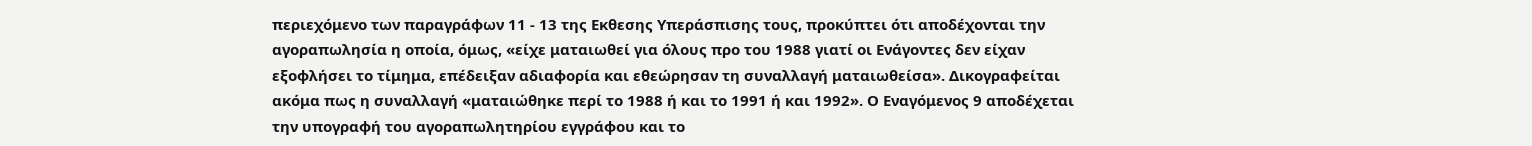περιεχόμενο των παραγράφων 11 - 13 της Εκθεσης Υπεράσπισης τους, προκύπτει ότι αποδέχονται την αγοραπωλησία η οποία, όμως, «είχε ματαιωθεί για όλους προ του 1988 γιατί οι Ενάγοντες δεν είχαν εξοφλήσει το τίμημα, επέδειξαν αδιαφορία και εθεώρησαν τη συναλλαγή ματαιωθείσα». Δικογραφείται ακόμα πως η συναλλαγή «ματαιώθηκε περί το 1988 ή και το 1991 ή και 1992». Ο Εναγόμενος 9 αποδέχεται την υπογραφή του αγοραπωλητηρίου εγγράφου και το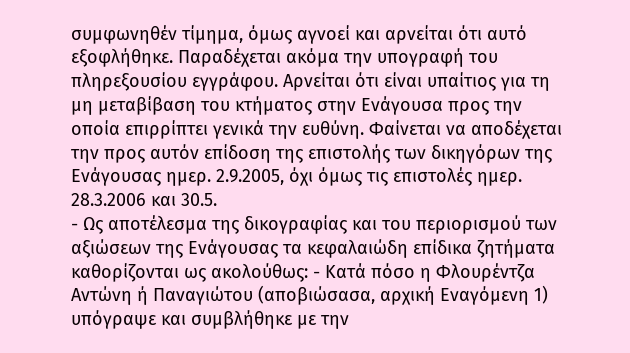συμφωνηθέν τίμημα, όμως αγνοεί και αρνείται ότι αυτό εξοφλήθηκε. Παραδέχεται ακόμα την υπογραφή του πληρεξουσίου εγγράφου. Αρνείται ότι είναι υπαίτιος για τη μη μεταβίβαση του κτήματος στην Ενάγουσα προς την οποία επιρρίπτει γενικά την ευθύνη. Φαίνεται να αποδέχεται την προς αυτόν επίδοση της επιστολής των δικηγόρων της Ενάγουσας ημερ. 2.9.2005, όχι όμως τις επιστολές ημερ. 28.3.2006 και 30.5.
- Ως αποτέλεσμα της δικογραφίας και του περιορισμού των αξιώσεων της Ενάγουσας τα κεφαλαιώδη επίδικα ζητήματα καθορίζονται ως ακολούθως: - Κατά πόσο η Φλουρέντζα Aντώνη ή Παναγιώτου (αποβιώσασα, αρχική Εναγόμενη 1) υπόγραψε και συμβλήθηκε με την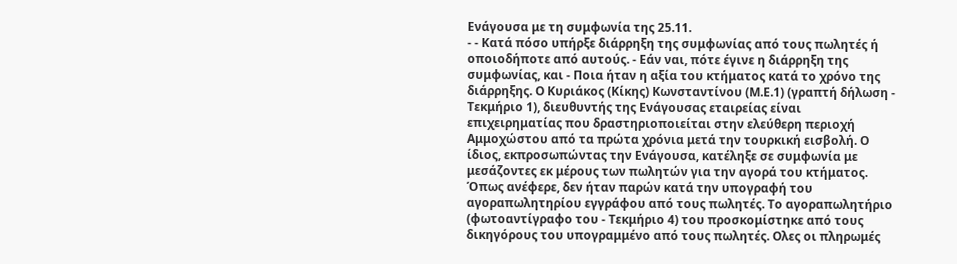Ενάγουσα με τη συμφωνία της 25.11.
- - Κατά πόσο υπήρξε διάρρηξη της συμφωνίας από τους πωλητές ή οποιοδήποτε από αυτούς. - Εάν ναι, πότε έγινε η διάρρηξη της συμφωνίας, και - Ποια ήταν η αξία του κτήματος κατά το χρόνο της διάρρηξης. Ο Κυριάκος (Κίκης) Κωνσταντίνου (Μ.Ε.1) (γραπτή δήλωση - Τεκμήριο 1), διευθυντής της Ενάγουσας εταιρείας είναι επιχειρηματίας που δραστηριοποιείται στην ελεύθερη περιοχή Αμμοχώστου από τα πρώτα χρόνια μετά την τουρκική εισβολή. Ο ίδιος, εκπροσωπώντας την Ενάγουσα, κατέληξε σε συμφωνία με μεσάζοντες εκ μέρους των πωλητών για την αγορά του κτήματος. Όπως ανέφερε, δεν ήταν παρών κατά την υπογραφή του αγοραπωλητηρίου εγγράφου από τους πωλητές. Το αγοραπωλητήριο (φωτοαντίγραφο του - Τεκμήριο 4) του προσκομίστηκε από τους δικηγόρους του υπογραμμένο από τους πωλητές. Ολες οι πληρωμές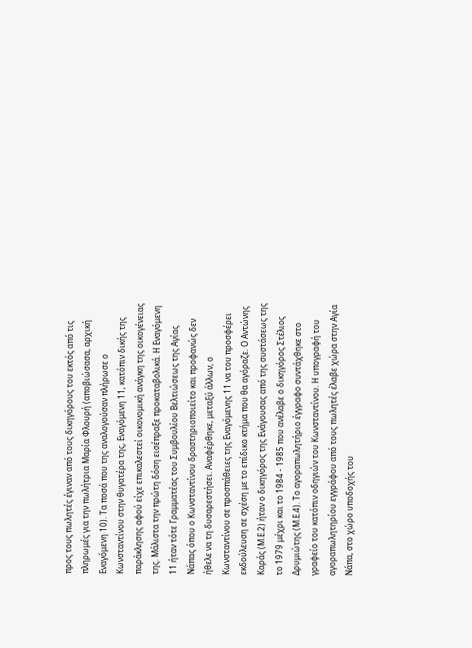προς τους πωλητές έγιναν από τους δικηγόρους του εκτός από τις πληρωμές για την πωλήτρια Μαρία Φλουρή (αποβιώσασα, αρχική Εναγόμενη 10). Τα ποσά που της αναλογούσαν πλήρωσε ο Κωνσταντίνου στην θυγατέρα της, Εναγόμενη 11, κατόπιν δικής της παράκλησης αφού είχε επικαλεστεί οικονομική ανάγκη της οικογένειας της. Μάλιστα την πρώτη δόση εισέπραξε προκαταβολικά. Η Εναγόμενη 11 ήταν τότε Γραμματέας του Συμβουλίου Βελτιώσεως της Αγίας Νάπας όπου ο Κωνσταντίνου δραστηριοποιείτο και προφανώς δεν ήθελε να τη δυσαρεστήσει. Αναφέρθηκε, μεταξύ άλλων, ο Κωνσταντίνου σε προσπάθειες της Εναγόμενης 11 να του προσφέρει εκδούλευση σε σχέση με το επίδικο κτήμα που θα αγόραζε. Ο Αντώνης Καράς (Μ.Ε.2) ήταν ο δικηγόρος της Ενάγουσας από της συστάσεως της το 1979 μέχρι και το 1984 - 1985 που ανέλαβε ο δικηγόρος Στέλιος Δρυμιώτης (Μ.Ε.4). Το αγοραπωλητήριο έγγραφο συντάχθηκε στο γραφείο του κατόπιν οδηγιών του Κωνσταντίνου. Η υπογραφή του αγοραπωλητηρίου εγγράφου από τους πωλητές έλαβε χώρα στην Αγία Νάπα, στο χώρο υποδοχής του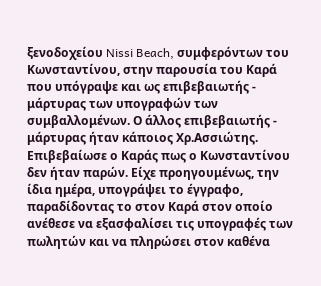ξενοδοχείου Nissi Beach, συμφερόντων του Κωνσταντίνου, στην παρουσία του Καρά που υπόγραψε και ως επιβεβαιωτής - μάρτυρας των υπογραφών των συμβαλλομένων. Ο άλλος επιβεβαιωτής - μάρτυρας ήταν κάποιος Χρ.Ασσιώτης. Επιβεβαίωσε ο Καράς πως ο Κωνσταντίνου δεν ήταν παρών. Είχε προηγουμένως, την ίδια ημέρα, υπογράψει το έγγραφο, παραδίδοντας το στον Καρά στον οποίο ανέθεσε να εξασφαλίσει τις υπογραφές των πωλητών και να πληρώσει στον καθένα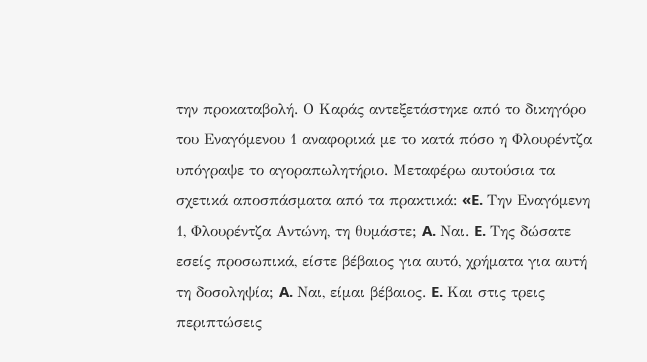την προκαταβολή. Ο Καράς αντεξετάστηκε από το δικηγόρο του Εναγόμενου 1 αναφορικά με το κατά πόσο η Φλουρέντζα υπόγραψε το αγοραπωλητήριο. Μεταφέρω αυτούσια τα σχετικά αποσπάσματα από τα πρακτικά: «E. Την Εναγόμενη 1, Φλουρέντζα Αντώνη, τη θυμάστε; A. Ναι. E. Της δώσατε εσείς προσωπικά, είστε βέβαιος για αυτό, χρήματα για αυτή τη δοσοληψία; A. Ναι, είμαι βέβαιος. E. Και στις τρεις περιπτώσεις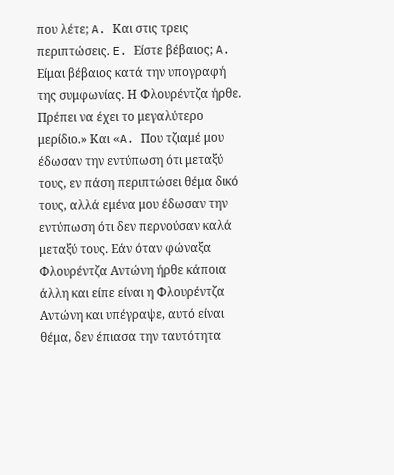που λέτε; A. Και στις τρεις περιπτώσεις. E. Είστε βέβαιος; A. Είμαι βέβαιος κατά την υπογραφή της συμφωνίας. Η Φλουρέντζα ήρθε. Πρέπει να έχει το μεγαλύτερο μερίδιο.» Και «A. Που τζιαμέ μου έδωσαν την εντύπωση ότι μεταξύ τους, εν πάση περιπτώσει θέμα δικό τους, αλλά εμένα μου έδωσαν την εντύπωση ότι δεν περνούσαν καλά μεταξύ τους. Εάν όταν φώναξα Φλουρέντζα Αντώνη ήρθε κάποια άλλη και είπε είναι η Φλουρέντζα Αντώνη και υπέγραψε, αυτό είναι θέμα, δεν έπιασα την ταυτότητα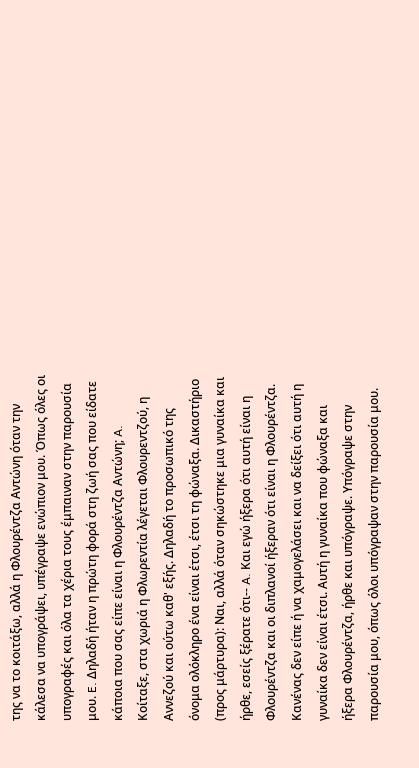της να το κοιτάξω, αλλά η Φλουρέντζα Αντώνη όταν την κάλεσα να υπογράψει, υπέγραψε ενώπιον μου. Όπως όλες οι υπογραφές και όλα τα χέρια τους έμπαιναν στην παρουσία μου. E. Δηλαδή ήταν η πρώτη φορά στη ζωή σας που είδατε κάποια που σας είπε είναι η Φλουρέντζα Αντώνη; A. Κοίταξε, στα χωριά η Φλωρεντία λέγεται Φλουρεντζού, η Αννεζού και ούτω καθ' εξής. Δηλαδή το προσωπικό της όνομα ολόκληρο ένα είναι έτσι, έτσι τη φώναξα. Δικαστήριο (προς μάρτυρα): Ναι, αλλά όταν σηκώστηκε μια γυναίκα και ήρθε, εσείς ξέρατε ότι‑‑ A. Και εγώ ήξερα ότι αυτή είναι η Φλουρέντζα και οι διπλανοί ήξεραν ότι είναι η Φλουρέντζα. Κανένας δεν είπε ή να χαμογελάσει και να δείξει ότι αυτή η γυναίκα δεν είναι έτσι. Αυτή η γυναίκα που φώναξα και ήξερα Φλουρέντζα, ήρθε και υπόγραψε. Υπόγραψε στην παρουσία μου, όπως όλοι υπόγραψαν στην παρουσία μου.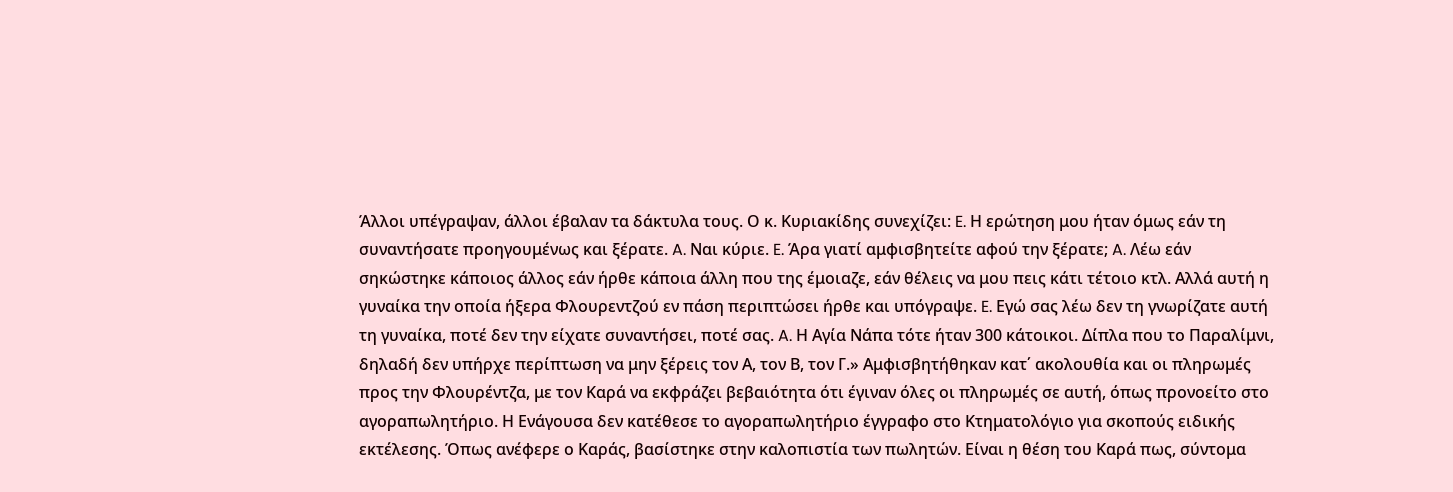Άλλοι υπέγραψαν, άλλοι έβαλαν τα δάκτυλα τους. Ο κ. Κυριακίδης συνεχίζει: E. Η ερώτηση μου ήταν όμως εάν τη συναντήσατε προηγουμένως και ξέρατε. A. Ναι κύριε. E. Άρα γιατί αμφισβητείτε αφού την ξέρατε; A. Λέω εάν σηκώστηκε κάποιος άλλος εάν ήρθε κάποια άλλη που της έμοιαζε, εάν θέλεις να μου πεις κάτι τέτοιο κτλ. Αλλά αυτή η γυναίκα την οποία ήξερα Φλουρεντζού εν πάση περιπτώσει ήρθε και υπόγραψε. E. Εγώ σας λέω δεν τη γνωρίζατε αυτή τη γυναίκα, ποτέ δεν την είχατε συναντήσει, ποτέ σας. A. Η Αγία Νάπα τότε ήταν 300 κάτοικοι. Δίπλα που το Παραλίμνι, δηλαδή δεν υπήρχε περίπτωση να μην ξέρεις τον Α, τον Β, τον Γ.» Αμφισβητήθηκαν κατ΄ ακολουθία και οι πληρωμές προς την Φλουρέντζα, με τον Καρά να εκφράζει βεβαιότητα ότι έγιναν όλες οι πληρωμές σε αυτή, όπως προνοείτο στο αγοραπωλητήριο. Η Ενάγουσα δεν κατέθεσε το αγοραπωλητήριο έγγραφο στο Κτηματολόγιο για σκοπούς ειδικής εκτέλεσης. Όπως ανέφερε ο Καράς, βασίστηκε στην καλοπιστία των πωλητών. Είναι η θέση του Καρά πως, σύντομα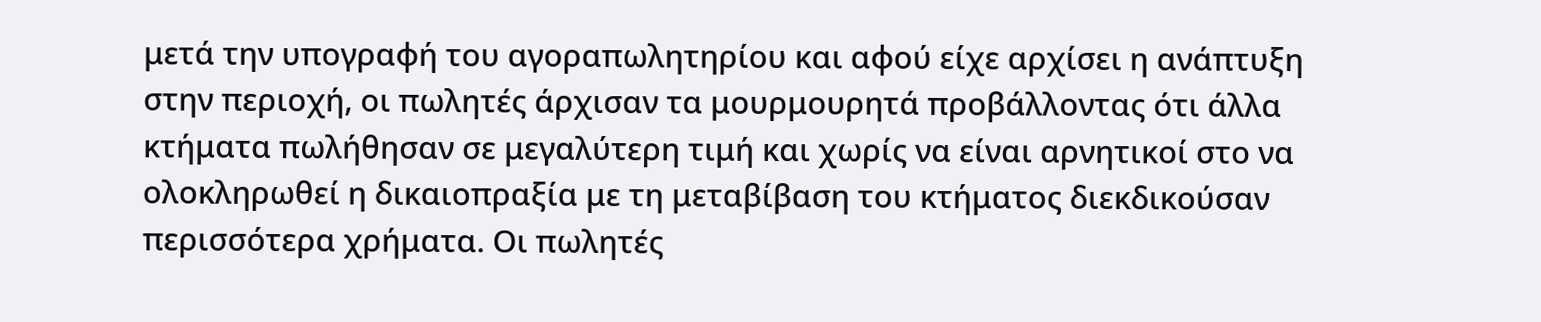μετά την υπογραφή του αγοραπωλητηρίου και αφού είχε αρχίσει η ανάπτυξη στην περιοχή, οι πωλητές άρχισαν τα μουρμουρητά προβάλλοντας ότι άλλα κτήματα πωλήθησαν σε μεγαλύτερη τιμή και χωρίς να είναι αρνητικοί στο να ολοκληρωθεί η δικαιοπραξία με τη μεταβίβαση του κτήματος διεκδικούσαν περισσότερα χρήματα. Οι πωλητές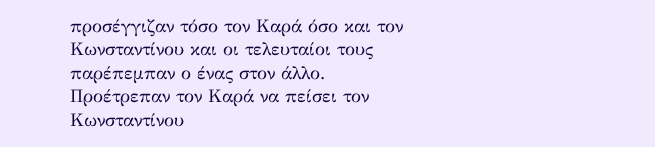προσέγγιζαν τόσο τον Καρά όσο και τον Κωνσταντίνου και οι τελευταίοι τους παρέπεμπαν ο ένας στον άλλο. Προέτρεπαν τον Καρά να πείσει τον Κωνσταντίνου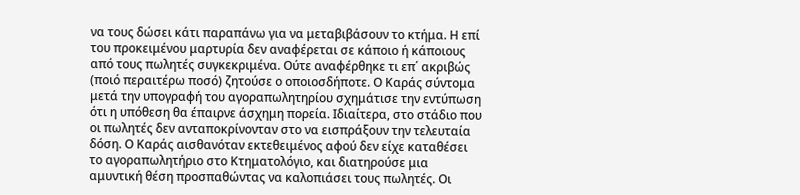να τους δώσει κάτι παραπάνω για να μεταβιβάσουν το κτήμα. Η επί του προκειμένου μαρτυρία δεν αναφέρεται σε κάποιο ή κάποιους από τους πωλητές συγκεκριμένα. Ούτε αναφέρθηκε τι επ΄ ακριβώς (ποιό περαιτέρω ποσό) ζητούσε ο οποιοσδήποτε. Ο Καράς σύντομα μετά την υπογραφή του αγοραπωλητηρίου σχημάτισε την εντύπωση ότι η υπόθεση θα έπαιρνε άσχημη πορεία. Ιδιαίτερα, στο στάδιο που οι πωλητές δεν ανταποκρίνονταν στο να εισπράξουν την τελευταία δόση. Ο Καράς αισθανόταν εκτεθειμένος αφού δεν είχε καταθέσει το αγοραπωλητήριο στο Κτηματολόγιο, και διατηρούσε μια αμυντική θέση προσπαθώντας να καλοπιάσει τους πωλητές. Οι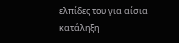ελπίδες του για αίσια κατάληξη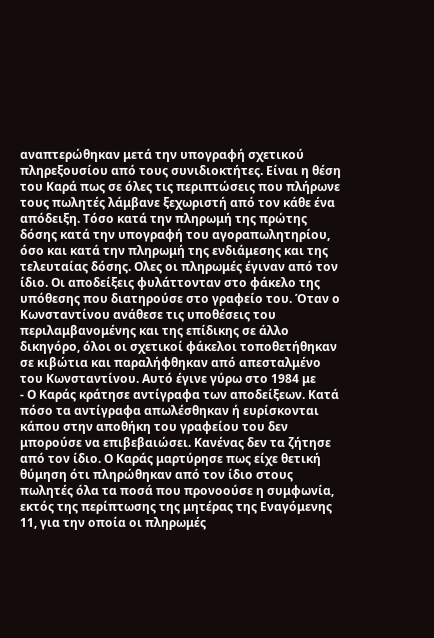αναπτερώθηκαν μετά την υπογραφή σχετικού πληρεξουσίου από τους συνιδιοκτήτες. Είναι η θέση του Καρά πως σε όλες τις περιπτώσεις που πλήρωνε τους πωλητές λάμβανε ξεχωριστή από τον κάθε ένα απόδειξη. Τόσο κατά την πληρωμή της πρώτης δόσης κατά την υπογραφή του αγοραπωλητηρίου, όσο και κατά την πληρωμή της ενδιάμεσης και της τελευταίας δόσης. Ολες οι πληρωμές έγιναν από τον ίδιο. Οι αποδείξεις φυλάττονταν στο φάκελο της υπόθεσης που διατηρούσε στο γραφείο του. Όταν ο Κωνσταντίνου ανάθεσε τις υποθέσεις του περιλαμβανομένης και της επίδικης σε άλλο δικηγόρο, όλοι οι σχετικοί φάκελοι τοποθετήθηκαν σε κιβώτια και παραλήφθηκαν από απεσταλμένο του Κωνσταντίνου. Αυτό έγινε γύρω στο 1984 με
- Ο Καράς κράτησε αντίγραφα των αποδείξεων. Κατά πόσο τα αντίγραφα απωλέσθηκαν ή ευρίσκονται κάπου στην αποθήκη του γραφείου του δεν μπορούσε να επιβεβαιώσει. Κανένας δεν τα ζήτησε από τον ίδιο. Ο Καράς μαρτύρησε πως είχε θετική θύμηση ότι πληρώθηκαν από τον ίδιο στους πωλητές όλα τα ποσά που προνοούσε η συμφωνία, εκτός της περίπτωσης της μητέρας της Εναγόμενης 11, για την οποία οι πληρωμές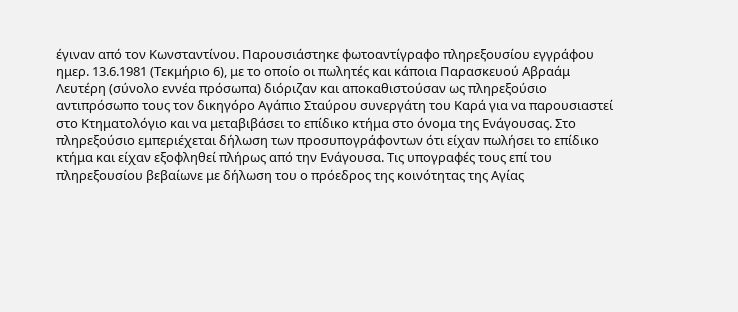έγιναν από τον Κωνσταντίνου. Παρουσιάστηκε φωτοαντίγραφο πληρεξουσίου εγγράφου ημερ. 13.6.1981 (Τεκμήριο 6), με το οποίο οι πωλητές και κάποια Παρασκευού Αβραάμ Λευτέρη (σύνολο εννέα πρόσωπα) διόριζαν και αποκαθιστούσαν ως πληρεξούσιο αντιπρόσωπο τους τον δικηγόρο Αγάπιο Σταύρου συνεργάτη του Καρά για να παρουσιαστεί στο Κτηματολόγιο και να μεταβιβάσει το επίδικο κτήμα στο όνομα της Ενάγουσας. Στο πληρεξούσιο εμπεριέχεται δήλωση των προσυπογράφοντων ότι είχαν πωλήσει το επίδικο κτήμα και είχαν εξοφληθεί πλήρως από την Ενάγουσα. Τις υπογραφές τους επί του πληρεξουσίου βεβαίωνε με δήλωση του ο πρόεδρος της κοινότητας της Αγίας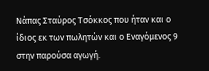Νάπας Σταύρος Τσόκκος που ήταν και ο ίδιος εκ των πωλητών και ο Εναγόμενος 9 στην παρούσα αγωγή.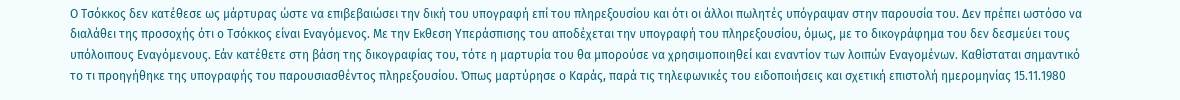Ο Τσόκκος δεν κατέθεσε ως μάρτυρας ώστε να επιβεβαιώσει την δική του υπογραφή επί του πληρεξουσίου και ότι οι άλλοι πωλητές υπόγραψαν στην παρουσία του. Δεν πρέπει ωστόσο να διαλάθει της προσοχής ότι ο Τσόκκος είναι Εναγόμενος. Με την Εκθεση Υπεράσπισης του αποδέχεται την υπογραφή του πληρεξουσίου, όμως, με το δικογράφημα του δεν δεσμεύει τους υπόλοιπους Εναγόμενους. Εάν κατέθετε στη βάση της δικογραφίας του, τότε η μαρτυρία του θα μπορούσε να χρησιμοποιηθεί και εναντίον των λοιπών Εναγομένων. Καθίσταται σημαντικό το τι προηγήθηκε της υπογραφής του παρουσιασθέντος πληρεξουσίου. Όπως μαρτύρησε ο Καράς, παρά τις τηλεφωνικές του ειδοποιήσεις και σχετική επιστολή ημερομηνίας 15.11.1980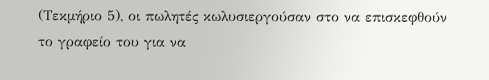(Τεκμήριο 5), οι πωλητές κωλυσιεργούσαν στο να επισκεφθούν το γραφείο του για να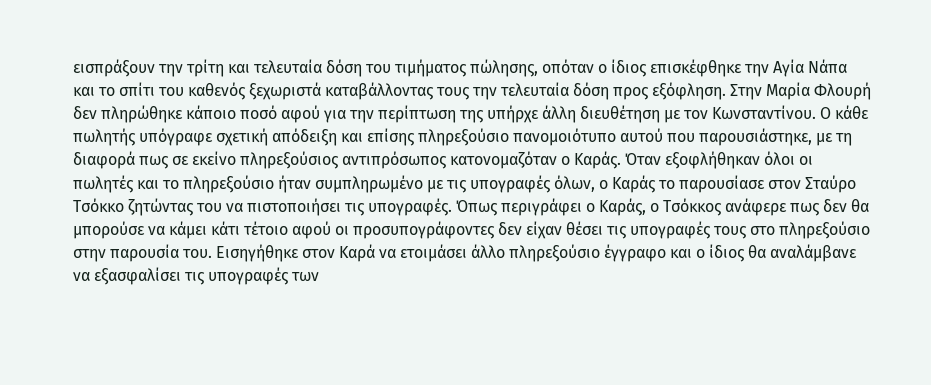εισπράξουν την τρίτη και τελευταία δόση του τιμήματος πώλησης, οπόταν ο ίδιος επισκέφθηκε την Αγία Νάπα και το σπίτι του καθενός ξεχωριστά καταβάλλοντας τους την τελευταία δόση προς εξόφληση. Στην Μαρία Φλουρή δεν πληρώθηκε κάποιο ποσό αφού για την περίπτωση της υπήρχε άλλη διευθέτηση με τον Κωνσταντίνου. Ο κάθε πωλητής υπόγραφε σχετική απόδειξη και επίσης πληρεξούσιο πανομοιότυπο αυτού που παρουσιάστηκε, με τη διαφορά πως σε εκείνο πληρεξούσιος αντιπρόσωπος κατονομαζόταν ο Καράς. Όταν εξοφλήθηκαν όλοι οι πωλητές και το πληρεξούσιο ήταν συμπληρωμένο με τις υπογραφές όλων, ο Καράς το παρουσίασε στον Σταύρο Τσόκκο ζητώντας του να πιστοποιήσει τις υπογραφές. Όπως περιγράφει ο Καράς, ο Τσόκκος ανάφερε πως δεν θα μπορούσε να κάμει κάτι τέτοιο αφού οι προσυπογράφοντες δεν είχαν θέσει τις υπογραφές τους στο πληρεξούσιο στην παρουσία του. Εισηγήθηκε στον Καρά να ετοιμάσει άλλο πληρεξούσιο έγγραφο και ο ίδιος θα αναλάμβανε να εξασφαλίσει τις υπογραφές των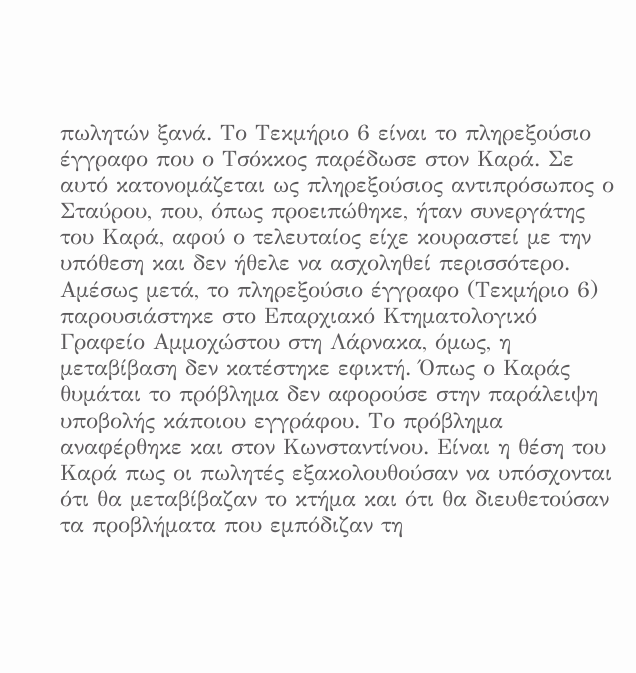πωλητών ξανά. Το Τεκμήριο 6 είναι το πληρεξούσιο έγγραφο που ο Τσόκκος παρέδωσε στον Καρά. Σε αυτό κατονομάζεται ως πληρεξούσιος αντιπρόσωπος ο Σταύρου, που, όπως προειπώθηκε, ήταν συνεργάτης του Καρά, αφού ο τελευταίος είχε κουραστεί με την υπόθεση και δεν ήθελε να ασχοληθεί περισσότερο. Αμέσως μετά, το πληρεξούσιο έγγραφο (Τεκμήριο 6) παρουσιάστηκε στο Επαρχιακό Κτηματολογικό Γραφείο Αμμοχώστου στη Λάρνακα, όμως, η μεταβίβαση δεν κατέστηκε εφικτή. Όπως ο Καράς θυμάται το πρόβλημα δεν αφορούσε στην παράλειψη υποβολής κάποιου εγγράφου. Το πρόβλημα αναφέρθηκε και στον Κωνσταντίνου. Είναι η θέση του Καρά πως οι πωλητές εξακολουθούσαν να υπόσχονται ότι θα μεταβίβαζαν το κτήμα και ότι θα διευθετούσαν τα προβλήματα που εμπόδιζαν τη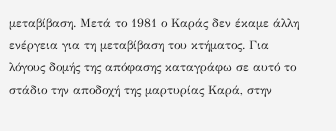μεταβίβαση. Μετά το 1981 ο Καράς δεν έκαμε άλλη ενέργεια για τη μεταβίβαση του κτήματος. Για λόγους δομής της απόφασης καταγράφω σε αυτό το στάδιο την αποδοχή της μαρτυρίας Καρά, στην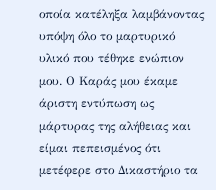οποία κατέληξα λαμβάνοντας υπόψη όλο το μαρτυρικό υλικό που τέθηκε ενώπιον μου. Ο Καράς μου έκαμε άριστη εντύπωση ως μάρτυρας της αλήθειας και είμαι πεπεισμένος ότι μετέφερε στο Δικαστήριο τα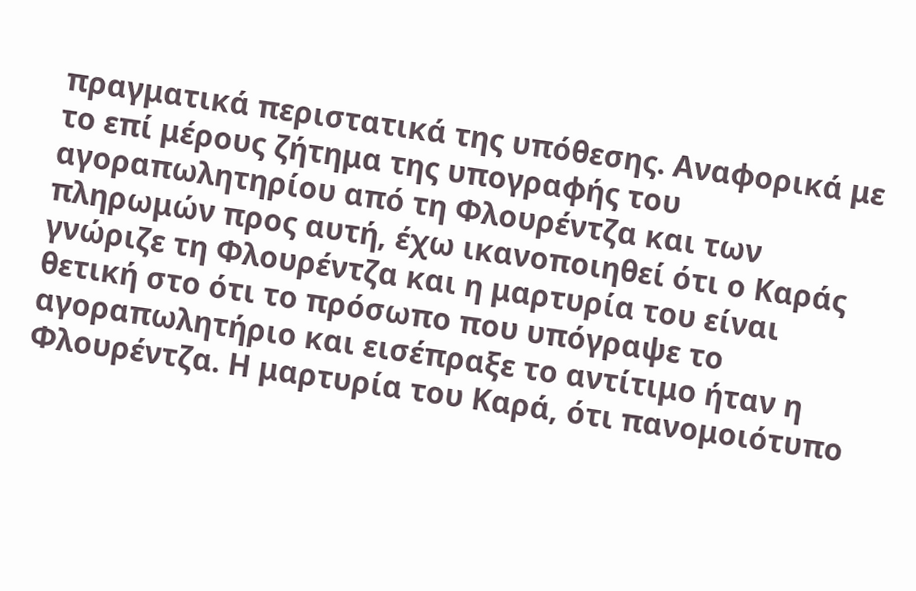πραγματικά περιστατικά της υπόθεσης. Αναφορικά με το επί μέρους ζήτημα της υπογραφής του αγοραπωλητηρίου από τη Φλουρέντζα και των πληρωμών προς αυτή, έχω ικανοποιηθεί ότι ο Καράς γνώριζε τη Φλουρέντζα και η μαρτυρία του είναι θετική στο ότι το πρόσωπο που υπόγραψε το αγοραπωλητήριο και εισέπραξε το αντίτιμο ήταν η Φλουρέντζα. Η μαρτυρία του Καρά, ότι πανομοιότυπο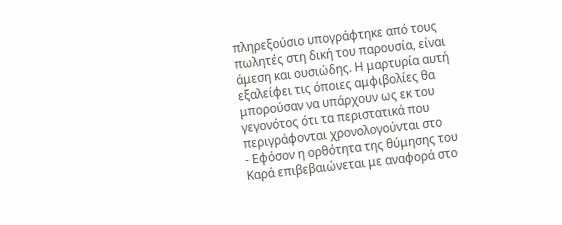πληρεξούσιο υπογράφτηκε από τους πωλητές στη δική του παρουσία, είναι άμεση και ουσιώδης. Η μαρτυρία αυτή εξαλείφει τις όποιες αμφιβολίες θα μπορούσαν να υπάρχουν ως εκ του γεγονότος ότι τα περιστατικά που περιγράφονται χρονολογούνται στο
- Εφόσον η ορθότητα της θύμησης του Καρά επιβεβαιώνεται με αναφορά στο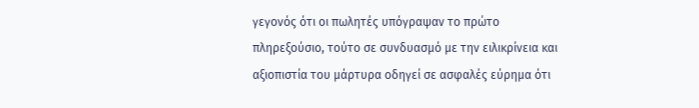γεγονός ότι οι πωλητές υπόγραψαν το πρώτο πληρεξούσιο, τούτο σε συνδυασμό με την ειλικρίνεια και αξιοπιστία του μάρτυρα οδηγεί σε ασφαλές εύρημα ότι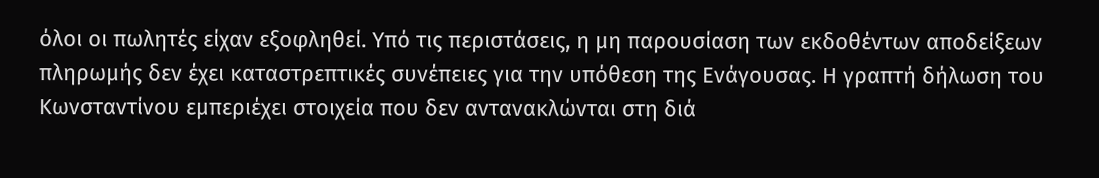όλοι οι πωλητές είχαν εξοφληθεί. Υπό τις περιστάσεις, η μη παρουσίαση των εκδοθέντων αποδείξεων πληρωμής δεν έχει καταστρεπτικές συνέπειες για την υπόθεση της Ενάγουσας. Η γραπτή δήλωση του Κωνσταντίνου εμπεριέχει στοιχεία που δεν αντανακλώνται στη διά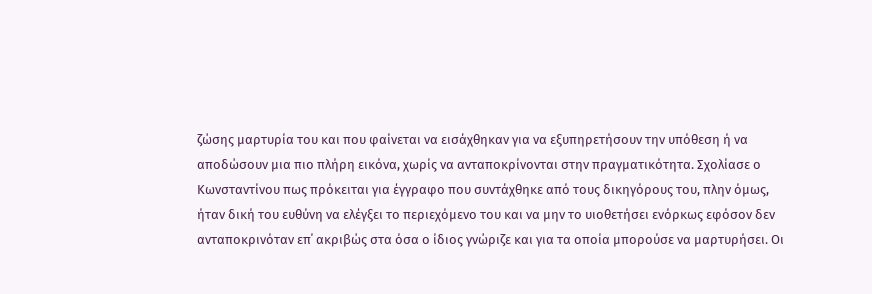ζώσης μαρτυρία του και που φαίνεται να εισάχθηκαν για να εξυπηρετήσουν την υπόθεση ή να αποδώσουν μια πιο πλήρη εικόνα, χωρίς να ανταποκρίνονται στην πραγματικότητα. Σχολίασε ο Κωνσταντίνου πως πρόκειται για έγγραφο που συντάχθηκε από τους δικηγόρους του, πλην όμως, ήταν δική του ευθύνη να ελέγξει το περιεχόμενο του και να μην το υιοθετήσει ενόρκως εφόσον δεν ανταποκρινόταν επ΄ ακριβώς στα όσα ο ίδιος γνώριζε και για τα οποία μπορούσε να μαρτυρήσει. Οι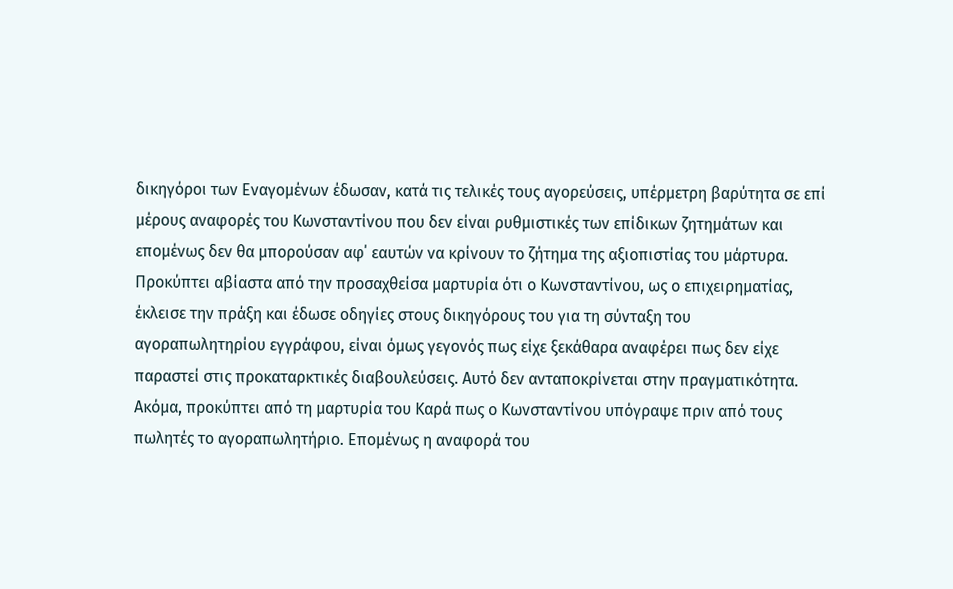δικηγόροι των Εναγομένων έδωσαν, κατά τις τελικές τους αγορεύσεις, υπέρμετρη βαρύτητα σε επί μέρους αναφορές του Κωνσταντίνου που δεν είναι ρυθμιστικές των επίδικων ζητημάτων και επομένως δεν θα μπορούσαν αφ΄ εαυτών να κρίνουν το ζήτημα της αξιοπιστίας του μάρτυρα. Προκύπτει αβίαστα από την προσαχθείσα μαρτυρία ότι ο Κωνσταντίνου, ως ο επιχειρηματίας, έκλεισε την πράξη και έδωσε οδηγίες στους δικηγόρους του για τη σύνταξη του αγοραπωλητηρίου εγγράφου, είναι όμως γεγονός πως είχε ξεκάθαρα αναφέρει πως δεν είχε παραστεί στις προκαταρκτικές διαβουλεύσεις. Αυτό δεν ανταποκρίνεται στην πραγματικότητα. Ακόμα, προκύπτει από τη μαρτυρία του Καρά πως ο Κωνσταντίνου υπόγραψε πριν από τους πωλητές το αγοραπωλητήριο. Επομένως η αναφορά του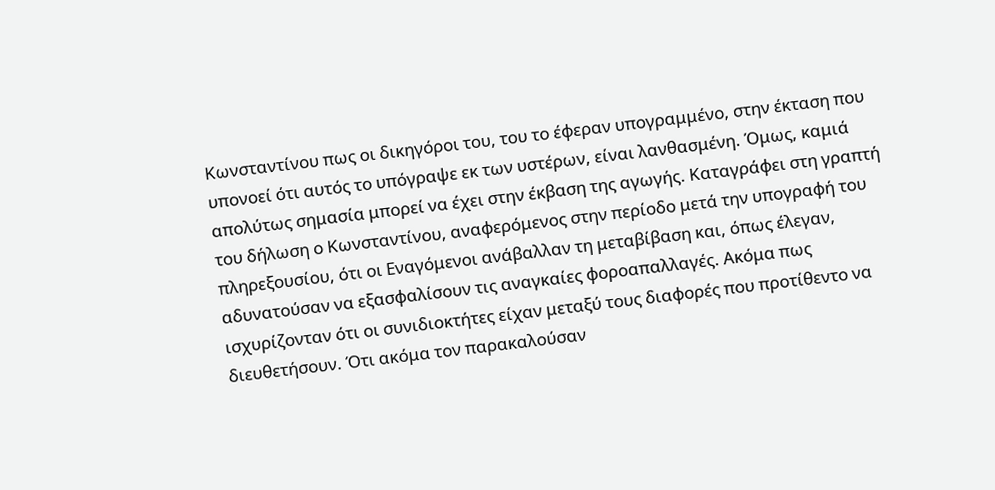Κωνσταντίνου πως οι δικηγόροι του, του το έφεραν υπογραμμένο, στην έκταση που υπονοεί ότι αυτός το υπόγραψε εκ των υστέρων, είναι λανθασμένη. Όμως, καμιά απολύτως σημασία μπορεί να έχει στην έκβαση της αγωγής. Καταγράφει στη γραπτή του δήλωση ο Κωνσταντίνου, αναφερόμενος στην περίοδο μετά την υπογραφή του πληρεξουσίου, ότι οι Εναγόμενοι ανάβαλλαν τη μεταβίβαση και, όπως έλεγαν, αδυνατούσαν να εξασφαλίσουν τις αναγκαίες φοροαπαλλαγές. Ακόμα πως ισχυρίζονταν ότι οι συνιδιοκτήτες είχαν μεταξύ τους διαφορές που προτίθεντο να διευθετήσουν. Ότι ακόμα τον παρακαλούσαν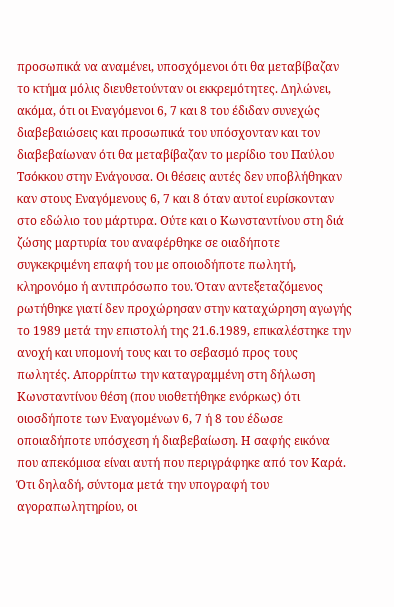προσωπικά να αναμένει, υποσχόμενοι ότι θα μεταβίβαζαν το κτήμα μόλις διευθετούνταν οι εκκρεμότητες. Δηλώνει, ακόμα, ότι οι Εναγόμενοι 6, 7 και 8 του έδιδαν συνεχώς διαβεβαιώσεις και προσωπικά του υπόσχονταν και τον διαβεβαίωναν ότι θα μεταβίβαζαν το μερίδιο του Παύλου Τσόκκου στην Ενάγουσα. Οι θέσεις αυτές δεν υποβλήθηκαν καν στους Εναγόμενους 6, 7 και 8 όταν αυτοί ευρίσκονταν στο εδώλιο του μάρτυρα. Ούτε και ο Κωνσταντίνου στη διά ζώσης μαρτυρία του αναφέρθηκε σε οιαδήποτε συγκεκριμένη επαφή του με οποιοδήποτε πωλητή, κληρονόμο ή αντιπρόσωπο του. Όταν αντεξεταζόμενος ρωτήθηκε γιατί δεν προχώρησαν στην καταχώρηση αγωγής το 1989 μετά την επιστολή της 21.6.1989, επικαλέστηκε την ανοχή και υπομονή τους και το σεβασμό προς τους πωλητές. Απορρίπτω την καταγραμμένη στη δήλωση Κωνσταντίνου θέση (που υιοθετήθηκε ενόρκως) ότι οιοσδήποτε των Εναγομένων 6, 7 ή 8 του έδωσε οποιαδήποτε υπόσχεση ή διαβεβαίωση. Η σαφής εικόνα που απεκόμισα είναι αυτή που περιγράφηκε από τον Καρά. Ότι δηλαδή, σύντομα μετά την υπογραφή του αγοραπωλητηρίου, οι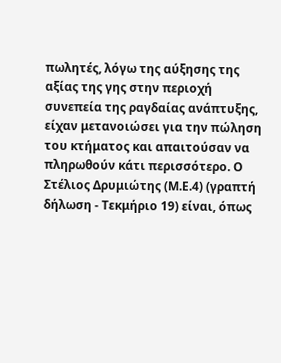πωλητές, λόγω της αύξησης της αξίας της γης στην περιοχή συνεπεία της ραγδαίας ανάπτυξης, είχαν μετανοιώσει για την πώληση του κτήματος και απαιτούσαν να πληρωθούν κάτι περισσότερο. Ο Στέλιος Δρυμιώτης (Μ.Ε.4) (γραπτή δήλωση - Τεκμήριο 19) είναι, όπως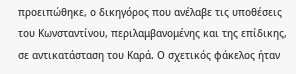προειπώθηκε, ο δικηγόρος που ανέλαβε τις υποθέσεις του Κωνσταντίνου, περιλαμβανομένης και της επίδικης, σε αντικατάσταση του Καρά. Ο σχετικός φάκελος ήταν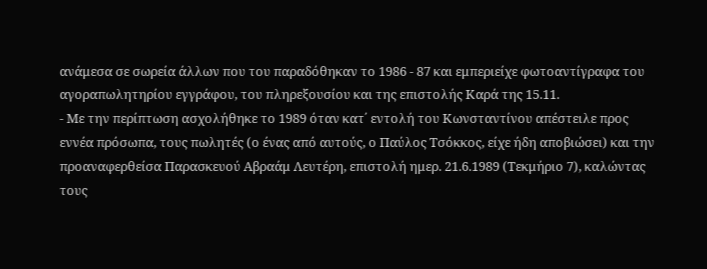ανάμεσα σε σωρεία άλλων που του παραδόθηκαν το 1986 - 87 και εμπεριείχε φωτοαντίγραφα του αγοραπωλητηρίου εγγράφου, του πληρεξουσίου και της επιστολής Καρά της 15.11.
- Με την περίπτωση ασχολήθηκε το 1989 όταν κατ΄ εντολή του Κωνσταντίνου απέστειλε προς εννέα πρόσωπα, τους πωλητές (ο ένας από αυτούς, ο Παύλος Τσόκκος, είχε ήδη αποβιώσει) και την προαναφερθείσα Παρασκευού Αβραάμ Λευτέρη, επιστολή ημερ. 21.6.1989 (Τεκμήριο 7), καλώντας τους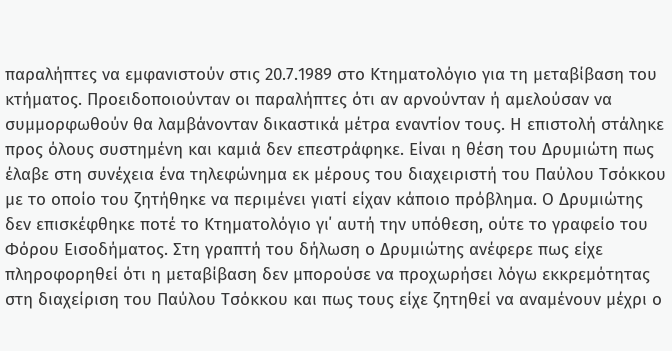παραλήπτες να εμφανιστούν στις 20.7.1989 στο Κτηματολόγιο για τη μεταβίβαση του κτήματος. Προειδοποιούνταν οι παραλήπτες ότι αν αρνούνταν ή αμελούσαν να συμμορφωθούν θα λαμβάνονταν δικαστικά μέτρα εναντίον τους. Η επιστολή στάληκε προς όλους συστημένη και καμιά δεν επεστράφηκε. Είναι η θέση του Δρυμιώτη πως έλαβε στη συνέχεια ένα τηλεφώνημα εκ μέρους του διαχειριστή του Παύλου Τσόκκου με το οποίο του ζητήθηκε να περιμένει γιατί είχαν κάποιο πρόβλημα. Ο Δρυμιώτης δεν επισκέφθηκε ποτέ το Κτηματολόγιο γι΄ αυτή την υπόθεση, ούτε το γραφείο του Φόρου Εισοδήματος. Στη γραπτή του δήλωση ο Δρυμιώτης ανέφερε πως είχε πληροφορηθεί ότι η μεταβίβαση δεν μπορούσε να προχωρήσει λόγω εκκρεμότητας στη διαχείριση του Παύλου Τσόκκου και πως τους είχε ζητηθεί να αναμένουν μέχρι ο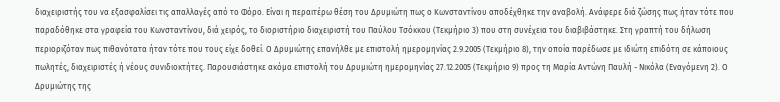διαχειριστής του να εξασφαλίσει τις απαλλαγές από το Φόρο. Είναι η περαιτέρω θέση του Δρυμιώτη πως ο Κωνσταντίνου αποδέχθηκε την αναβολή. Ανάφερε διά ζώσης πως ήταν τότε που παραδόθηκε στα γραφεία του Κωνσταντίνου, διά χειρός, το διοριστήριο διαχειριστή του Παύλου Τσόκκου (Τεκμήριο 3) που στη συνέχεια του διαβιβάστηκε. Στη γραπτή του δήλωση περιοριζόταν πως πιθανότατα ήταν τότε που τους είχε δοθεί. Ο Δρυμιώτης επανήλθε με επιστολή ημερομηνίας 2.9.2005 (Τεκμήριο 8), την οποία παρέδωσε με ιδιώτη επιδότη σε κάποιους πωλητές, διαχειριστές ή νέους συνιδιοκτήτες. Παρουσιάστηκε ακόμα επιστολή του Δρυμιώτη ημερομηνίας 27.12.2005 (Τεκμήριο 9) προς τη Μαρία Αντώνη Παυλή - Νικόλα (Εναγόμενη 2). Ο Δρυμιώτης της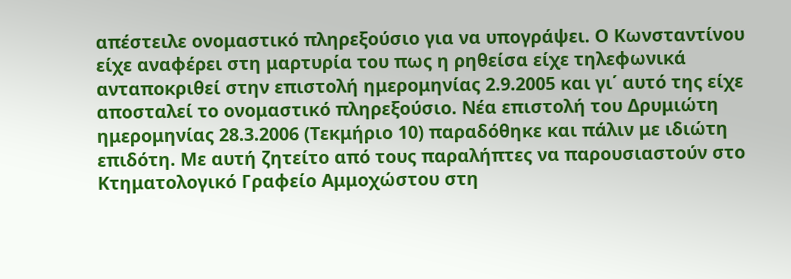απέστειλε ονομαστικό πληρεξούσιο για να υπογράψει. Ο Κωνσταντίνου είχε αναφέρει στη μαρτυρία του πως η ρηθείσα είχε τηλεφωνικά ανταποκριθεί στην επιστολή ημερομηνίας 2.9.2005 και γι΄ αυτό της είχε αποσταλεί το ονομαστικό πληρεξούσιο. Νέα επιστολή του Δρυμιώτη ημερομηνίας 28.3.2006 (Τεκμήριο 10) παραδόθηκε και πάλιν με ιδιώτη επιδότη. Με αυτή ζητείτο από τους παραλήπτες να παρουσιαστούν στο Κτηματολογικό Γραφείο Αμμοχώστου στη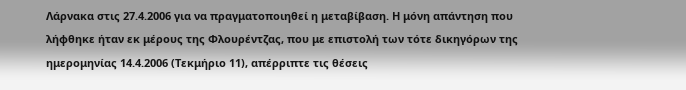Λάρνακα στις 27.4.2006 για να πραγματοποιηθεί η μεταβίβαση. Η μόνη απάντηση που λήφθηκε ήταν εκ μέρους της Φλουρέντζας, που με επιστολή των τότε δικηγόρων της ημερομηνίας 14.4.2006 (Τεκμήριο 11), απέρριπτε τις θέσεις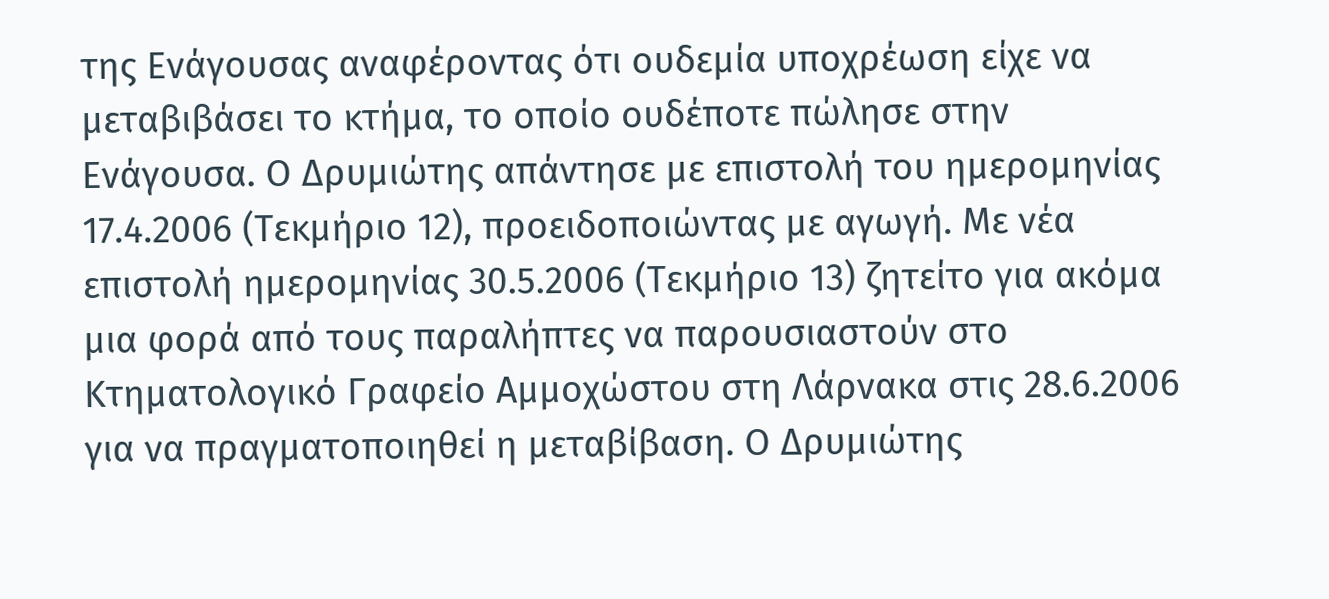της Ενάγουσας αναφέροντας ότι ουδεμία υποχρέωση είχε να μεταβιβάσει το κτήμα, το οποίο ουδέποτε πώλησε στην Ενάγουσα. Ο Δρυμιώτης απάντησε με επιστολή του ημερομηνίας 17.4.2006 (Τεκμήριο 12), προειδοποιώντας με αγωγή. Με νέα επιστολή ημερομηνίας 30.5.2006 (Τεκμήριο 13) ζητείτο για ακόμα μια φορά από τους παραλήπτες να παρουσιαστούν στο Κτηματολογικό Γραφείο Αμμοχώστου στη Λάρνακα στις 28.6.2006 για να πραγματοποιηθεί η μεταβίβαση. Ο Δρυμιώτης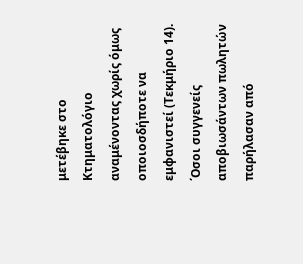μετέβηκε στο Κτηματολόγιο αναμένοντας χωρίς όμως οποιοσδήποτε να εμφανιστεί (Τεκμήριο 14). ΄Οσοι συγγενείς αποβιωσάντων πωλητών παρήλασαν από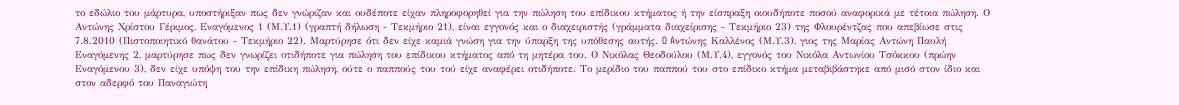το εδώλιο του μάρτυρα, υποστήριξαν πως δεν γνώριζαν και ουδέποτε είχαν πληροφορηθεί για την πώληση του επίδικου κτήματος ή την είσπραξη οιουδήποτε ποσού αναφορικά με τέτοια πώληση. Ο Αντώνης Χρίστου Γέριμος, Εναγόμενος 1 (Μ.Υ.1) (γραπτή δήλωση - Τεκμήριο 21), είναι εγγονός και ο διαχειριστής (γράμματα διαχείρισης - Τεκμήριο 23) της Φλουρέντζας που απεβίωσε στις 7.8.2010 (Πιστοποιητικό θανάτου - Τεκμήριο 22). Μαρτύρησε ότι δεν είχε καμιά γνώση για την ύπαρξη της υπόθεσης αυτής. O Aντώνης Καλλένος (Μ.Υ.3), γιος της Μαρίας Αντώνη Παυλή Εναγόμενης 2, μαρτύρησε πως δεν γνωρίζει οτιδήποτε για πώληση του επίδικου κτήματος από τη μητέρα του. Ο Νικόλας Θεοδούλου (Μ.Υ.4), εγγονός του Νικόλα Αντωνίου Τσόκκου (πρώην Εναγόμενου 3), δεν είχε υπόψη του την επίδικη πώληση, ούτε ο παππούς του τού είχε αναφέρει οτιδήποτε. Το μερίδιο του παππού του στο επίδικο κτήμα μεταβιβάστηκε από μισό στον ίδιο και στον αδερφό του Παναγιώτη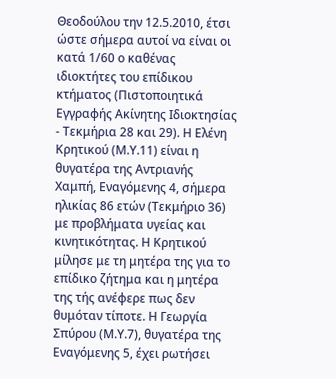Θεοδούλου την 12.5.2010, έτσι ώστε σήμερα αυτοί να είναι οι κατά 1/60 ο καθένας ιδιοκτήτες του επίδικου κτήματος (Πιστοποιητικά Εγγραφής Ακίνητης Ιδιοκτησίας - Τεκμήρια 28 και 29). Η Ελένη Κρητικού (Μ.Υ.11) είναι η θυγατέρα της Αντριανής Χαμπή, Εναγόμενης 4, σήμερα ηλικίας 86 ετών (Τεκμήριο 36) με προβλήματα υγείας και κινητικότητας. Η Κρητικού μίλησε με τη μητέρα της για το επίδικο ζήτημα και η μητέρα της τής ανέφερε πως δεν θυμόταν τίποτε. Η Γεωργία Σπύρου (Μ.Υ.7), θυγατέρα της Εναγόμενης 5, έχει ρωτήσει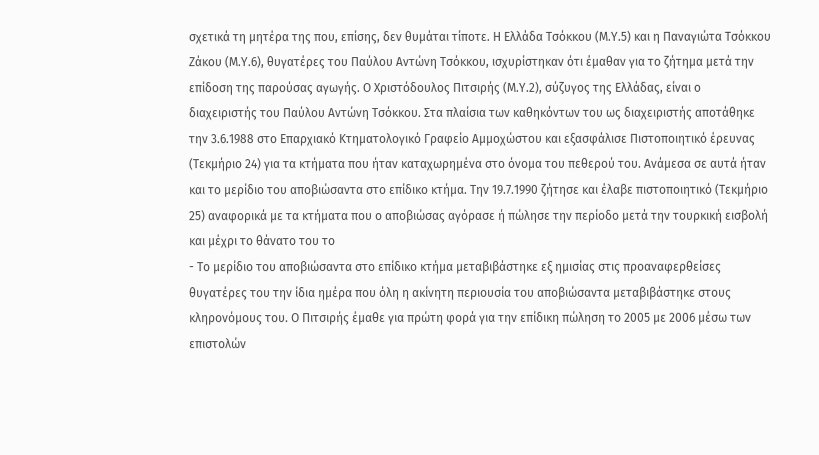σχετικά τη μητέρα της που, επίσης, δεν θυμάται τίποτε. Η Ελλάδα Τσόκκου (Μ.Υ.5) και η Παναγιώτα Τσόκκου Ζάκου (Μ.Υ.6), θυγατέρες του Παύλου Αντώνη Τσόκκου, ισχυρίστηκαν ότι έμαθαν για το ζήτημα μετά την επίδοση της παρούσας αγωγής. Ο Χριστόδουλος Πιτσιρής (Μ.Υ.2), σύζυγος της Ελλάδας, είναι ο διαχειριστής του Παύλου Αντώνη Τσόκκου. Στα πλαίσια των καθηκόντων του ως διαχειριστής αποτάθηκε την 3.6.1988 στο Επαρχιακό Κτηματολογικό Γραφείο Αμμοχώστου και εξασφάλισε Πιστοποιητικό έρευνας (Τεκμήριο 24) για τα κτήματα που ήταν καταχωρημένα στο όνομα του πεθερού του. Ανάμεσα σε αυτά ήταν και το μερίδιο του αποβιώσαντα στο επίδικο κτήμα. Την 19.7.1990 ζήτησε και έλαβε πιστοποιητικό (Τεκμήριο 25) αναφορικά με τα κτήματα που ο αποβιώσας αγόρασε ή πώλησε την περίοδο μετά την τουρκική εισβολή και μέχρι το θάνατο του το
- Το μερίδιο του αποβιώσαντα στο επίδικο κτήμα μεταβιβάστηκε εξ ημισίας στις προαναφερθείσες θυγατέρες του την ίδια ημέρα που όλη η ακίνητη περιουσία του αποβιώσαντα μεταβιβάστηκε στους κληρονόμους του. Ο Πιτσιρής έμαθε για πρώτη φορά για την επίδικη πώληση το 2005 με 2006 μέσω των επιστολών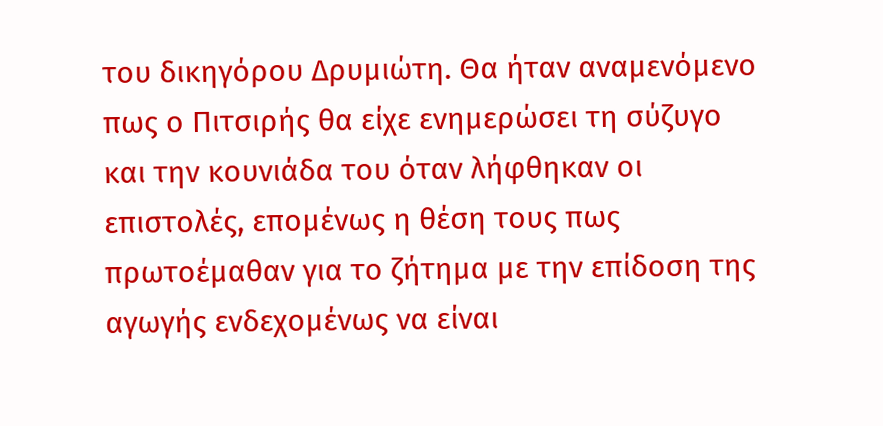του δικηγόρου Δρυμιώτη. Θα ήταν αναμενόμενο πως ο Πιτσιρής θα είχε ενημερώσει τη σύζυγο και την κουνιάδα του όταν λήφθηκαν οι επιστολές, επομένως η θέση τους πως πρωτοέμαθαν για το ζήτημα με την επίδοση της αγωγής ενδεχομένως να είναι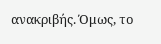ανακριβής. Όμως, το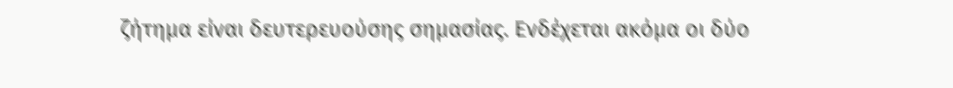ζήτημα είναι δευτερευούσης σημασίας. Ενδέχεται ακόμα οι δύο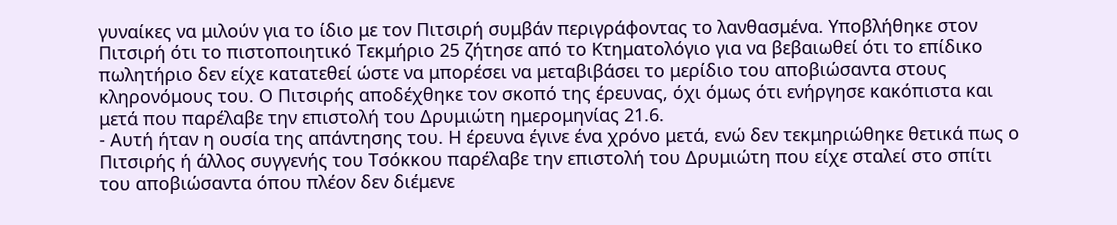γυναίκες να μιλούν για το ίδιο με τον Πιτσιρή συμβάν περιγράφοντας το λανθασμένα. Υποβλήθηκε στον Πιτσιρή ότι το πιστοποιητικό Τεκμήριο 25 ζήτησε από το Κτηματολόγιο για να βεβαιωθεί ότι το επίδικο πωλητήριο δεν είχε κατατεθεί ώστε να μπορέσει να μεταβιβάσει το μερίδιο του αποβιώσαντα στους κληρονόμους του. Ο Πιτσιρής αποδέχθηκε τον σκοπό της έρευνας, όχι όμως ότι ενήργησε κακόπιστα και μετά που παρέλαβε την επιστολή του Δρυμιώτη ημερομηνίας 21.6.
- Αυτή ήταν η ουσία της απάντησης του. Η έρευνα έγινε ένα χρόνο μετά, ενώ δεν τεκμηριώθηκε θετικά πως ο Πιτσιρής ή άλλος συγγενής του Τσόκκου παρέλαβε την επιστολή του Δρυμιώτη που είχε σταλεί στο σπίτι του αποβιώσαντα όπου πλέον δεν διέμενε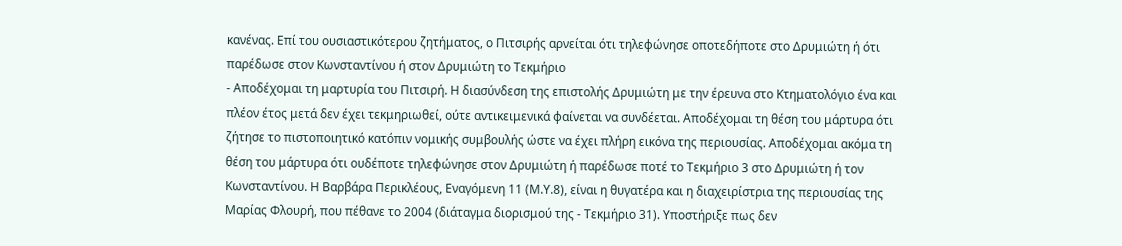κανένας. Επί του ουσιαστικότερου ζητήματος, ο Πιτσιρής αρνείται ότι τηλεφώνησε οποτεδήποτε στο Δρυμιώτη ή ότι παρέδωσε στον Κωνσταντίνου ή στον Δρυμιώτη το Τεκμήριο
- Αποδέχομαι τη μαρτυρία του Πιτσιρή. Η διασύνδεση της επιστολής Δρυμιώτη με την έρευνα στο Κτηματολόγιο ένα και πλέον έτος μετά δεν έχει τεκμηριωθεί, ούτε αντικειμενικά φαίνεται να συνδέεται. Αποδέχομαι τη θέση του μάρτυρα ότι ζήτησε το πιστοποιητικό κατόπιν νομικής συμβουλής ώστε να έχει πλήρη εικόνα της περιουσίας. Αποδέχομαι ακόμα τη θέση του μάρτυρα ότι ουδέποτε τηλεφώνησε στον Δρυμιώτη ή παρέδωσε ποτέ το Τεκμήριο 3 στο Δρυμιώτη ή τον Κωνσταντίνου. Η Βαρβάρα Περικλέους, Εναγόμενη 11 (Μ.Υ.8), είναι η θυγατέρα και η διαχειρίστρια της περιουσίας της Μαρίας Φλουρή, που πέθανε το 2004 (διάταγμα διορισμού της - Τεκμήριο 31). Υποστήριξε πως δεν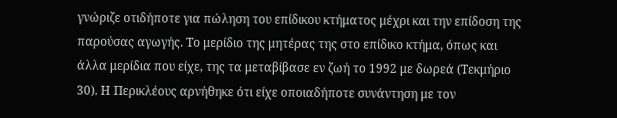γνώριζε οτιδήποτε για πώληση του επίδικου κτήματος μέχρι και την επίδοση της παρούσας αγωγής. Το μερίδιο της μητέρας της στο επίδικο κτήμα, όπως και άλλα μερίδια που είχε, της τα μεταβίβασε εν ζωή το 1992 με δωρεά (Τεκμήριο 30). Η Περικλέους αρνήθηκε ότι είχε οποιαδήποτε συνάντηση με τον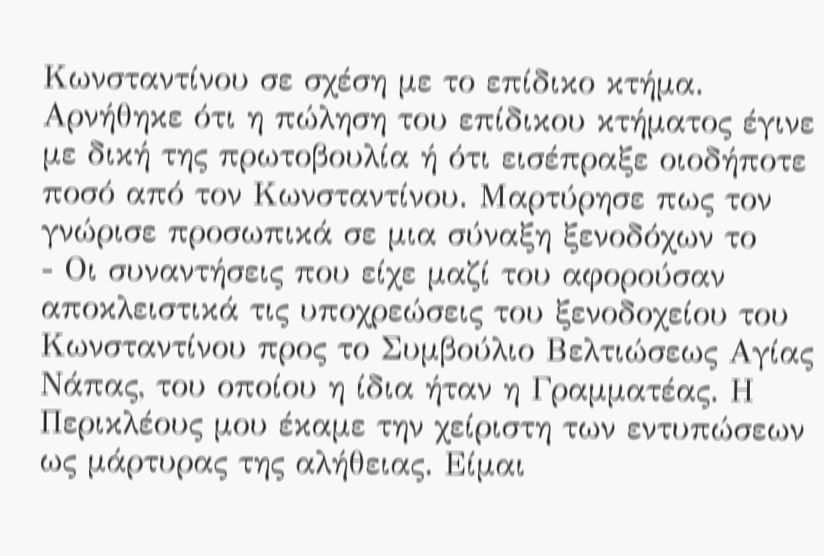Κωνσταντίνου σε σχέση με το επίδικο κτήμα. Αρνήθηκε ότι η πώληση του επίδικου κτήματος έγινε με δική της πρωτοβουλία ή ότι εισέπραξε οιοδήποτε ποσό από τον Κωνσταντίνου. Μαρτύρησε πως τον γνώρισε προσωπικά σε μια σύναξη ξενοδόχων το
- Οι συναντήσεις που είχε μαζί του αφορούσαν αποκλειστικά τις υποχρεώσεις του ξενοδοχείου του Κωνσταντίνου προς το Συμβούλιο Βελτιώσεως Αγίας Νάπας, του οποίου η ίδια ήταν η Γραμματέας. Η Περικλέους μου έκαμε την χείριστη των εντυπώσεων ως μάρτυρας της αλήθειας. Είμαι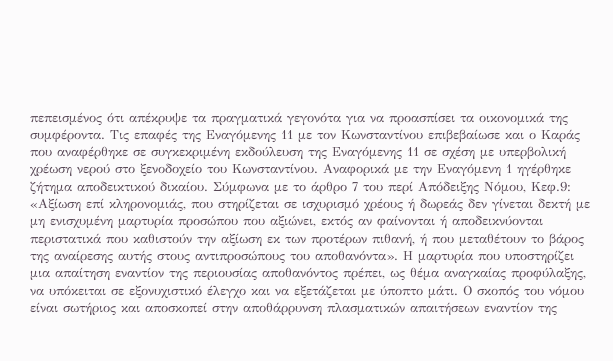πεπεισμένος ότι απέκρυψε τα πραγματικά γεγονότα για να προασπίσει τα οικονομικά της συμφέροντα. Τις επαφές της Εναγόμενης 11 με τον Κωνσταντίνου επιβεβαίωσε και ο Καράς που αναφέρθηκε σε συγκεκριμένη εκδούλευση της Εναγόμενης 11 σε σχέση με υπερβολική χρέωση νερού στο ξενοδοχείο του Κωνσταντίνου. Αναφορικά με την Εναγόμενη 1 ηγέρθηκε ζήτημα αποδεικτικού δικαίου. Σύμφωνα με το άρθρο 7 του περί Απόδειξης Νόμου, Κεφ.9: «Αξίωση επί κληρονομιάς, που στηρίζεται σε ισχυρισμό χρέους ή δωρεάς δεν γίνεται δεκτή με μη ενισχυμένη μαρτυρία προσώπου που αξιώνει, εκτός αν φαίνονται ή αποδεικνύονται περιστατικά που καθιστούν την αξίωση εκ των προτέρων πιθανή, ή που μεταθέτουν το βάρος της αναίρεσης αυτής στους αντιπροσώπους του αποθανόντα». Η μαρτυρία που υποστηρίζει μια απαίτηση εναντίον της περιουσίας αποθανόντος πρέπει, ως θέμα αναγκαίας προφύλαξης, να υπόκειται σε εξονυχιστικό έλεγχο και να εξετάζεται με ύποπτο μάτι. Ο σκοπός του νόμου είναι σωτήριος και αποσκοπεί στην αποθάρρυνση πλασματικών απαιτήσεων εναντίον της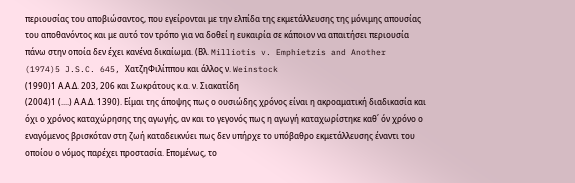περιουσίας του αποβιώσαντος, που εγείρονται με την ελπίδα της εκμετάλλευσης της μόνιμης απουσίας του αποθανόντος και με αυτό τον τρόπο για να δοθεί η ευκαιρία σε κάποιον να απαιτήσει περιουσία πάνω στην οποία δεν έχει κανένα δικαίωμα. (Βλ. Milliotis v. Emphietzis and Another
(1974)5 J.S.C. 645, ΧατζηΦιλίππου και άλλος ν. Weinstock
(1990)1 Α.Α.Δ. 203, 206 και Σωκράτους κ.α. ν. Σιακατίδη
(2004)1 (....) Α.Α.Δ. 1390). Είμαι της άποψης πως ο ουσιώδης χρόνος είναι η ακροαματική διαδικασία και όχι ο χρόνος καταχώρησης της αγωγής, αν και το γεγονός πως η αγωγή καταχωρίστηκε καθ΄ όν χρόνο ο εναγόμενος βρισκόταν στη ζωή καταδεικνύει πως δεν υπήρχε το υπόβαθρο εκμετάλλευσης έναντι του οποίου ο νόμος παρέχει προστασία. Επομένως, το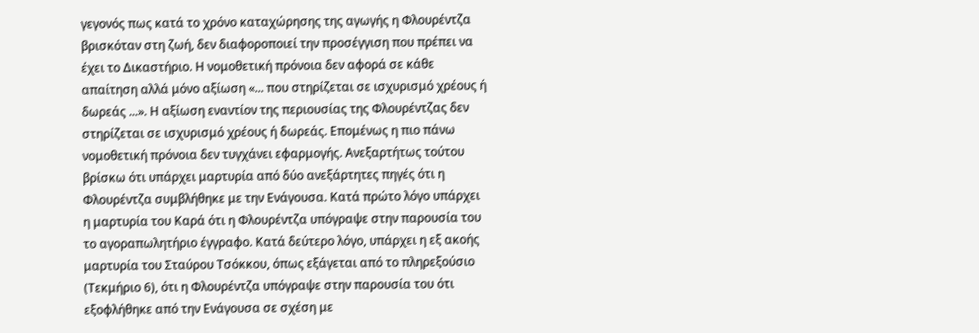γεγονός πως κατά το χρόνο καταχώρησης της αγωγής η Φλουρέντζα βρισκόταν στη ζωή, δεν διαφοροποιεί την προσέγγιση που πρέπει να έχει το Δικαστήριο. Η νομοθετική πρόνοια δεν αφορά σε κάθε απαίτηση αλλά μόνο αξίωση «... που στηρίζεται σε ισχυρισμό χρέους ή δωρεάς ...». Η αξίωση εναντίον της περιουσίας της Φλουρέντζας δεν στηρίζεται σε ισχυρισμό χρέους ή δωρεάς. Επομένως η πιο πάνω νομοθετική πρόνοια δεν τυγχάνει εφαρμογής. Ανεξαρτήτως τούτου βρίσκω ότι υπάρχει μαρτυρία από δύο ανεξάρτητες πηγές ότι η Φλουρέντζα συμβλήθηκε με την Ενάγουσα. Κατά πρώτο λόγο υπάρχει η μαρτυρία του Καρά ότι η Φλουρέντζα υπόγραψε στην παρουσία του το αγοραπωλητήριο έγγραφο. Κατά δεύτερο λόγο, υπάρχει η εξ ακοής μαρτυρία του Σταύρου Τσόκκου, όπως εξάγεται από το πληρεξούσιο (Τεκμήριο 6), ότι η Φλουρέντζα υπόγραψε στην παρουσία του ότι εξοφλήθηκε από την Ενάγουσα σε σχέση με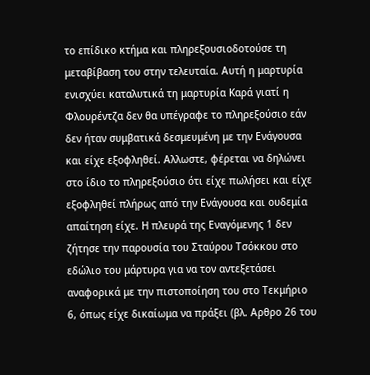το επίδικο κτήμα και πληρεξουσιοδοτούσε τη μεταβίβαση του στην τελευταία. Αυτή η μαρτυρία ενισχύει καταλυτικά τη μαρτυρία Καρά γιατί η Φλουρέντζα δεν θα υπέγραφε το πληρεξούσιο εάν δεν ήταν συμβατικά δεσμευμένη με την Ενάγουσα και είχε εξοφληθεί. Αλλωστε, φέρεται να δηλώνει στο ίδιο το πληρεξούσιο ότι είχε πωλήσει και είχε εξοφληθεί πλήρως από την Ενάγουσα και ουδεμία απαίτηση είχε. Η πλευρά της Εναγόμενης 1 δεν ζήτησε την παρουσία του Σταύρου Τσόκκου στο εδώλιο του μάρτυρα για να τον αντεξετάσει αναφορικά με την πιστοποίηση του στο Τεκμήριο 6, όπως είχε δικαίωμα να πράξει (βλ. Αρθρο 26 του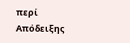περί Απόδειξης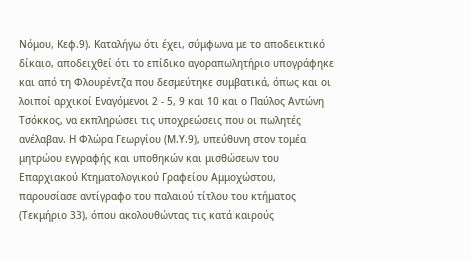Νόμου, Κεφ.9). Καταλήγω ότι έχει, σύμφωνα με το αποδεικτικό δίκαιο, αποδειχθεί ότι το επίδικο αγοραπωλητήριο υπογράφηκε και από τη Φλουρέντζα που δεσμεύτηκε συμβατικά, όπως και οι λοιποί αρχικοί Εναγόμενοι 2 - 5, 9 και 10 και ο Παύλος Αντώνη Τσόκκος, να εκπληρώσει τις υποχρεώσεις που οι πωλητές ανέλαβαν. Η Φλώρα Γεωργίου (Μ.Υ.9), υπεύθυνη στον τομέα μητρώου εγγραφής και υποθηκών και μισθώσεων του Επαρχιακού Κτηματολογικού Γραφείου Αμμοχώστου, παρουσίασε αντίγραφο του παλαιού τίτλου του κτήματος (Τεκμήριο 33), όπου ακολουθώντας τις κατά καιρούς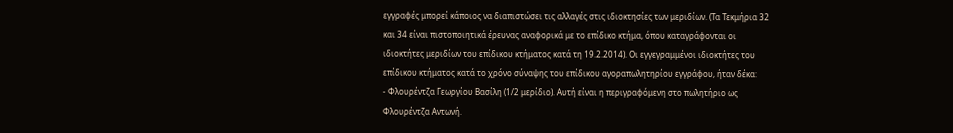εγγραφές μπορεί κάποιος να διαπιστώσει τις αλλαγές στις ιδιοκτησίες των μεριδίων. (Τα Τεκμήρια 32 και 34 είναι πιστοποιητικά έρευνας αναφορικά με το επίδικο κτήμα, όπου καταγράφονται οι ιδιοκτήτες μεριδίων του επίδικου κτήματος κατά τη 19.2.2014). Οι εγγεγραμμένοι ιδιοκτήτες του επίδικου κτήματος κατά το χρόνο σύναψης του επίδικου αγοραπωλητηρίου εγγράφου, ήταν δέκα:
- Φλουρέντζα Γεωργίου Βασίλη (1/2 μερίδιο). Αυτή είναι η περιγραφόμενη στο πωλητήριο ως Φλουρέντζα Αντωνή.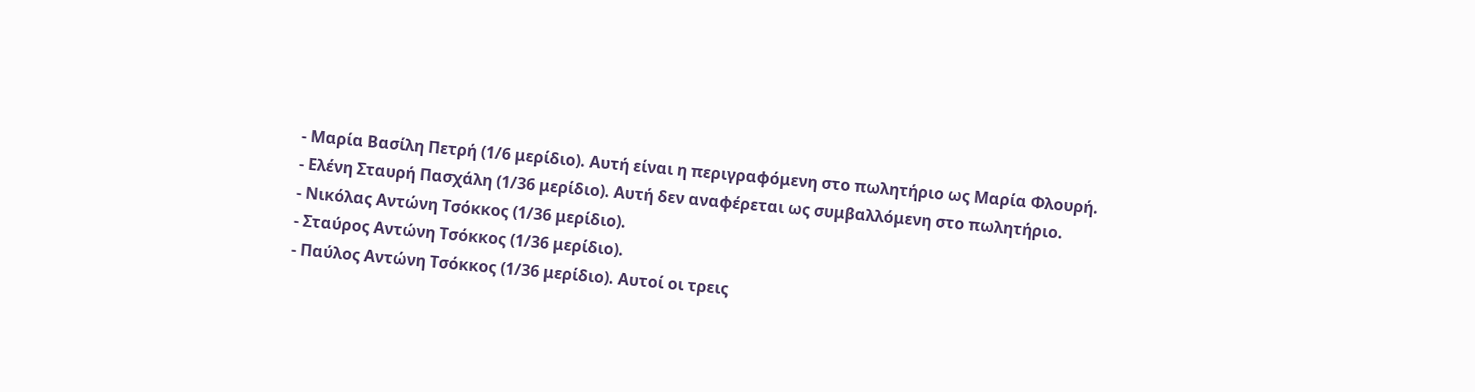- Μαρία Βασίλη Πετρή (1/6 μερίδιο). Αυτή είναι η περιγραφόμενη στο πωλητήριο ως Μαρία Φλουρή.
- Ελένη Σταυρή Πασχάλη (1/36 μερίδιο). Αυτή δεν αναφέρεται ως συμβαλλόμενη στο πωλητήριο.
- Νικόλας Αντώνη Τσόκκος (1/36 μερίδιο).
- Σταύρος Αντώνη Τσόκκος (1/36 μερίδιο).
- Παύλος Αντώνη Τσόκκος (1/36 μερίδιο). Αυτοί οι τρεις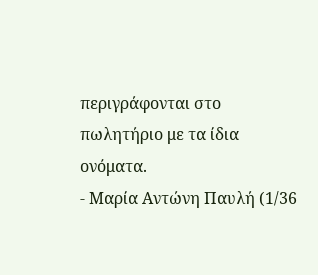περιγράφονται στο πωλητήριο με τα ίδια ονόματα.
- Μαρία Αντώνη Παυλή (1/36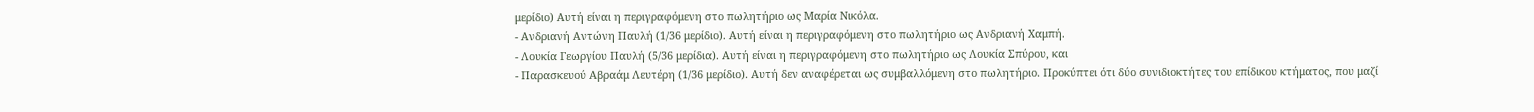μερίδιο) Αυτή είναι η περιγραφόμενη στο πωλητήριο ως Μαρία Νικόλα.
- Ανδριανή Αντώνη Παυλή (1/36 μερίδιο). Αυτή είναι η περιγραφόμενη στο πωλητήριο ως Ανδριανή Χαμπή.
- Λουκία Γεωργίου Παυλή (5/36 μερίδια). Αυτή είναι η περιγραφόμενη στο πωλητήριο ως Λουκία Σπύρου, και
- Παρασκευού Αβραάμ Λευτέρη (1/36 μερίδιο). Αυτή δεν αναφέρεται ως συμβαλλόμενη στο πωλητήριο. Προκύπτει ότι δύο συνιδιοκτήτες του επίδικου κτήματος, που μαζί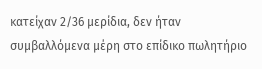κατείχαν 2/36 μερίδια, δεν ήταν συμβαλλόμενα μέρη στο επίδικο πωλητήριο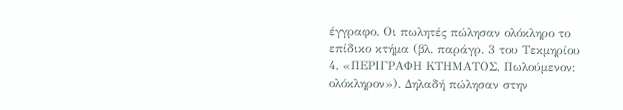έγγραφο. Οι πωλητές πώλησαν ολόκληρο το επίδικο κτήμα (βλ. παράγρ. 3 του Τεκμηρίου 4, «ΠΕΡΙΓΡΑΦΗ ΚΤΗΜΑΤΟΣ, Πωλούμενον: ολόκληρον»). Δηλαδή πώλησαν στην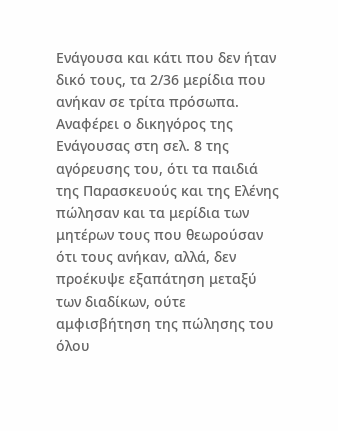Ενάγουσα και κάτι που δεν ήταν δικό τους, τα 2/36 μερίδια που ανήκαν σε τρίτα πρόσωπα. Αναφέρει ο δικηγόρος της Ενάγουσας στη σελ. 8 της αγόρευσης του, ότι τα παιδιά της Παρασκευούς και της Ελένης πώλησαν και τα μερίδια των μητέρων τους που θεωρούσαν ότι τους ανήκαν, αλλά, δεν προέκυψε εξαπάτηση μεταξύ των διαδίκων, ούτε αμφισβήτηση της πώλησης του όλου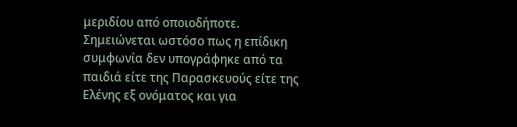μεριδίου από οποιοδήποτε. Σημειώνεται ωστόσο πως η επίδικη συμφωνία δεν υπογράφηκε από τα παιδιά είτε της Παρασκευούς είτε της Ελένης εξ ονόματος και για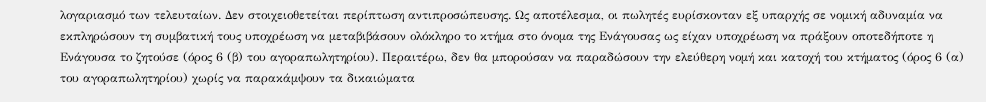λογαριασμό των τελευταίων. Δεν στοιχειοθετείται περίπτωση αντιπροσώπευσης. Ως αποτέλεσμα, οι πωλητές ευρίσκονταν εξ υπαρχής σε νομική αδυναμία να εκπληρώσουν τη συμβατική τους υποχρέωση να μεταβιβάσουν ολόκληρο το κτήμα στο όνομα της Ενάγουσας ως είχαν υποχρέωση να πράξουν οποτεδήποτε η Ενάγουσα το ζητούσε (όρος 6 (β) του αγοραπωλητηρίου). Περαιτέρω, δεν θα μπορούσαν να παραδώσουν την ελεύθερη νομή και κατοχή του κτήματος (όρος 6 (α) του αγοραπωλητηρίου) χωρίς να παρακάμψουν τα δικαιώματα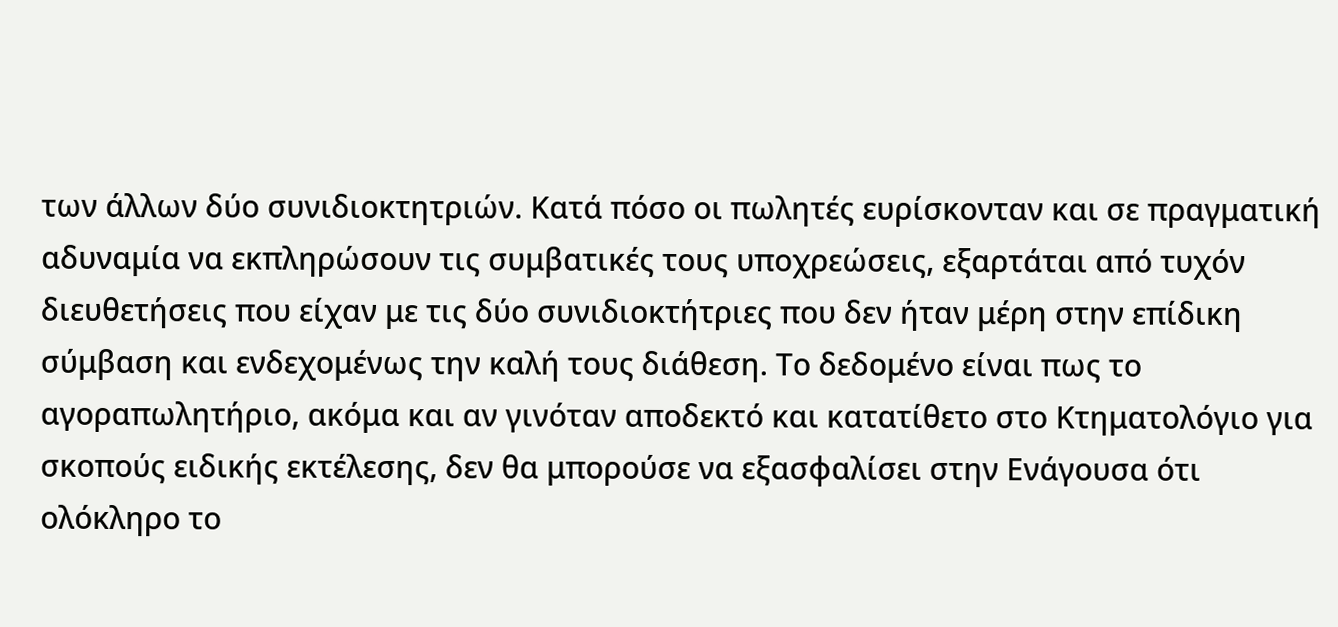των άλλων δύο συνιδιοκτητριών. Κατά πόσο οι πωλητές ευρίσκονταν και σε πραγματική αδυναμία να εκπληρώσουν τις συμβατικές τους υποχρεώσεις, εξαρτάται από τυχόν διευθετήσεις που είχαν με τις δύο συνιδιοκτήτριες που δεν ήταν μέρη στην επίδικη σύμβαση και ενδεχομένως την καλή τους διάθεση. Το δεδομένο είναι πως το αγοραπωλητήριο, ακόμα και αν γινόταν αποδεκτό και κατατίθετο στο Κτηματολόγιο για σκοπούς ειδικής εκτέλεσης, δεν θα μπορούσε να εξασφαλίσει στην Ενάγουσα ότι ολόκληρο το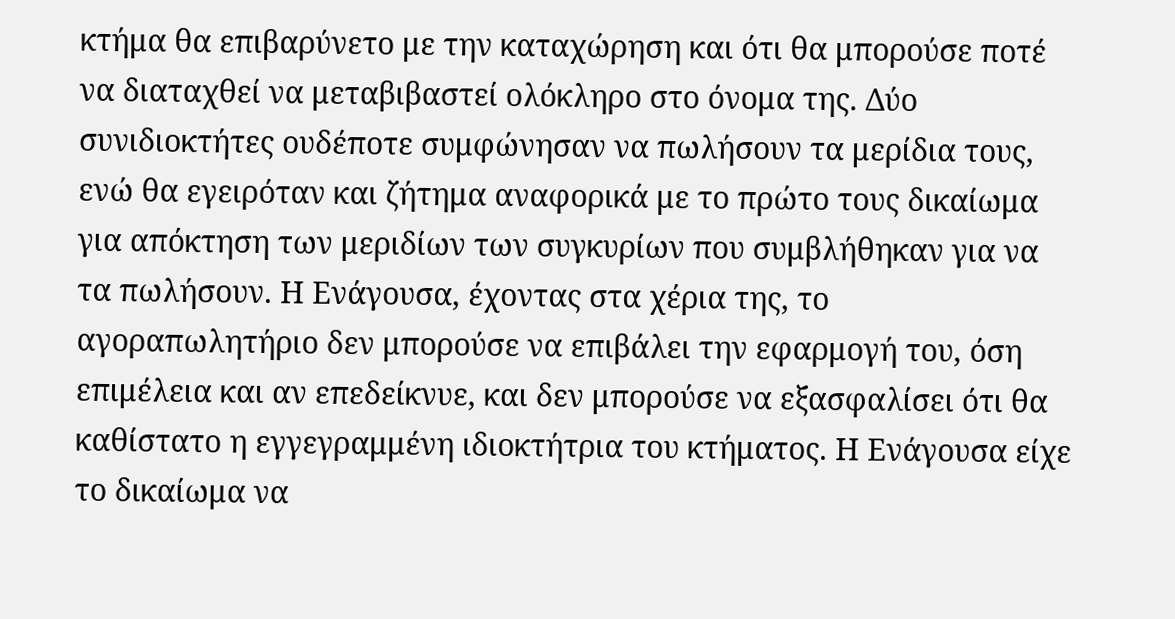κτήμα θα επιβαρύνετο με την καταχώρηση και ότι θα μπορούσε ποτέ να διαταχθεί να μεταβιβαστεί ολόκληρο στο όνομα της. Δύο συνιδιοκτήτες ουδέποτε συμφώνησαν να πωλήσουν τα μερίδια τους, ενώ θα εγειρόταν και ζήτημα αναφορικά με το πρώτο τους δικαίωμα για απόκτηση των μεριδίων των συγκυρίων που συμβλήθηκαν για να τα πωλήσουν. Η Ενάγουσα, έχοντας στα χέρια της, το αγοραπωλητήριο δεν μπορούσε να επιβάλει την εφαρμογή του, όση επιμέλεια και αν επεδείκνυε, και δεν μπορούσε να εξασφαλίσει ότι θα καθίστατο η εγγεγραμμένη ιδιοκτήτρια του κτήματος. Η Ενάγουσα είχε το δικαίωμα να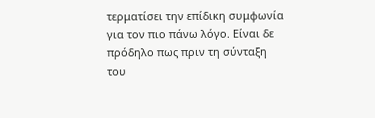τερματίσει την επίδικη συμφωνία για τον πιο πάνω λόγο. Είναι δε πρόδηλο πως πριν τη σύνταξη του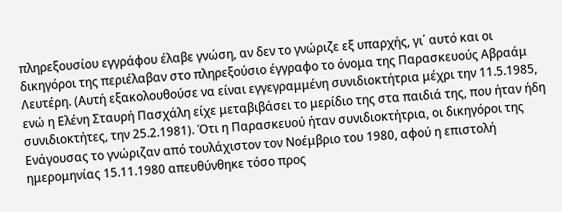πληρεξουσίου εγγράφου έλαβε γνώση, αν δεν το γνώριζε εξ υπαρχής, γι΄ αυτό και οι δικηγόροι της περιέλαβαν στο πληρεξούσιο έγγραφο το όνομα της Παρασκευούς Αβραάμ Λευτέρη. (Αυτή εξακολουθούσε να είναι εγγεγραμμένη συνιδιοκτήτρια μέχρι την 11.5.1985, ενώ η Ελένη Σταυρή Πασχάλη είχε μεταβιβάσει το μερίδιο της στα παιδιά της, που ήταν ήδη συνιδιοκτήτες, την 25.2.1981). Ότι η Παρασκευού ήταν συνιδιοκτήτρια, οι δικηγόροι της Ενάγουσας το γνώριζαν από τουλάχιστον τον Νοέμβριο του 1980, αφού η επιστολή ημερομηνίας 15.11.1980 απευθύνθηκε τόσο προς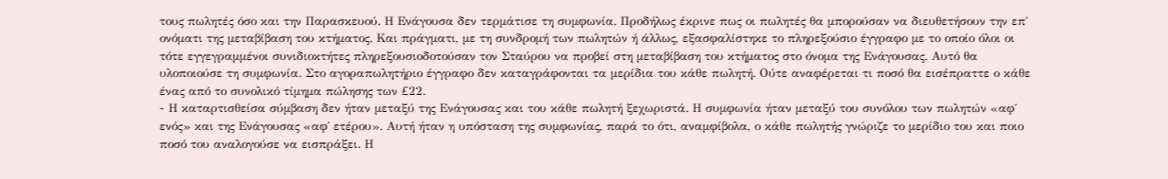τους πωλητές όσο και την Παρασκευού. Η Ενάγουσα δεν τερμάτισε τη συμφωνία. Προδήλως έκρινε πως οι πωλητές θα μπορούσαν να διευθετήσουν την επ΄ ονόματι της μεταβίβαση του κτήματος. Και πράγματι, με τη συνδρομή των πωλητών ή άλλως, εξασφαλίστηκε το πληρεξούσιο έγγραφο με το οποίο όλοι οι τότε εγγεγραμμένοι συνιδιοκτήτες πληρεξουσιοδοτούσαν τον Σταύρου να προβεί στη μεταβίβαση του κτήματος στο όνομα της Ενάγουσας. Αυτό θα υλοποιούσε τη συμφωνία. Στο αγοραπωλητήριο έγγραφο δεν καταγράφονται τα μερίδια του κάθε πωλητή. Ούτε αναφέρεται τι ποσό θα εισέπραττε ο κάθε ένας από το συνολικό τίμημα πώλησης των £22.
- Η καταρτισθείσα σύμβαση δεν ήταν μεταξύ της Ενάγουσας και του κάθε πωλητή ξεχωριστά. Η συμφωνία ήταν μεταξύ του συνόλου των πωλητών «αφ΄ ενός» και της Ενάγουσας «αφ΄ ετέρου». Αυτή ήταν η υπόσταση της συμφωνίας, παρά το ότι, αναμφίβολα, ο κάθε πωλητής γνώριζε το μερίδιο του και ποιο ποσό του αναλογούσε να εισπράξει. Η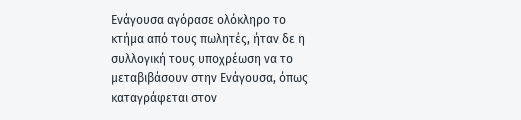Ενάγουσα αγόρασε ολόκληρο το κτήμα από τους πωλητές, ήταν δε η συλλογική τους υποχρέωση να το μεταβιβάσουν στην Ενάγουσα, όπως καταγράφεται στον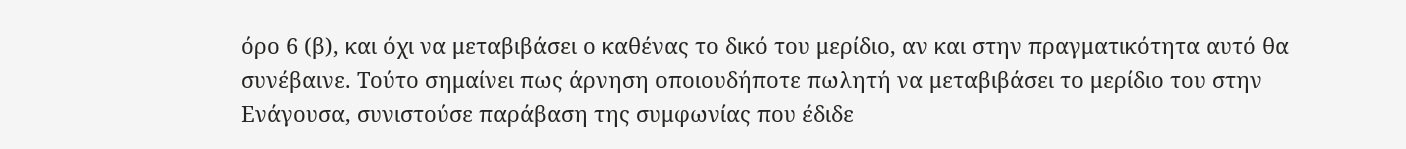όρο 6 (β), και όχι να μεταβιβάσει ο καθένας το δικό του μερίδιο, αν και στην πραγματικότητα αυτό θα συνέβαινε. Τούτο σημαίνει πως άρνηση οποιουδήποτε πωλητή να μεταβιβάσει το μερίδιο του στην Ενάγουσα, συνιστούσε παράβαση της συμφωνίας που έδιδε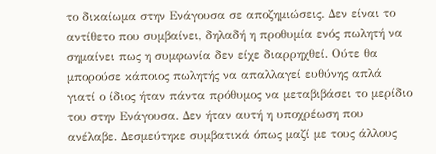το δικαίωμα στην Ενάγουσα σε αποζημιώσεις. Δεν είναι το αντίθετο που συμβαίνει, δηλαδή η προθυμία ενός πωλητή να σημαίνει πως η συμφωνία δεν είχε διαρρηχθεί. Ούτε θα μπορούσε κάποιος πωλητής να απαλλαγεί ευθύνης απλά γιατί ο ίδιος ήταν πάντα πρόθυμος να μεταβιβάσει το μερίδιο του στην Ενάγουσα. Δεν ήταν αυτή η υποχρέωση που ανέλαβε. Δεσμεύτηκε συμβατικά όπως μαζί με τους άλλους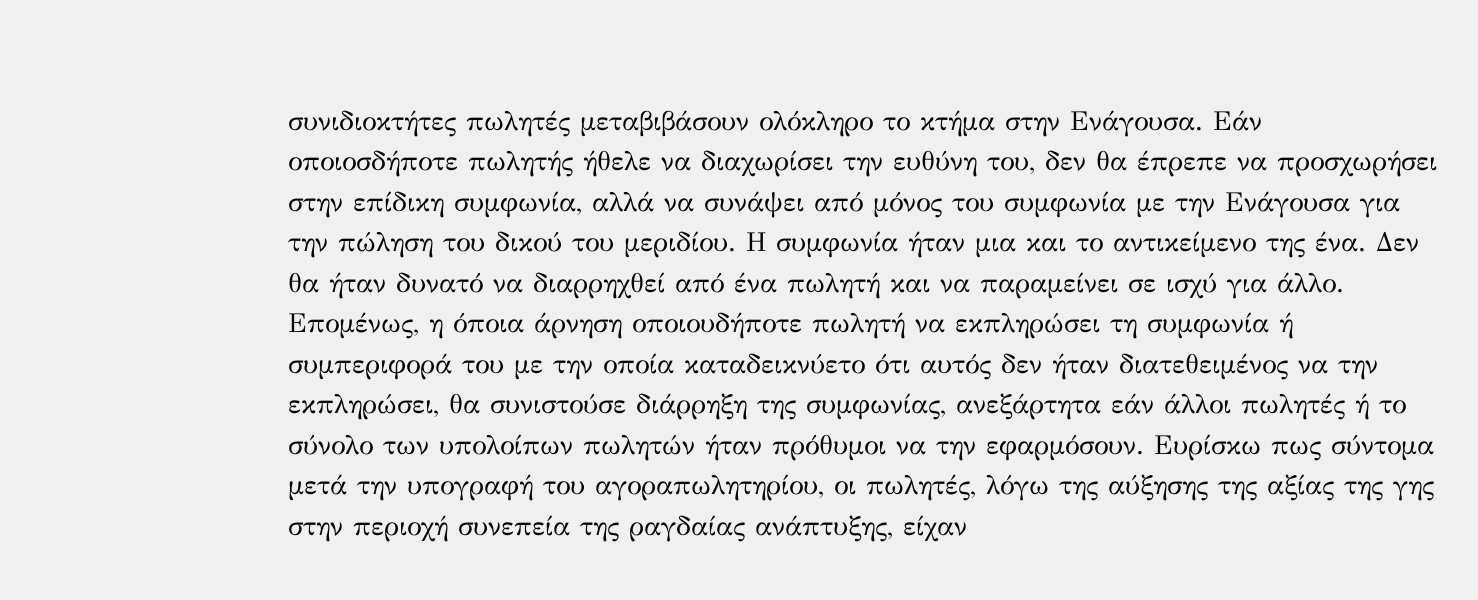συνιδιοκτήτες πωλητές μεταβιβάσουν ολόκληρο το κτήμα στην Ενάγουσα. Εάν οποιοσδήποτε πωλητής ήθελε να διαχωρίσει την ευθύνη του, δεν θα έπρεπε να προσχωρήσει στην επίδικη συμφωνία, αλλά να συνάψει από μόνος του συμφωνία με την Ενάγουσα για την πώληση του δικού του μεριδίου. Η συμφωνία ήταν μια και το αντικείμενο της ένα. Δεν θα ήταν δυνατό να διαρρηχθεί από ένα πωλητή και να παραμείνει σε ισχύ για άλλο. Επομένως, η όποια άρνηση οποιουδήποτε πωλητή να εκπληρώσει τη συμφωνία ή συμπεριφορά του με την οποία καταδεικνύετο ότι αυτός δεν ήταν διατεθειμένος να την εκπληρώσει, θα συνιστούσε διάρρηξη της συμφωνίας, ανεξάρτητα εάν άλλοι πωλητές ή το σύνολο των υπολοίπων πωλητών ήταν πρόθυμοι να την εφαρμόσουν. Ευρίσκω πως σύντομα μετά την υπογραφή του αγοραπωλητηρίου, οι πωλητές, λόγω της αύξησης της αξίας της γης στην περιοχή συνεπεία της ραγδαίας ανάπτυξης, είχαν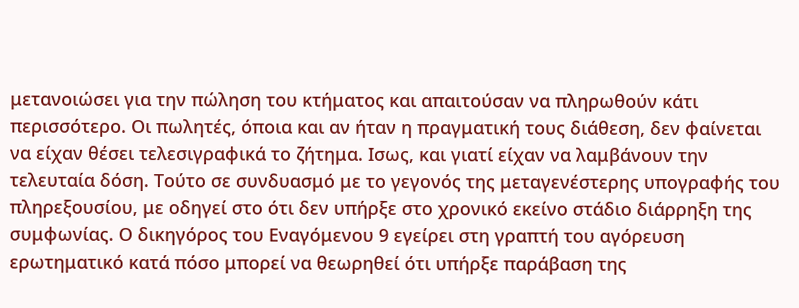μετανοιώσει για την πώληση του κτήματος και απαιτούσαν να πληρωθούν κάτι περισσότερο. Οι πωλητές, όποια και αν ήταν η πραγματική τους διάθεση, δεν φαίνεται να είχαν θέσει τελεσιγραφικά το ζήτημα. Ισως, και γιατί είχαν να λαμβάνουν την τελευταία δόση. Τούτο σε συνδυασμό με το γεγονός της μεταγενέστερης υπογραφής του πληρεξουσίου, με οδηγεί στο ότι δεν υπήρξε στο χρονικό εκείνο στάδιο διάρρηξη της συμφωνίας. Ο δικηγόρος του Εναγόμενου 9 εγείρει στη γραπτή του αγόρευση ερωτηματικό κατά πόσο μπορεί να θεωρηθεί ότι υπήρξε παράβαση της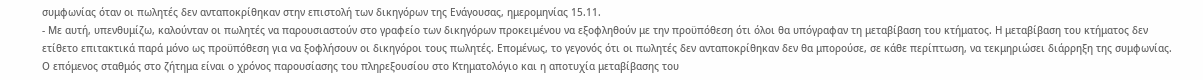συμφωνίας όταν οι πωλητές δεν ανταποκρίθηκαν στην επιστολή των δικηγόρων της Ενάγουσας, ημερομηνίας 15.11.
- Με αυτή, υπενθυμίζω, καλούνταν οι πωλητές να παρουσιαστούν στο γραφείο των δικηγόρων προκειμένου να εξοφληθούν με την προϋπόθεση ότι όλοι θα υπόγραφαν τη μεταβίβαση του κτήματος. Η μεταβίβαση του κτήματος δεν ετίθετο επιτακτικά παρά μόνο ως προϋπόθεση για να ξοφλήσουν οι δικηγόροι τους πωλητές. Επομένως, το γεγονός ότι οι πωλητές δεν ανταποκρίθηκαν δεν θα μπορούσε, σε κάθε περίπτωση, να τεκμηριώσει διάρρηξη της συμφωνίας. Ο επόμενος σταθμός στο ζήτημα είναι ο χρόνος παρουσίασης του πληρεξουσίου στο Κτηματολόγιο και η αποτυχία μεταβίβασης του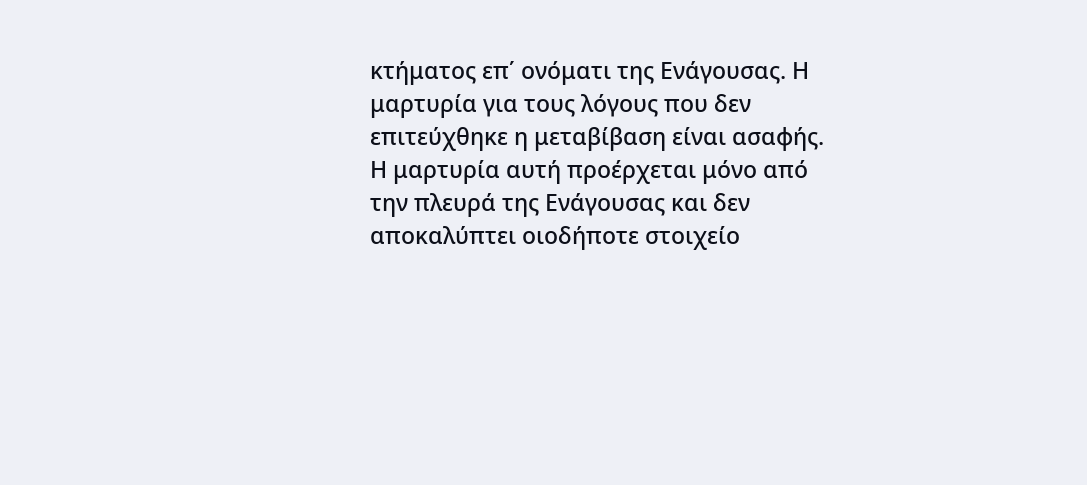κτήματος επ΄ ονόματι της Ενάγουσας. Η μαρτυρία για τους λόγους που δεν επιτεύχθηκε η μεταβίβαση είναι ασαφής. Η μαρτυρία αυτή προέρχεται μόνο από την πλευρά της Ενάγουσας και δεν αποκαλύπτει οιοδήποτε στοιχείο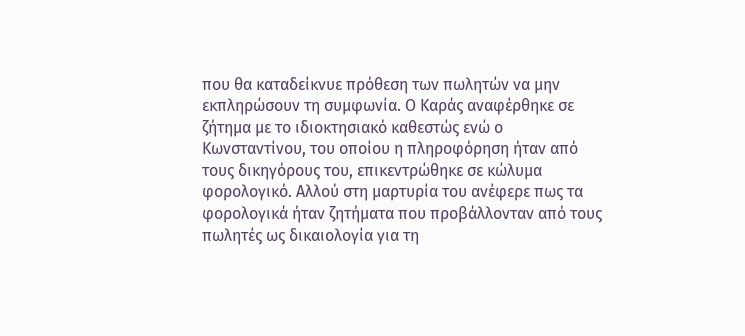που θα καταδείκνυε πρόθεση των πωλητών να μην εκπληρώσουν τη συμφωνία. Ο Καράς αναφέρθηκε σε ζήτημα με το ιδιοκτησιακό καθεστώς ενώ ο Κωνσταντίνου, του οποίου η πληροφόρηση ήταν από τους δικηγόρους του, επικεντρώθηκε σε κώλυμα φορολογικό. Αλλού στη μαρτυρία του ανέφερε πως τα φορολογικά ήταν ζητήματα που προβάλλονταν από τους πωλητές ως δικαιολογία για τη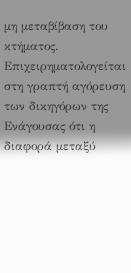μη μεταβίβαση του κτήματος. Επιχειρηματολογείται στη γραπτή αγόρευση των δικηγόρων της Ενάγουσας ότι η διαφορά μεταξύ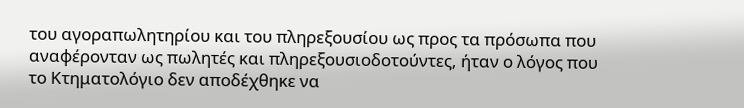του αγοραπωλητηρίου και του πληρεξουσίου ως προς τα πρόσωπα που αναφέρονταν ως πωλητές και πληρεξουσιοδοτούντες, ήταν ο λόγος που το Κτηματολόγιο δεν αποδέχθηκε να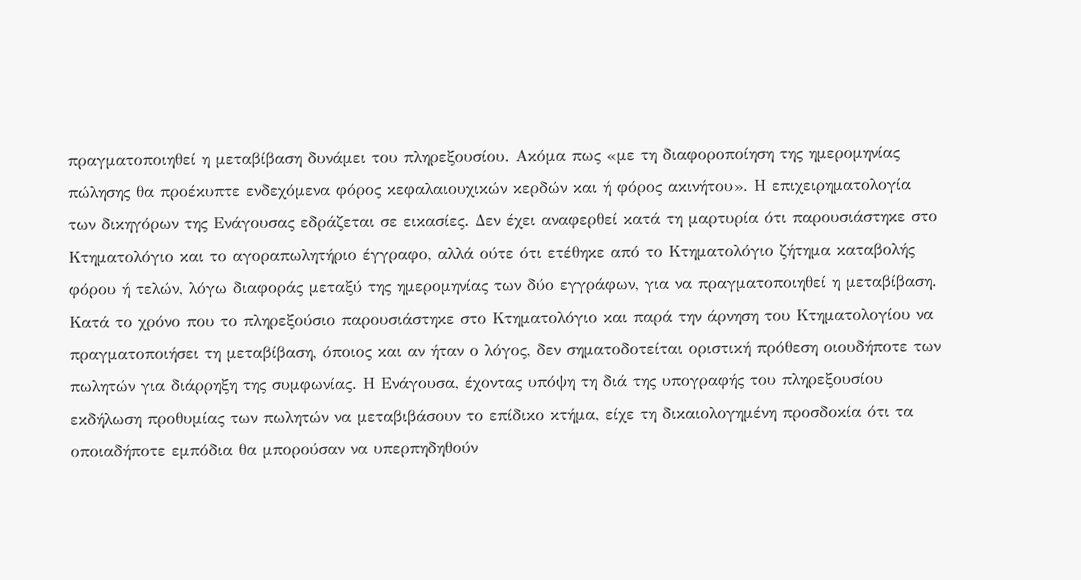πραγματοποιηθεί η μεταβίβαση δυνάμει του πληρεξουσίου. Ακόμα πως «με τη διαφοροποίηση της ημερομηνίας πώλησης θα προέκυπτε ενδεχόμενα φόρος κεφαλαιουχικών κερδών και ή φόρος ακινήτου». Η επιχειρηματολογία των δικηγόρων της Ενάγουσας εδράζεται σε εικασίες. Δεν έχει αναφερθεί κατά τη μαρτυρία ότι παρουσιάστηκε στο Κτηματολόγιο και το αγοραπωλητήριο έγγραφο, αλλά ούτε ότι ετέθηκε από το Κτηματολόγιο ζήτημα καταβολής φόρου ή τελών, λόγω διαφοράς μεταξύ της ημερομηνίας των δύο εγγράφων, για να πραγματοποιηθεί η μεταβίβαση. Κατά το χρόνο που το πληρεξούσιο παρουσιάστηκε στο Κτηματολόγιο και παρά την άρνηση του Κτηματολογίου να πραγματοποιήσει τη μεταβίβαση, όποιος και αν ήταν ο λόγος, δεν σηματοδοτείται οριστική πρόθεση οιουδήποτε των πωλητών για διάρρηξη της συμφωνίας. Η Ενάγουσα, έχοντας υπόψη τη διά της υπογραφής του πληρεξουσίου εκδήλωση προθυμίας των πωλητών να μεταβιβάσουν το επίδικο κτήμα, είχε τη δικαιολογημένη προσδοκία ότι τα οποιαδήποτε εμπόδια θα μπορούσαν να υπερπηδηθούν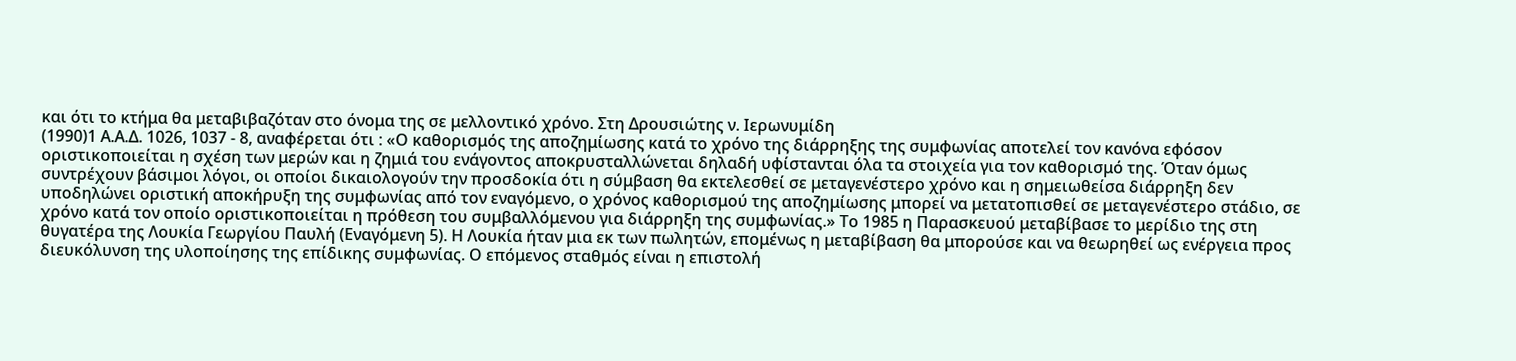και ότι το κτήμα θα μεταβιβαζόταν στο όνομα της σε μελλοντικό χρόνο. Στη Δρουσιώτης ν. Ιερωνυμίδη
(1990)1 Α.Α.Δ. 1026, 1037 - 8, αναφέρεται ότι : «Ο καθορισμός της αποζημίωσης κατά το χρόνο της διάρρηξης της συμφωνίας αποτελεί τον κανόνα εφόσον οριστικοποιείται η σχέση των μερών και η ζημιά του ενάγοντος αποκρυσταλλώνεται δηλαδή υφίστανται όλα τα στοιχεία για τον καθορισμό της. Όταν όμως συντρέχουν βάσιμοι λόγοι, οι οποίοι δικαιολογούν την προσδοκία ότι η σύμβαση θα εκτελεσθεί σε μεταγενέστερο χρόνο και η σημειωθείσα διάρρηξη δεν υποδηλώνει οριστική αποκήρυξη της συμφωνίας από τον εναγόμενο, ο χρόνος καθορισμού της αποζημίωσης μπορεί να μετατοπισθεί σε μεταγενέστερο στάδιο, σε χρόνο κατά τον οποίο οριστικοποιείται η πρόθεση του συμβαλλόμενου για διάρρηξη της συμφωνίας.» Το 1985 η Παρασκευού μεταβίβασε το μερίδιο της στη θυγατέρα της Λουκία Γεωργίου Παυλή (Εναγόμενη 5). Η Λουκία ήταν μια εκ των πωλητών, επομένως η μεταβίβαση θα μπορούσε και να θεωρηθεί ως ενέργεια προς διευκόλυνση της υλοποίησης της επίδικης συμφωνίας. Ο επόμενος σταθμός είναι η επιστολή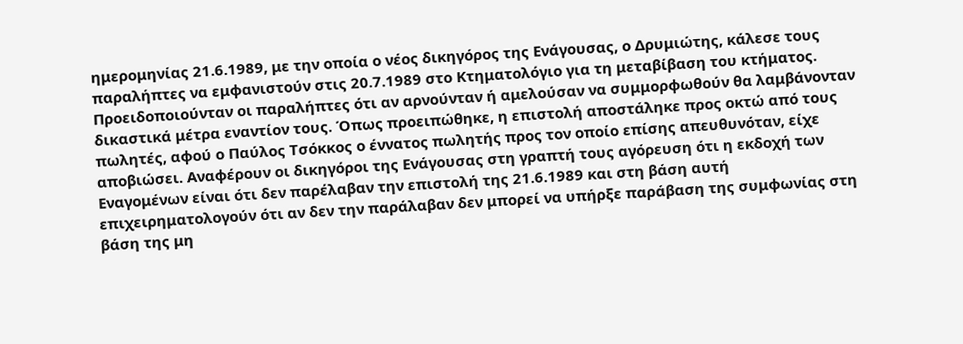ημερομηνίας 21.6.1989, με την οποία ο νέος δικηγόρος της Ενάγουσας, ο Δρυμιώτης, κάλεσε τους παραλήπτες να εμφανιστούν στις 20.7.1989 στο Κτηματολόγιο για τη μεταβίβαση του κτήματος. Προειδοποιούνταν οι παραλήπτες ότι αν αρνούνταν ή αμελούσαν να συμμορφωθούν θα λαμβάνονταν δικαστικά μέτρα εναντίον τους. Όπως προειπώθηκε, η επιστολή αποστάληκε προς οκτώ από τους πωλητές, αφού ο Παύλος Τσόκκος ο έννατος πωλητής προς τον οποίο επίσης απευθυνόταν, είχε αποβιώσει. Αναφέρουν οι δικηγόροι της Ενάγουσας στη γραπτή τους αγόρευση ότι η εκδοχή των Εναγομένων είναι ότι δεν παρέλαβαν την επιστολή της 21.6.1989 και στη βάση αυτή επιχειρηματολογούν ότι αν δεν την παράλαβαν δεν μπορεί να υπήρξε παράβαση της συμφωνίας στη βάση της μη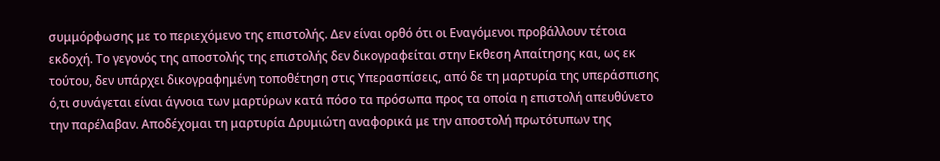συμμόρφωσης με το περιεχόμενο της επιστολής. Δεν είναι ορθό ότι οι Εναγόμενοι προβάλλουν τέτοια εκδοχή. Το γεγονός της αποστολής της επιστολής δεν δικογραφείται στην Εκθεση Απαίτησης και, ως εκ τούτου, δεν υπάρχει δικογραφημένη τοποθέτηση στις Υπερασπίσεις, από δε τη μαρτυρία της υπεράσπισης ό,τι συνάγεται είναι άγνοια των μαρτύρων κατά πόσο τα πρόσωπα προς τα οποία η επιστολή απευθύνετο την παρέλαβαν. Αποδέχομαι τη μαρτυρία Δρυμιώτη αναφορικά με την αποστολή πρωτότυπων της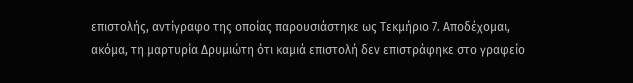επιστολής, αντίγραφο της οποίας παρουσιάστηκε ως Τεκμήριο 7. Αποδέχομαι, ακόμα, τη μαρτυρία Δρυμιώτη ότι καμιά επιστολή δεν επιστράφηκε στο γραφείο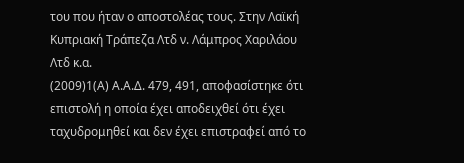του που ήταν ο αποστολέας τους. Στην Λαϊκή Κυπριακή Τράπεζα Λτδ ν. Λάμπρος Χαριλάου Λτδ κ.α.
(2009)1(Α) Α.Α.Δ. 479, 491, αποφασίστηκε ότι επιστολή η οποία έχει αποδειχθεί ότι έχει ταχυδρομηθεί και δεν έχει επιστραφεί από το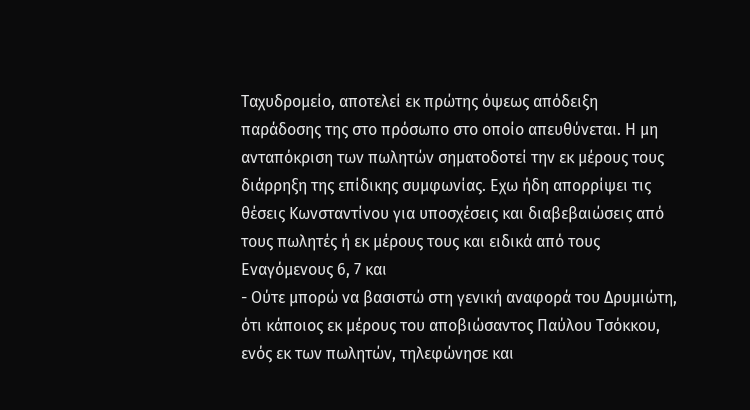Ταχυδρομείο, αποτελεί εκ πρώτης όψεως απόδειξη παράδοσης της στο πρόσωπο στο οποίο απευθύνεται. Η μη ανταπόκριση των πωλητών σηματοδοτεί την εκ μέρους τους διάρρηξη της επίδικης συμφωνίας. Εχω ήδη απορρίψει τις θέσεις Κωνσταντίνου για υποσχέσεις και διαβεβαιώσεις από τους πωλητές ή εκ μέρους τους και ειδικά από τους Εναγόμενους 6, 7 και
- Ούτε μπορώ να βασιστώ στη γενική αναφορά του Δρυμιώτη, ότι κάποιος εκ μέρους του αποβιώσαντος Παύλου Τσόκκου, ενός εκ των πωλητών, τηλεφώνησε και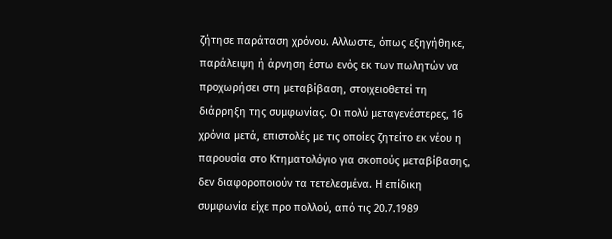ζήτησε παράταση χρόνου. Αλλωστε, όπως εξηγήθηκε, παράλειψη ή άρνηση έστω ενός εκ των πωλητών να προχωρήσει στη μεταβίβαση, στοιχειοθετεί τη διάρρηξη της συμφωνίας. Οι πολύ μεταγενέστερες, 16 χρόνια μετά, επιστολές με τις οποίες ζητείτο εκ νέου η παρουσία στο Κτηματολόγιο για σκοπούς μεταβίβασης, δεν διαφοροποιούν τα τετελεσμένα. Η επίδικη συμφωνία είχε προ πολλού, από τις 20.7.1989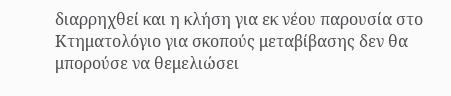διαρρηχθεί και η κλήση για εκ νέου παρουσία στο Κτηματολόγιο για σκοπούς μεταβίβασης δεν θα μπορούσε να θεμελιώσει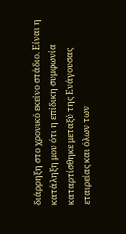διάρρηξη στο χρονικό εκείνο στάδιο. Είναι η κατάληξη μου ότι η επίδικη συμφωνία καταρτίσθηκε μεταξύ της Ενάγουσας εταιρείας και όλων των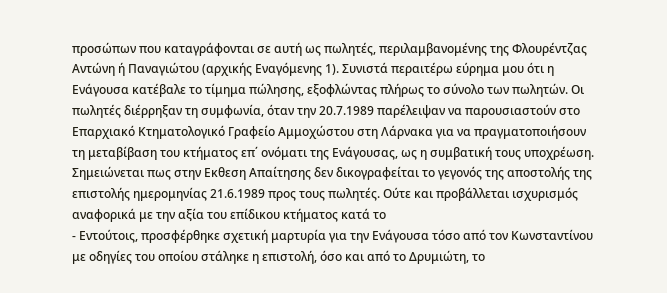προσώπων που καταγράφονται σε αυτή ως πωλητές, περιλαμβανομένης της Φλουρέντζας Αντώνη ή Παναγιώτου (αρχικής Εναγόμενης 1). Συνιστά περαιτέρω εύρημα μου ότι η Ενάγουσα κατέβαλε το τίμημα πώλησης, εξοφλώντας πλήρως το σύνολο των πωλητών. Οι πωλητές διέρρηξαν τη συμφωνία, όταν την 20.7.1989 παρέλειψαν να παρουσιαστούν στο Επαρχιακό Κτηματολογικό Γραφείο Αμμοχώστου στη Λάρνακα για να πραγματοποιήσουν τη μεταβίβαση του κτήματος επ΄ ονόματι της Ενάγουσας, ως η συμβατική τους υποχρέωση. Σημειώνεται πως στην Εκθεση Απαίτησης δεν δικογραφείται το γεγονός της αποστολής της επιστολής ημερομηνίας 21.6.1989 προς τους πωλητές. Ούτε και προβάλλεται ισχυρισμός αναφορικά με την αξία του επίδικου κτήματος κατά το
- Εντούτοις, προσφέρθηκε σχετική μαρτυρία για την Ενάγουσα τόσο από τον Κωνσταντίνου με οδηγίες του οποίου στάληκε η επιστολή, όσο και από το Δρυμιώτη, το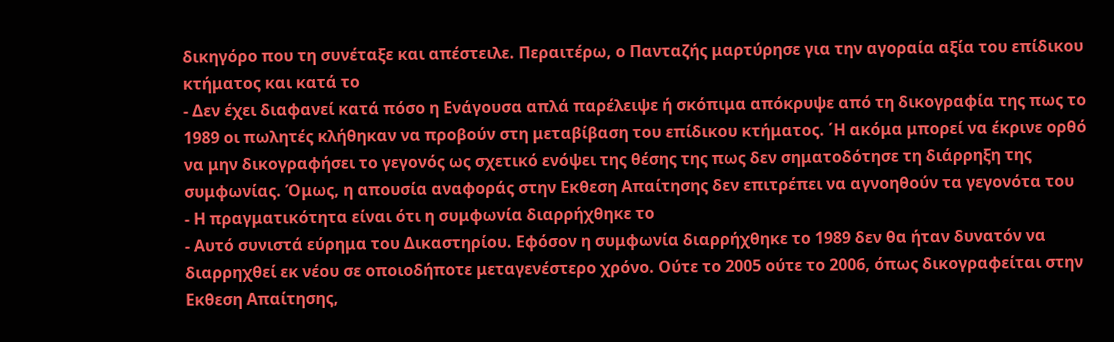δικηγόρο που τη συνέταξε και απέστειλε. Περαιτέρω, ο Πανταζής μαρτύρησε για την αγοραία αξία του επίδικου κτήματος και κατά το
- Δεν έχει διαφανεί κατά πόσο η Ενάγουσα απλά παρέλειψε ή σκόπιμα απόκρυψε από τη δικογραφία της πως το 1989 οι πωλητές κλήθηκαν να προβούν στη μεταβίβαση του επίδικου κτήματος. ΄Η ακόμα μπορεί να έκρινε ορθό να μην δικογραφήσει το γεγονός ως σχετικό ενόψει της θέσης της πως δεν σηματοδότησε τη διάρρηξη της συμφωνίας. Όμως, η απουσία αναφοράς στην Εκθεση Απαίτησης δεν επιτρέπει να αγνοηθούν τα γεγονότα του
- Η πραγματικότητα είναι ότι η συμφωνία διαρρήχθηκε το
- Αυτό συνιστά εύρημα του Δικαστηρίου. Εφόσον η συμφωνία διαρρήχθηκε το 1989 δεν θα ήταν δυνατόν να διαρρηχθεί εκ νέου σε οποιοδήποτε μεταγενέστερο χρόνο. Ούτε το 2005 ούτε το 2006, όπως δικογραφείται στην Εκθεση Απαίτησης,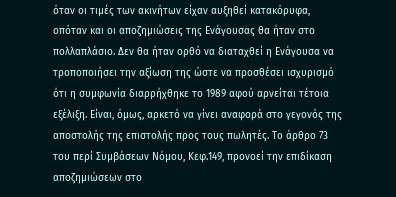όταν οι τιμές των ακινήτων είχαν αυξηθεί κατακόρυφα, οπόταν και οι αποζημιώσεις της Ενάγουσας θα ήταν στο πολλαπλάσιο. Δεν θα ήταν ορθό να διαταχθεί η Ενάγουσα να τροποποιήσει την αξίωση της ώστε να προσθέσει ισχυρισμό ότι η συμφωνία διαρρήχθηκε το 1989 αφού αρνείται τέτοια εξέλιξη. Είναι, όμως, αρκετό να γίνει αναφορά στο γεγονός της αποστολής της επιστολής προς τους πωλητές. Το άρθρο 73 του περί Συμβάσεων Νόμου, Κεφ.149, προνοεί την επιδίκαση αποζημιώσεων στο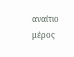αναίτιο μέρος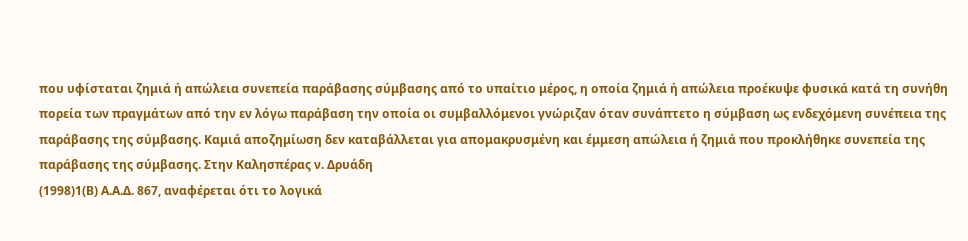που υφίσταται ζημιά ή απώλεια συνεπεία παράβασης σύμβασης από το υπαίτιο μέρος, η οποία ζημιά ή απώλεια προέκυψε φυσικά κατά τη συνήθη πορεία των πραγμάτων από την εν λόγω παράβαση την οποία οι συμβαλλόμενοι γνώριζαν όταν συνάπτετο η σύμβαση ως ενδεχόμενη συνέπεια της παράβασης της σύμβασης. Καμιά αποζημίωση δεν καταβάλλεται για απομακρυσμένη και έμμεση απώλεια ή ζημιά που προκλήθηκε συνεπεία της παράβασης της σύμβασης. Στην Καλησπέρας ν. Δρυάδη
(1998)1(Β) Α.Α.Δ. 867, αναφέρεται ότι το λογικά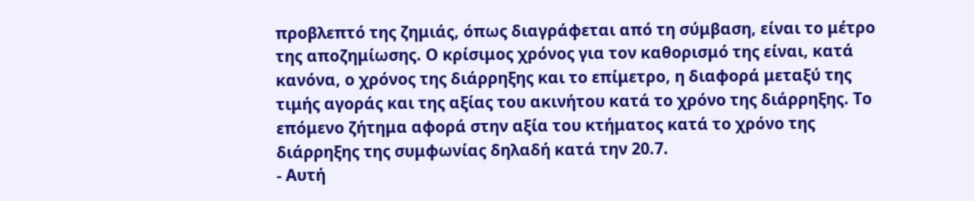προβλεπτό της ζημιάς, όπως διαγράφεται από τη σύμβαση, είναι το μέτρο της αποζημίωσης. Ο κρίσιμος χρόνος για τον καθορισμό της είναι, κατά κανόνα, ο χρόνος της διάρρηξης και το επίμετρο, η διαφορά μεταξύ της τιμής αγοράς και της αξίας του ακινήτου κατά το χρόνο της διάρρηξης. Το επόμενο ζήτημα αφορά στην αξία του κτήματος κατά το χρόνο της διάρρηξης της συμφωνίας δηλαδή κατά την 20.7.
- Αυτή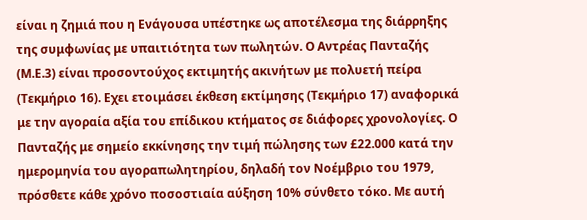είναι η ζημιά που η Ενάγουσα υπέστηκε ως αποτέλεσμα της διάρρηξης της συμφωνίας με υπαιτιότητα των πωλητών. Ο Αντρέας Πανταζής (Μ.Ε.3) είναι προσοντούχος εκτιμητής ακινήτων με πολυετή πείρα (Τεκμήριο 16). Εχει ετοιμάσει έκθεση εκτίμησης (Τεκμήριο 17) αναφορικά με την αγοραία αξία του επίδικου κτήματος σε διάφορες χρονολογίες. Ο Πανταζής με σημείο εκκίνησης την τιμή πώλησης των £22.000 κατά την ημερομηνία του αγοραπωλητηρίου, δηλαδή τον Νοέμβριο του 1979, πρόσθετε κάθε χρόνο ποσοστιαία αύξηση 10% σύνθετο τόκο. Με αυτή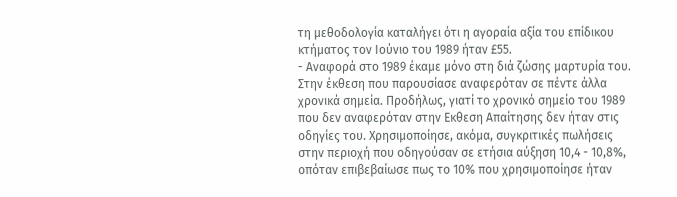τη μεθοδολογία καταλήγει ότι η αγοραία αξία του επίδικου κτήματος τον Ιούνιο του 1989 ήταν £55.
- Αναφορά στο 1989 έκαμε μόνο στη διά ζώσης μαρτυρία του. Στην έκθεση που παρουσίασε αναφερόταν σε πέντε άλλα χρονικά σημεία. Προδήλως, γιατί το χρονικό σημείο του 1989 που δεν αναφερόταν στην Εκθεση Απαίτησης δεν ήταν στις οδηγίες του. Χρησιμοποίησε, ακόμα, συγκριτικές πωλήσεις στην περιοχή που οδηγούσαν σε ετήσια αύξηση 10,4 - 10,8%, οπόταν επιβεβαίωσε πως το 10% που χρησιμοποίησε ήταν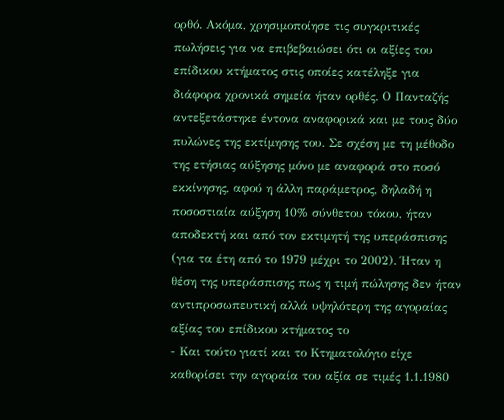ορθό. Ακόμα, χρησιμοποίησε τις συγκριτικές πωλήσεις για να επιβεβαιώσει ότι οι αξίες του επίδικου κτήματος στις οποίες κατέληξε για διάφορα χρονικά σημεία ήταν ορθές. Ο Πανταζής αντεξετάστηκε έντονα αναφορικά και με τους δύο πυλώνες της εκτίμησης του. Σε σχέση με τη μέθοδο της ετήσιας αύξησης μόνο με αναφορά στο ποσό εκκίνησης, αφού η άλλη παράμετρος, δηλαδή η ποσοστιαία αύξηση 10% σύνθετου τόκου, ήταν αποδεκτή και από τον εκτιμητή της υπεράσπισης (για τα έτη από το 1979 μέχρι το 2002). Ήταν η θέση της υπεράσπισης πως η τιμή πώλησης δεν ήταν αντιπροσωπευτική αλλά υψηλότερη της αγοραίας αξίας του επίδικου κτήματος το
- Και τούτο γιατί και το Κτηματολόγιο είχε καθορίσει την αγοραία του αξία σε τιμές 1.1.1980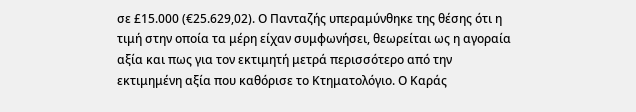σε £15.000 (€25.629,02). Ο Πανταζής υπεραμύνθηκε της θέσης ότι η τιμή στην οποία τα μέρη είχαν συμφωνήσει, θεωρείται ως η αγοραία αξία και πως για τον εκτιμητή μετρά περισσότερο από την εκτιμημένη αξία που καθόρισε το Κτηματολόγιο. Ο Καράς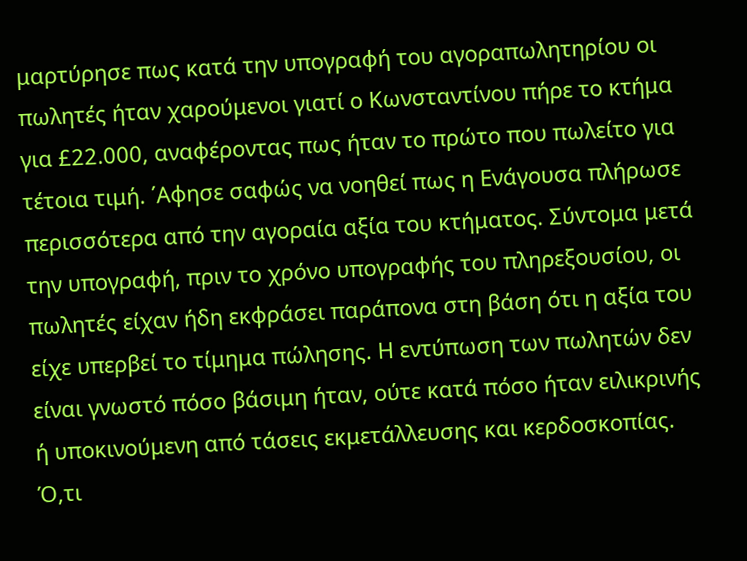μαρτύρησε πως κατά την υπογραφή του αγοραπωλητηρίου οι πωλητές ήταν χαρούμενοι γιατί ο Κωνσταντίνου πήρε το κτήμα για £22.000, αναφέροντας πως ήταν το πρώτο που πωλείτο για τέτοια τιμή. ΄Αφησε σαφώς να νοηθεί πως η Ενάγουσα πλήρωσε περισσότερα από την αγοραία αξία του κτήματος. Σύντομα μετά την υπογραφή, πριν το χρόνο υπογραφής του πληρεξουσίου, οι πωλητές είχαν ήδη εκφράσει παράπονα στη βάση ότι η αξία του είχε υπερβεί το τίμημα πώλησης. Η εντύπωση των πωλητών δεν είναι γνωστό πόσο βάσιμη ήταν, ούτε κατά πόσο ήταν ειλικρινής ή υποκινούμενη από τάσεις εκμετάλλευσης και κερδοσκοπίας. Ό,τι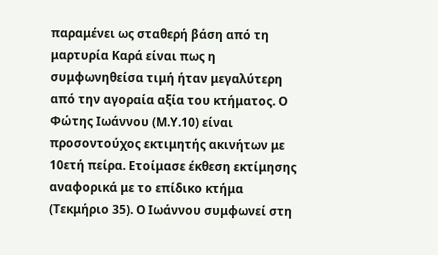παραμένει ως σταθερή βάση από τη μαρτυρία Καρά είναι πως η συμφωνηθείσα τιμή ήταν μεγαλύτερη από την αγοραία αξία του κτήματος. Ο Φώτης Ιωάννου (Μ.Υ.10) είναι προσοντούχος εκτιμητής ακινήτων με 10ετή πείρα. Ετοίμασε έκθεση εκτίμησης αναφορικά με το επίδικο κτήμα (Τεκμήριο 35). Ο Ιωάννου συμφωνεί στη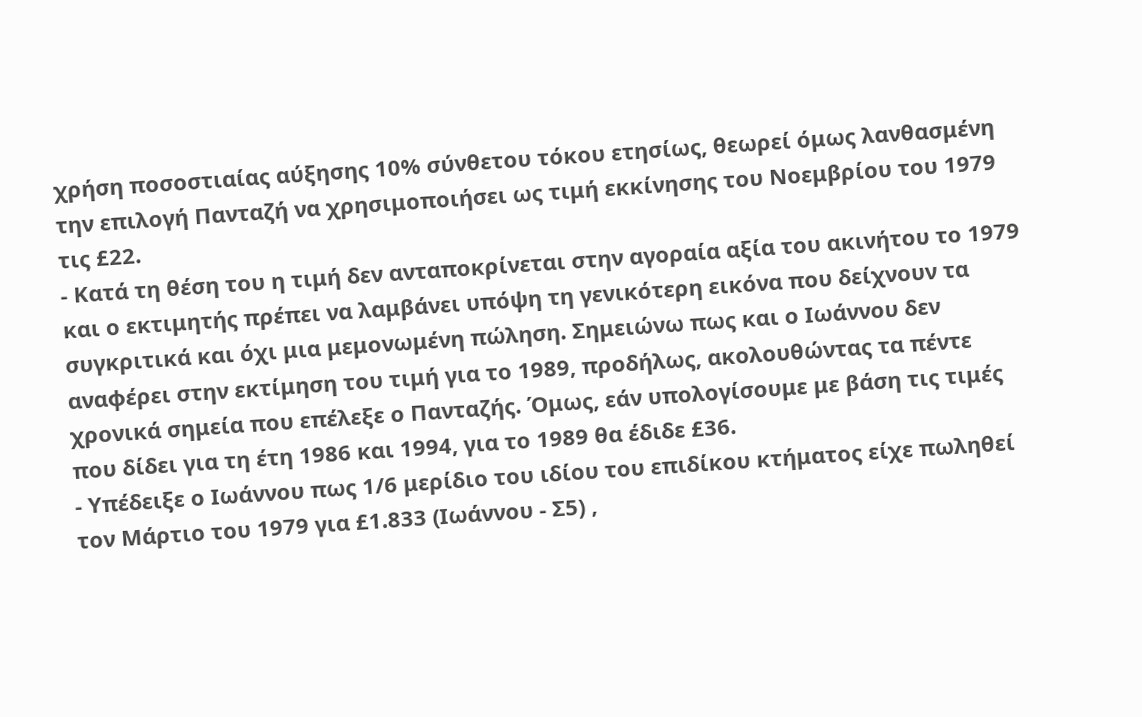χρήση ποσοστιαίας αύξησης 10% σύνθετου τόκου ετησίως, θεωρεί όμως λανθασμένη την επιλογή Πανταζή να χρησιμοποιήσει ως τιμή εκκίνησης του Νοεμβρίου του 1979 τις £22.
- Κατά τη θέση του η τιμή δεν ανταποκρίνεται στην αγοραία αξία του ακινήτου το 1979 και ο εκτιμητής πρέπει να λαμβάνει υπόψη τη γενικότερη εικόνα που δείχνουν τα συγκριτικά και όχι μια μεμονωμένη πώληση. Σημειώνω πως και ο Ιωάννου δεν αναφέρει στην εκτίμηση του τιμή για το 1989, προδήλως, ακολουθώντας τα πέντε χρονικά σημεία που επέλεξε ο Πανταζής. Όμως, εάν υπολογίσουμε με βάση τις τιμές που δίδει για τη έτη 1986 και 1994, για το 1989 θα έδιδε £36.
- Υπέδειξε ο Ιωάννου πως 1/6 μερίδιο του ιδίου του επιδίκου κτήματος είχε πωληθεί τον Μάρτιο του 1979 για £1.833 (Ιωάννου - Σ5) ,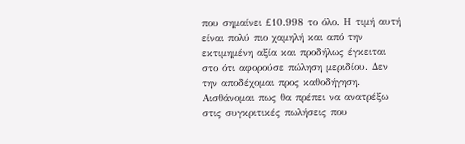που σημαίνει £10.998 το όλο. Η τιμή αυτή είναι πολύ πιο χαμηλή και από την εκτιμημένη αξία και προδήλως έγκειται στο ότι αφορούσε πώληση μεριδίου. Δεν την αποδέχομαι προς καθοδήγηση. Αισθάνομαι πως θα πρέπει να ανατρέξω στις συγκριτικές πωλήσεις που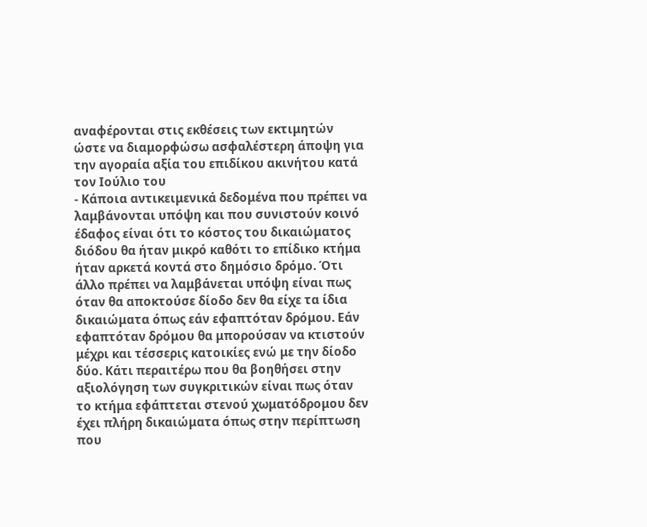αναφέρονται στις εκθέσεις των εκτιμητών ώστε να διαμορφώσω ασφαλέστερη άποψη για την αγοραία αξία του επιδίκου ακινήτου κατά τον Ιούλιο του
- Κάποια αντικειμενικά δεδομένα που πρέπει να λαμβάνονται υπόψη και που συνιστούν κοινό έδαφος είναι ότι το κόστος του δικαιώματος διόδου θα ήταν μικρό καθότι το επίδικο κτήμα ήταν αρκετά κοντά στο δημόσιο δρόμο. Ότι άλλο πρέπει να λαμβάνεται υπόψη είναι πως όταν θα αποκτούσε δίοδο δεν θα είχε τα ίδια δικαιώματα όπως εάν εφαπτόταν δρόμου. Εάν εφαπτόταν δρόμου θα μπορούσαν να κτιστούν μέχρι και τέσσερις κατοικίες ενώ με την δίοδο δύο. Κάτι περαιτέρω που θα βοηθήσει στην αξιολόγηση των συγκριτικών είναι πως όταν το κτήμα εφάπτεται στενού χωματόδρομου δεν έχει πλήρη δικαιώματα όπως στην περίπτωση που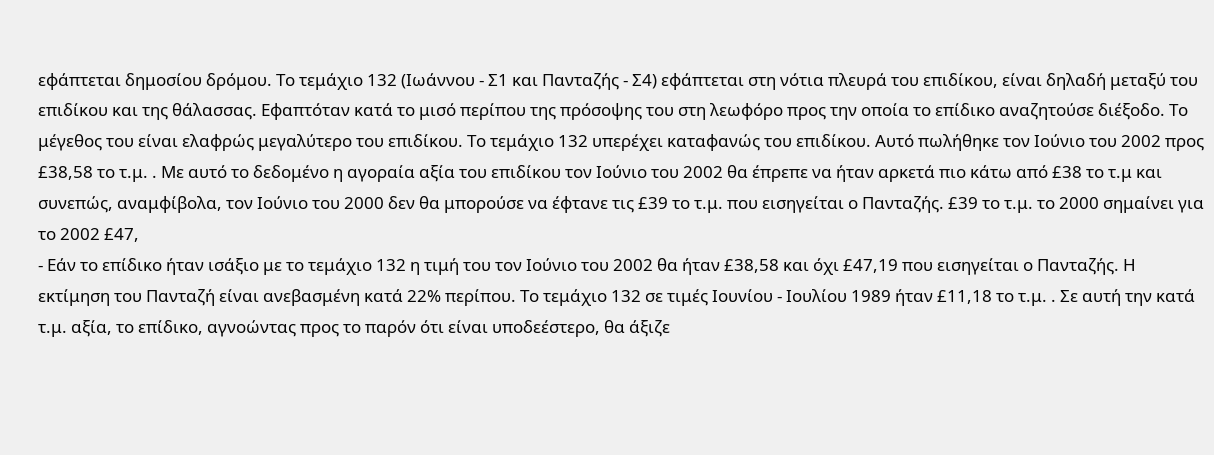εφάπτεται δημοσίου δρόμου. Το τεμάχιο 132 (Ιωάννου - Σ1 και Πανταζής - Σ4) εφάπτεται στη νότια πλευρά του επιδίκου, είναι δηλαδή μεταξύ του επιδίκου και της θάλασσας. Εφαπτόταν κατά το μισό περίπου της πρόσοψης του στη λεωφόρο προς την οποία το επίδικο αναζητούσε διέξοδο. Το μέγεθος του είναι ελαφρώς μεγαλύτερο του επιδίκου. Το τεμάχιο 132 υπερέχει καταφανώς του επιδίκου. Αυτό πωλήθηκε τον Ιούνιο του 2002 προς £38,58 το τ.μ. . Με αυτό το δεδομένο η αγοραία αξία του επιδίκου τον Ιούνιο του 2002 θα έπρεπε να ήταν αρκετά πιο κάτω από £38 το τ.μ και συνεπώς, αναμφίβολα, τον Ιούνιο του 2000 δεν θα μπορούσε να έφτανε τις £39 το τ.μ. που εισηγείται ο Πανταζής. £39 το τ.μ. το 2000 σημαίνει για το 2002 £47,
- Εάν το επίδικο ήταν ισάξιο με το τεμάχιο 132 η τιμή του τον Ιούνιο του 2002 θα ήταν £38,58 και όχι £47,19 που εισηγείται ο Πανταζής. Η εκτίμηση του Πανταζή είναι ανεβασμένη κατά 22% περίπου. Το τεμάχιο 132 σε τιμές Ιουνίου - Ιουλίου 1989 ήταν £11,18 το τ.μ. . Σε αυτή την κατά τ.μ. αξία, το επίδικο, αγνοώντας προς το παρόν ότι είναι υποδεέστερο, θα άξιζε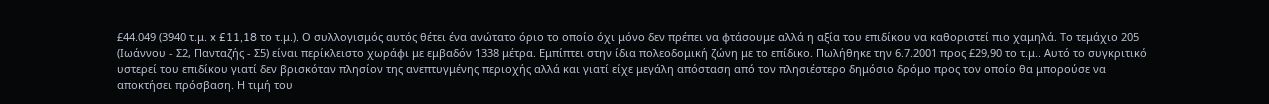£44.049 (3940 τ.μ. x £11,18 το τ.μ.). Ο συλλογισμός αυτός θέτει ένα ανώτατο όριο το οποίο όχι μόνο δεν πρέπει να φτάσουμε αλλά η αξία του επιδίκου να καθοριστεί πιο χαμηλά. Το τεμάχιο 205 (Ιωάννου - Σ2, Πανταζής - Σ5) είναι περίκλειστο χωράφι με εμβαδόν 1338 μέτρα. Εμπίπτει στην ίδια πολεοδομική ζώνη με το επίδικο. Πωλήθηκε την 6.7.2001 προς £29,90 το τ.μ.. Αυτό το συγκριτικό υστερεί του επιδίκου γιατί δεν βρισκόταν πλησίον της ανεπτυγμένης περιοχής αλλά και γιατί είχε μεγάλη απόσταση από τον πλησιέστερο δημόσιο δρόμο προς τον οποίο θα μπορούσε να αποκτήσει πρόσβαση. Η τιμή του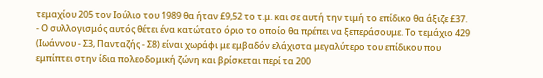τεμαχίου 205 τον Ιούλιο του 1989 θα ήταν £9,52 το τ.μ. και σε αυτή την τιμή το επίδικο θα άξιζε £37.
- Ο συλλογισμός αυτός θέτει ένα κατώτατο όριο το οποίο θα πρέπει να ξεπεράσουμε. Το τεμάχιο 429 (Ιωάννου - Σ3, Πανταζής - Σ8) είναι χωράφι με εμβαδόν ελάχιστα μεγαλύτερο του επίδικου που εμπίπτει στην ίδια πολεοδομική ζώνη και βρίσκεται περί τα 200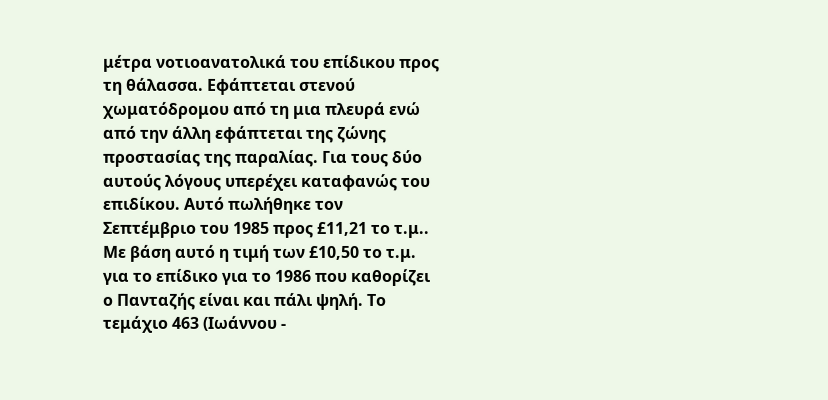μέτρα νοτιοανατολικά του επίδικου προς τη θάλασσα. Εφάπτεται στενού χωματόδρομου από τη μια πλευρά ενώ από την άλλη εφάπτεται της ζώνης προστασίας της παραλίας. Για τους δύο αυτούς λόγους υπερέχει καταφανώς του επιδίκου. Αυτό πωλήθηκε τον Σεπτέμβριο του 1985 προς £11,21 το τ.μ.. Με βάση αυτό η τιμή των £10,50 το τ.μ. για το επίδικο για το 1986 που καθορίζει ο Πανταζής είναι και πάλι ψηλή. Το τεμάχιο 463 (Ιωάννου -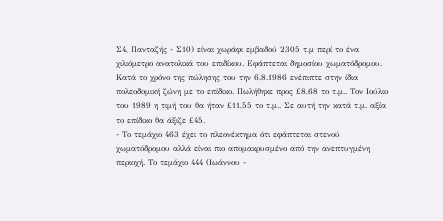Σ4, Πανταζής - Σ10) είναι χωράφι εμβαδού 2305 τ.μ περί το ένα χιλιόμετρο ανατολικά του επιδίκου. Εφάπτεται δημοσίου χωματόδρομου. Κατά το χρόνο της πώλησης του την 6.8.1986 ενέπιπτε στην ίδια πολεοδομική ζώνη με το επίδικο. Πωλήθηκε προς £8,68 το τ.μ.. Τον Ιούλιο του 1989 η τιμή του θα ήταν £11,55 το τ.μ.. Σε αυτή την κατά τ.μ. αξία το επίδικο θα άξιζε £45.
- Το τεμάχιο 463 έχει το πλεονέκτημα ότι εφάπτεται στενού χωματόδρομου αλλά είναι πιο απομακρυσμένο από την ανεπτυγμένη περιοχή. Το τεμάχιο 444 (Ιωάννου -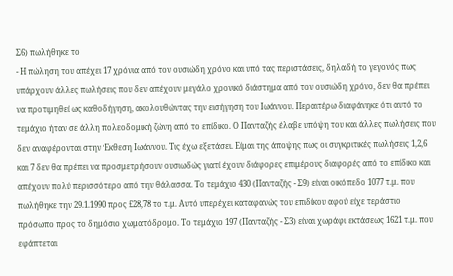Σ6) πωλήθηκε το
- Η πώληση του απέχει 17 χρόνια από τον ουσιώδη χρόνο και υπό τας περιστάσεις, δηλαδή το γεγονός πως υπάρχουν άλλες πωλήσεις που δεν απέχουν μεγάλο χρονικό διάστημα από τον ουσιώδη χρόνο, δεν θα πρέπει να προτιμηθεί ως καθοδήγηση, ακολουθώντας την εισήγηση του Ιωάννου. Περαιτέρω διαφάνηκε ότι αυτό το τεμάχιο ήταν σε άλλη πολεοδομική ζώνη από το επίδικο. Ο Πανταζής έλαβε υπόψη του και άλλες πωλήσεις που δεν αναφέρονται στην Έκθεση Ιωάννου. Τις έχω εξετάσει. Είμαι της άποψης πως οι συγκριτικές πωλήσεις 1,2,6 και 7 δεν θα πρέπει να προσμετρήσουν ουσιωδώς γιατί έχουν διάφορες επιμέρους διαφορές από το επίδικο και απέχουν πολύ περισσότερο από την θάλασσα. Το τεμάχιο 430 (Πανταζής - Σ9) είναι οικόπεδο 1077 τ.μ. που πωλήθηκε την 29.1.1990 προς £28,78 το τ.μ. Αυτό υπερέχει καταφανώς του επιδίκου αφού είχε τεράστιο πρόσωπο προς το δημόσιο χωματόδρομο. Το τεμάχιο 197 (Πανταζής - Σ3) είναι χωράφι εκτάσεως 1621 τ.μ. που εφάπτεται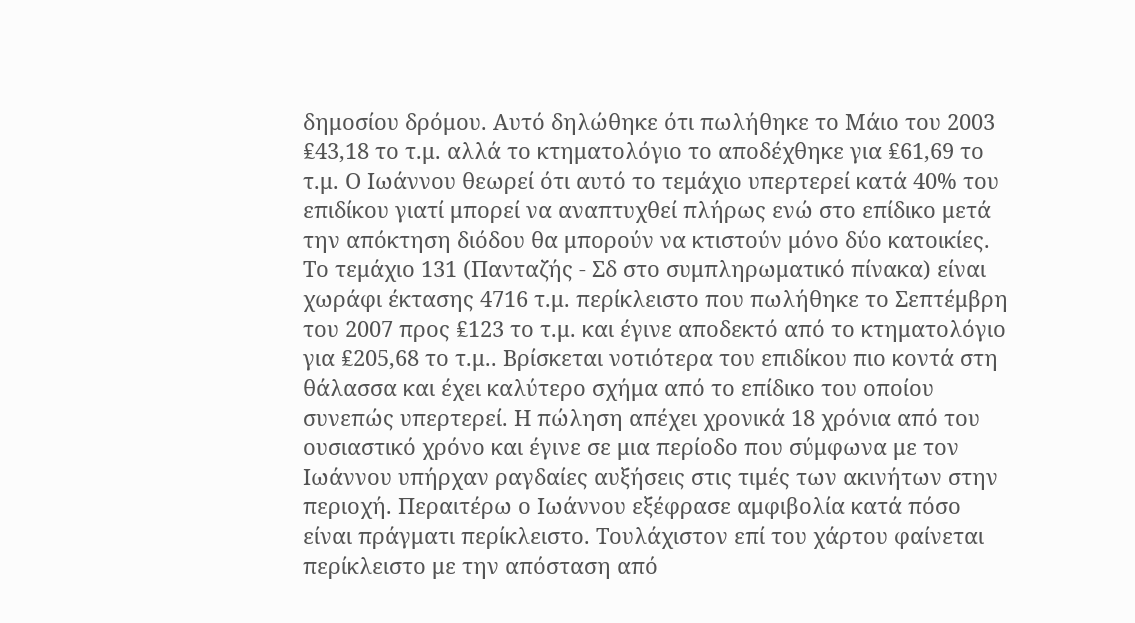δημοσίου δρόμου. Αυτό δηλώθηκε ότι πωλήθηκε το Μάιο του 2003 ₤43,18 το τ.μ. αλλά το κτηματολόγιο το αποδέχθηκε για ₤61,69 το τ.μ. Ο Ιωάννου θεωρεί ότι αυτό το τεμάχιο υπερτερεί κατά 40% του επιδίκου γιατί μπορεί να αναπτυχθεί πλήρως ενώ στο επίδικο μετά την απόκτηση διόδου θα μπορούν να κτιστούν μόνο δύο κατοικίες. Το τεμάχιο 131 (Πανταζής - Σδ στο συμπληρωματικό πίνακα) είναι χωράφι έκτασης 4716 τ.μ. περίκλειστο που πωλήθηκε το Σεπτέμβρη του 2007 προς ₤123 το τ.μ. και έγινε αποδεκτό από το κτηματολόγιο για ₤205,68 το τ.μ.. Βρίσκεται νοτιότερα του επιδίκου πιο κοντά στη θάλασσα και έχει καλύτερο σχήμα από το επίδικο του οποίου συνεπώς υπερτερεί. Η πώληση απέχει χρονικά 18 χρόνια από του ουσιαστικό χρόνο και έγινε σε μια περίοδο που σύμφωνα με τον Ιωάννου υπήρχαν ραγδαίες αυξήσεις στις τιμές των ακινήτων στην περιοχή. Περαιτέρω ο Ιωάννου εξέφρασε αμφιβολία κατά πόσο είναι πράγματι περίκλειστο. Τουλάχιστον επί του χάρτου φαίνεται περίκλειστο με την απόσταση από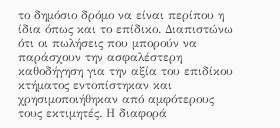το δημόσιο δρόμο να είναι περίπου η ίδια όπως και το επίδικο. Διαπιστώνω ότι οι πωλήσεις που μπορούν να παράσχουν την ασφαλέστερη καθοδήγηση για την αξία του επιδίκου κτήματος εντοπίστηκαν και χρησιμοποιήθηκαν από αμφότερους τους εκτιμητές. Η διαφορά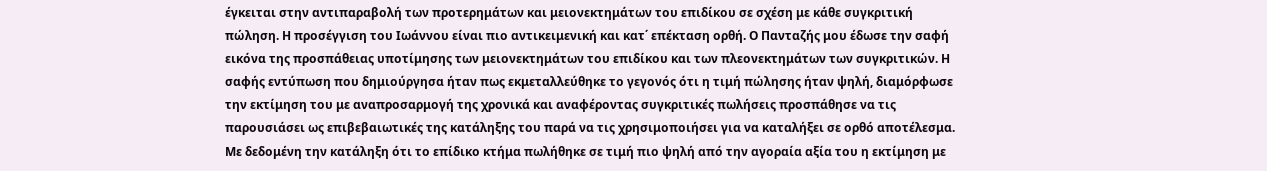έγκειται στην αντιπαραβολή των προτερημάτων και μειονεκτημάτων του επιδίκου σε σχέση με κάθε συγκριτική πώληση. Η προσέγγιση του Ιωάννου είναι πιο αντικειμενική και κατ΄ επέκταση ορθή. Ο Πανταζής μου έδωσε την σαφή εικόνα της προσπάθειας υποτίμησης των μειονεκτημάτων του επιδίκου και των πλεονεκτημάτων των συγκριτικών. Η σαφής εντύπωση που δημιούργησα ήταν πως εκμεταλλεύθηκε το γεγονός ότι η τιμή πώλησης ήταν ψηλή, διαμόρφωσε την εκτίμηση του με αναπροσαρμογή της χρονικά και αναφέροντας συγκριτικές πωλήσεις προσπάθησε να τις παρουσιάσει ως επιβεβαιωτικές της κατάληξης του παρά να τις χρησιμοποιήσει για να καταλήξει σε ορθό αποτέλεσμα. Με δεδομένη την κατάληξη ότι το επίδικο κτήμα πωλήθηκε σε τιμή πιο ψηλή από την αγοραία αξία του η εκτίμηση με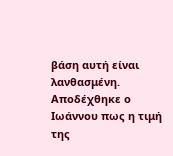βάση αυτή είναι λανθασμένη. Αποδέχθηκε ο Ιωάννου πως η τιμή της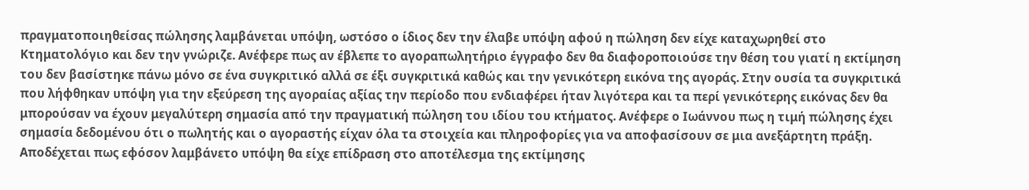πραγματοποιηθείσας πώλησης λαμβάνεται υπόψη, ωστόσο ο ίδιος δεν την έλαβε υπόψη αφού η πώληση δεν είχε καταχωρηθεί στο Κτηματολόγιο και δεν την γνώριζε. Ανέφερε πως αν έβλεπε το αγοραπωλητήριο έγγραφο δεν θα διαφοροποιούσε την θέση του γιατί η εκτίμηση του δεν βασίστηκε πάνω μόνο σε ένα συγκριτικό αλλά σε έξι συγκριτικά καθώς και την γενικότερη εικόνα της αγοράς. Στην ουσία τα συγκριτικά που λήφθηκαν υπόψη για την εξεύρεση της αγοραίας αξίας την περίοδο που ενδιαφέρει ήταν λιγότερα και τα περί γενικότερης εικόνας δεν θα μπορούσαν να έχουν μεγαλύτερη σημασία από την πραγματική πώληση του ιδίου του κτήματος. Ανέφερε ο Ιωάννου πως η τιμή πώλησης έχει σημασία δεδομένου ότι ο πωλητής και ο αγοραστής είχαν όλα τα στοιχεία και πληροφορίες για να αποφασίσουν σε μια ανεξάρτητη πράξη. Αποδέχεται πως εφόσον λαμβάνετο υπόψη θα είχε επίδραση στο αποτέλεσμα της εκτίμησης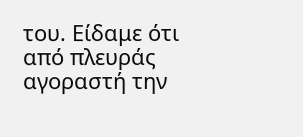του. Είδαμε ότι από πλευράς αγοραστή την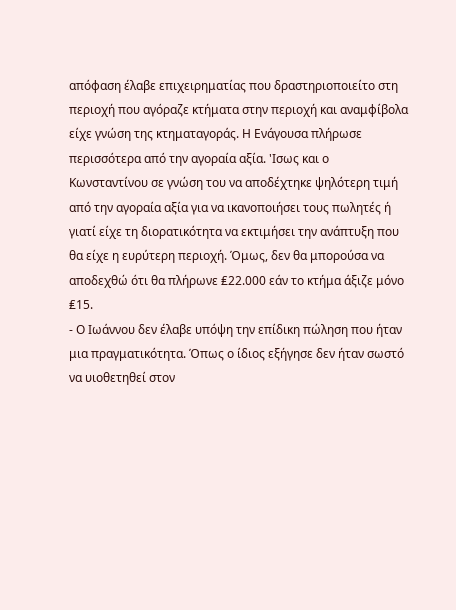απόφαση έλαβε επιχειρηματίας που δραστηριοποιείτο στη περιοχή που αγόραζε κτήματα στην περιοχή και αναμφίβολα είχε γνώση της κτηματαγοράς. Η Ενάγουσα πλήρωσε περισσότερα από την αγοραία αξία. 'Ισως και ο Κωνσταντίνου σε γνώση του να αποδέχτηκε ψηλότερη τιμή από την αγοραία αξία για να ικανοποιήσει τους πωλητές ή γιατί είχε τη διορατικότητα να εκτιμήσει την ανάπτυξη που θα είχε η ευρύτερη περιοχή. Όμως, δεν θα μπορούσα να αποδεχθώ ότι θα πλήρωνε ₤22.000 εάν το κτήμα άξιζε μόνο ₤15.
- Ο Ιωάννου δεν έλαβε υπόψη την επίδικη πώληση που ήταν μια πραγματικότητα. Όπως ο ίδιος εξήγησε δεν ήταν σωστό να υιοθετηθεί στον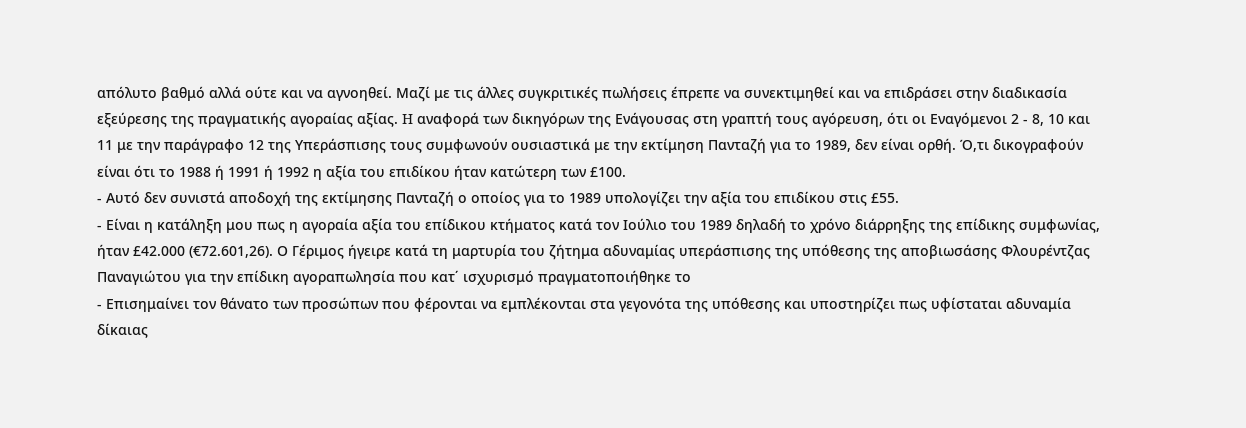απόλυτο βαθμό αλλά ούτε και να αγνοηθεί. Μαζί με τις άλλες συγκριτικές πωλήσεις έπρεπε να συνεκτιμηθεί και να επιδράσει στην διαδικασία εξεύρεσης της πραγματικής αγοραίας αξίας. H αναφορά των δικηγόρων της Ενάγουσας στη γραπτή τους αγόρευση, ότι οι Εναγόμενοι 2 - 8, 10 και 11 με την παράγραφο 12 της Υπεράσπισης τους συμφωνούν ουσιαστικά με την εκτίμηση Πανταζή για το 1989, δεν είναι ορθή. Ό,τι δικογραφούν είναι ότι το 1988 ή 1991 ή 1992 η αξία του επιδίκου ήταν κατώτερη των £100.
- Αυτό δεν συνιστά αποδοχή της εκτίμησης Πανταζή ο οποίος για το 1989 υπολογίζει την αξία του επιδίκου στις £55.
- Είναι η κατάληξη μου πως η αγοραία αξία του επίδικου κτήματος κατά τον Ιούλιο του 1989 δηλαδή το χρόνο διάρρηξης της επίδικης συμφωνίας, ήταν £42.000 (€72.601,26). Ο Γέριμος ήγειρε κατά τη μαρτυρία του ζήτημα αδυναμίας υπεράσπισης της υπόθεσης της αποβιωσάσης Φλουρέντζας Παναγιώτου για την επίδικη αγοραπωλησία που κατ΄ ισχυρισμό πραγματοποιήθηκε το
- Επισημαίνει τον θάνατο των προσώπων που φέρονται να εμπλέκονται στα γεγονότα της υπόθεσης και υποστηρίζει πως υφίσταται αδυναμία δίκαιας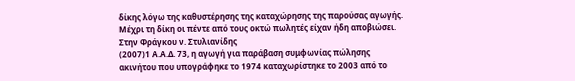δίκης λόγω της καθυστέρησης της καταχώρησης της παρούσας αγωγής. Μέχρι τη δίκη οι πέντε από τους οκτώ πωλητές είχαν ήδη αποβιώσει. Στην Φράγκου ν. Στυλιανίδης
(2007)1 Α.Α.Δ. 73, η αγωγή για παράβαση συμφωνίας πώλησης ακινήτου που υπογράφηκε το 1974 καταχωρίστηκε το 2003 από το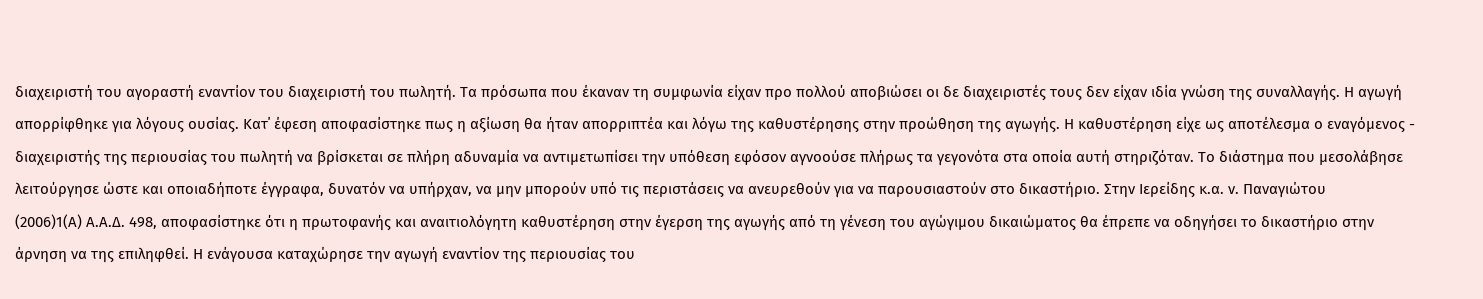διαχειριστή του αγοραστή εναντίον του διαχειριστή του πωλητή. Τα πρόσωπα που έκαναν τη συμφωνία είχαν προ πολλού αποβιώσει οι δε διαχειριστές τους δεν είχαν ιδία γνώση της συναλλαγής. Η αγωγή απορρίφθηκε για λόγους ουσίας. Κατ΄ έφεση αποφασίστηκε πως η αξίωση θα ήταν απορριπτέα και λόγω της καθυστέρησης στην προώθηση της αγωγής. Η καθυστέρηση είχε ως αποτέλεσμα ο εναγόμενος - διαχειριστής της περιουσίας του πωλητή να βρίσκεται σε πλήρη αδυναμία να αντιμετωπίσει την υπόθεση εφόσον αγνοούσε πλήρως τα γεγονότα στα οποία αυτή στηριζόταν. Το διάστημα που μεσολάβησε λειτούργησε ώστε και οποιαδήποτε έγγραφα, δυνατόν να υπήρχαν, να μην μπορούν υπό τις περιστάσεις να ανευρεθούν για να παρουσιαστούν στο δικαστήριο. Στην Ιερείδης κ.α. ν. Παναγιώτου
(2006)1(Α) Α.Α.Δ. 498, αποφασίστηκε ότι η πρωτοφανής και αναιτιολόγητη καθυστέρηση στην έγερση της αγωγής από τη γένεση του αγώγιμου δικαιώματος θα έπρεπε να οδηγήσει το δικαστήριο στην άρνηση να της επιληφθεί. Η ενάγουσα καταχώρησε την αγωγή εναντίον της περιουσίας του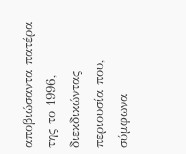αποβιώσαντα πατέρα της το 1996, διεκδικώντας περιουσία που, σύμφωνα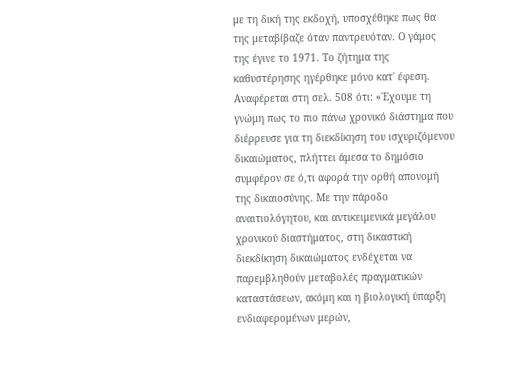με τη δική της εκδοχή, υποσχέθηκε πως θα της μεταβίβαζε όταν παντρευόταν. Ο γάμος της έγινε το 1971. Το ζήτημα της καθυστέρησης ηγέρθηκε μόνο κατ΄ έφεση. Αναφέρεται στη σελ. 508 ότι: «΄Εχουμε τη γνώμη πως το πιο πάνω χρονικό διάστημα που διέρρευσε για τη διεκδίκηση του ισχυριζόμενου δικαιώματος, πλήττει άμεσα το δημόσιο συμφέρον σε ό,τι αφορά την ορθή απονομή της δικαιοσύνης. Με την πάροδο αναιτιολόγητου, και αντικειμενικά μεγάλου χρονικού διαστήματος, στη δικαστική διεκδίκηση δικαιώματος ενδέχεται να παρεμβληθούν μεταβολές πραγματικών καταστάσεων, ακόμη και η βιολογική ύπαρξη ενδιαφερομένων μερών,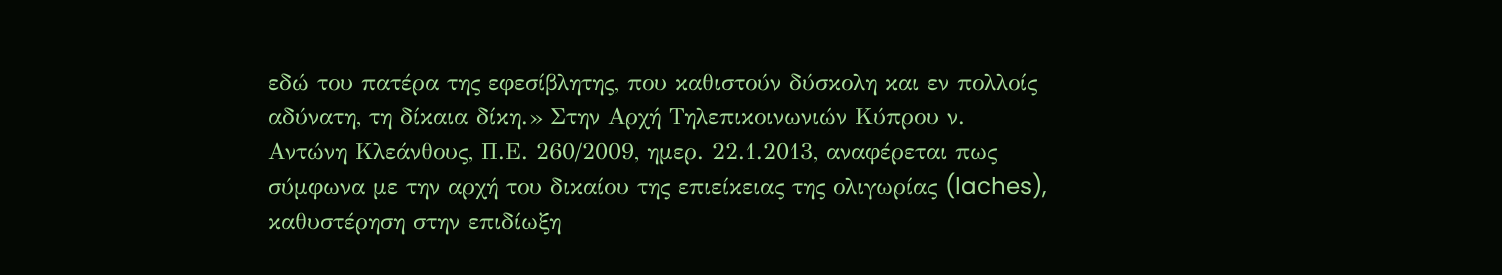εδώ του πατέρα της εφεσίβλητης, που καθιστούν δύσκολη και εν πολλοίς αδύνατη, τη δίκαια δίκη.» Στην Αρχή Τηλεπικοινωνιών Κύπρου ν. Αντώνη Κλεάνθους, Π.Ε. 260/2009, ημερ. 22.1.2013, αναφέρεται πως σύμφωνα με την αρχή του δικαίου της επιείκειας της ολιγωρίας (laches), καθυστέρηση στην επιδίωξη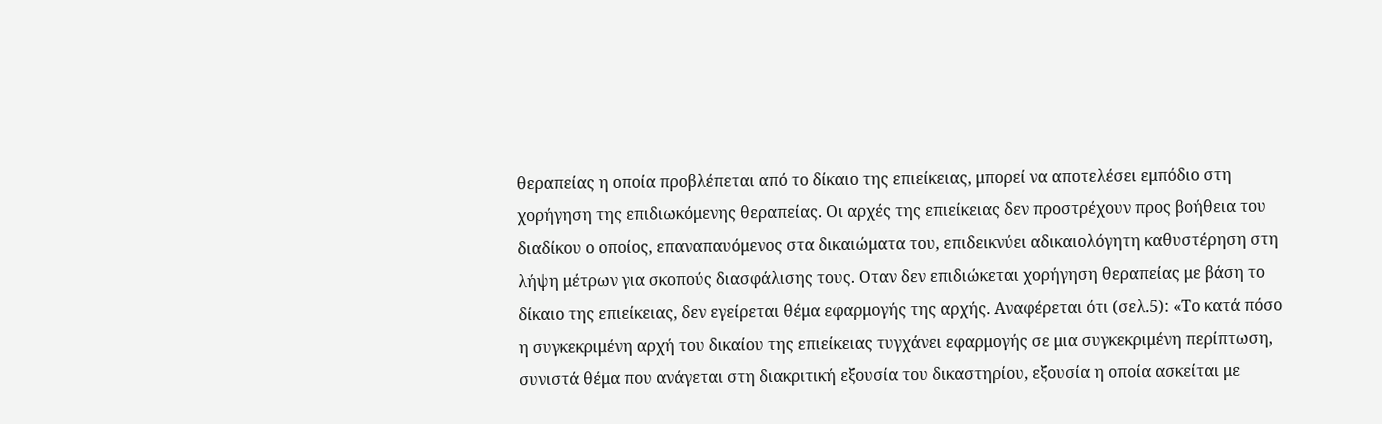θεραπείας η οποία προβλέπεται από το δίκαιο της επιείκειας, μπορεί να αποτελέσει εμπόδιο στη χορήγηση της επιδιωκόμενης θεραπείας. Οι αρχές της επιείκειας δεν προστρέχουν προς βοήθεια του διαδίκου ο οποίος, επαναπαυόμενος στα δικαιώματα του, επιδεικνύει αδικαιολόγητη καθυστέρηση στη λήψη μέτρων για σκοπούς διασφάλισης τους. Oταν δεν επιδιώκεται χορήγηση θεραπείας με βάση το δίκαιο της επιείκειας, δεν εγείρεται θέμα εφαρμογής της αρχής. Αναφέρεται ότι (σελ.5): «Το κατά πόσο η συγκεκριμένη αρχή του δικαίου της επιείκειας τυγχάνει εφαρμογής σε μια συγκεκριμένη περίπτωση, συνιστά θέμα που ανάγεται στη διακριτική εξουσία του δικαστηρίου, εξουσία η οποία ασκείται με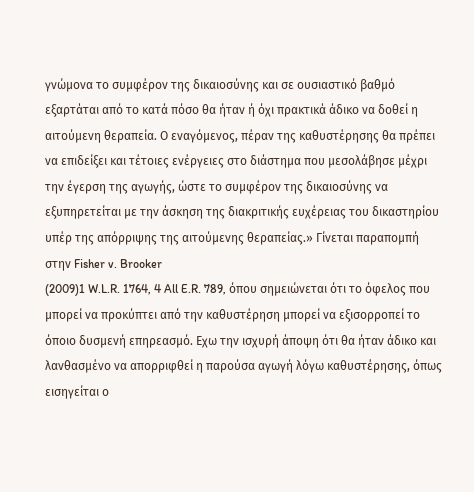γνώμονα το συμφέρον της δικαιοσύνης και σε ουσιαστικό βαθμό εξαρτάται από το κατά πόσο θα ήταν ή όχι πρακτικά άδικο να δοθεί η αιτούμενη θεραπεία. Ο εναγόμενος, πέραν της καθυστέρησης θα πρέπει να επιδείξει και τέτοιες ενέργειες στο διάστημα που μεσολάβησε μέχρι την έγερση της αγωγής, ώστε το συμφέρον της δικαιοσύνης να εξυπηρετείται με την άσκηση της διακριτικής ευχέρειας του δικαστηρίου υπέρ της απόρριψης της αιτούμενης θεραπείας.» Γίνεται παραπομπή στην Fisher v. Brooker
(2009)1 W.L.R. 1764, 4 All E.R. 789, όπου σημειώνεται ότι το όφελος που μπορεί να προκύπτει από την καθυστέρηση μπορεί να εξισορροπεί το όποιο δυσμενή επηρεασμό. Εχω την ισχυρή άποψη ότι θα ήταν άδικο και λανθασμένο να απορριφθεί η παρούσα αγωγή λόγω καθυστέρησης, όπως εισηγείται ο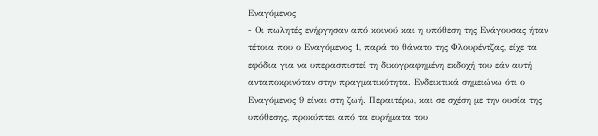Εναγόμενος
- Οι πωλητές ενήργησαν από κοινού και η υπόθεση της Ενάγουσας ήταν τέτοια που ο Εναγόμενος 1, παρά το θάνατο της Φλουρέντζας, είχε τα εφόδια για να υπερασπιστεί τη δικογραφημένη εκδοχή του εάν αυτή ανταποκρινόταν στην πραγματικότητα. Ενδεικτικά σημειώνω ότι ο Εναγόμενος 9 είναι στη ζωή. Περαιτέρω, και σε σχέση με την ουσία της υπόθεσης, προκύπτει από τα ευρήματα του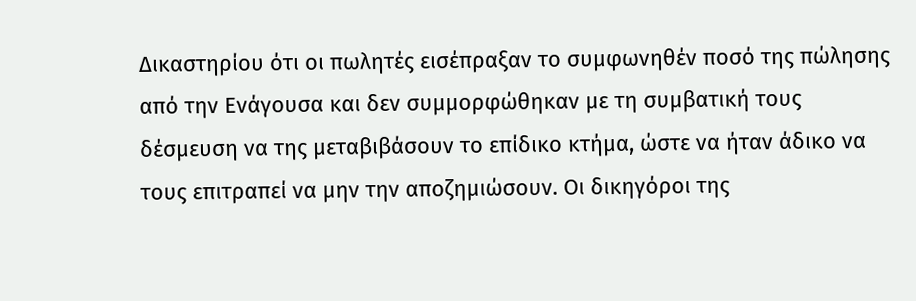Δικαστηρίου ότι οι πωλητές εισέπραξαν το συμφωνηθέν ποσό της πώλησης από την Ενάγουσα και δεν συμμορφώθηκαν με τη συμβατική τους δέσμευση να της μεταβιβάσουν το επίδικο κτήμα, ώστε να ήταν άδικο να τους επιτραπεί να μην την αποζημιώσουν. Οι δικηγόροι της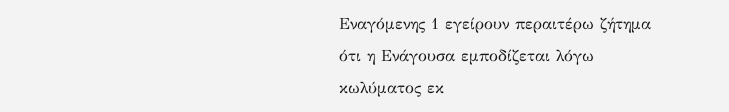Εναγόμενης 1 εγείρουν περαιτέρω ζήτημα ότι η Ενάγουσα εμποδίζεται λόγω κωλύματος εκ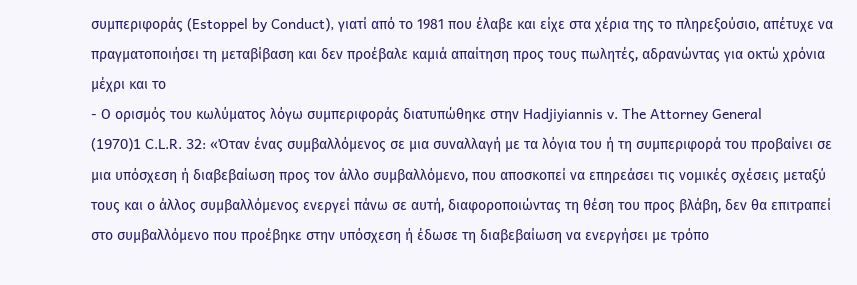συμπεριφοράς (Estoppel by Conduct), γιατί από το 1981 που έλαβε και είχε στα χέρια της το πληρεξούσιο, απέτυχε να πραγματοποιήσει τη μεταβίβαση και δεν προέβαλε καμιά απαίτηση προς τους πωλητές, αδρανώντας για οκτώ χρόνια μέχρι και το
- Ο ορισμός του κωλύματος λόγω συμπεριφοράς διατυπώθηκε στην Hadjiyiannis v. The Attorney General
(1970)1 C.L.R. 32: «Όταν ένας συμβαλλόμενος σε μια συναλλαγή με τα λόγια του ή τη συμπεριφορά του προβαίνει σε μια υπόσχεση ή διαβεβαίωση προς τον άλλο συμβαλλόμενο, που αποσκοπεί να επηρεάσει τις νομικές σχέσεις μεταξύ τους και ο άλλος συμβαλλόμενος ενεργεί πάνω σε αυτή, διαφοροποιώντας τη θέση του προς βλάβη, δεν θα επιτραπεί στο συμβαλλόμενο που προέβηκε στην υπόσχεση ή έδωσε τη διαβεβαίωση να ενεργήσει με τρόπο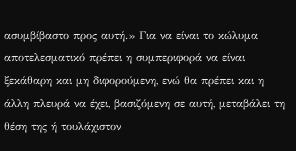ασυμβίβαστο προς αυτή.» Για να είναι το κώλυμα αποτελεσματικό πρέπει η συμπεριφορά να είναι ξεκάθαρη και μη διφορούμενη, ενώ θα πρέπει και η άλλη πλευρά να έχει, βασιζόμενη σε αυτή, μεταβάλει τη θέση της ή τουλάχιστον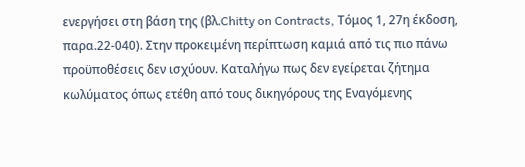ενεργήσει στη βάση της (βλ.Chitty on Contracts, Tόμος 1, 27η έκδοση, παρα.22-040). Στην προκειμένη περίπτωση καμιά από τις πιο πάνω προϋποθέσεις δεν ισχύουν. Καταλήγω πως δεν εγείρεται ζήτημα κωλύματος όπως ετέθη από τους δικηγόρους της Εναγόμενης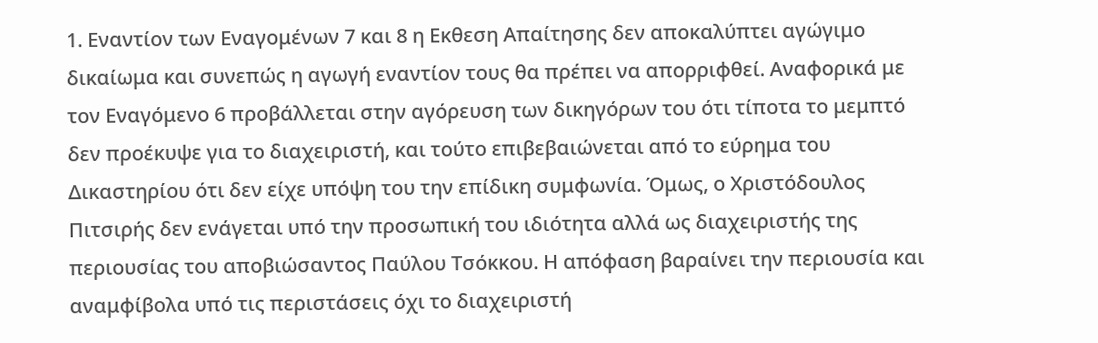1. Εναντίον των Εναγομένων 7 και 8 η Εκθεση Απαίτησης δεν αποκαλύπτει αγώγιμο δικαίωμα και συνεπώς η αγωγή εναντίον τους θα πρέπει να απορριφθεί. Αναφορικά με τον Εναγόμενο 6 προβάλλεται στην αγόρευση των δικηγόρων του ότι τίποτα το μεμπτό δεν προέκυψε για το διαχειριστή, και τούτο επιβεβαιώνεται από το εύρημα του Δικαστηρίου ότι δεν είχε υπόψη του την επίδικη συμφωνία. Όμως, ο Χριστόδουλος Πιτσιρής δεν ενάγεται υπό την προσωπική του ιδιότητα αλλά ως διαχειριστής της περιουσίας του αποβιώσαντος Παύλου Τσόκκου. Η απόφαση βαραίνει την περιουσία και αναμφίβολα υπό τις περιστάσεις όχι το διαχειριστή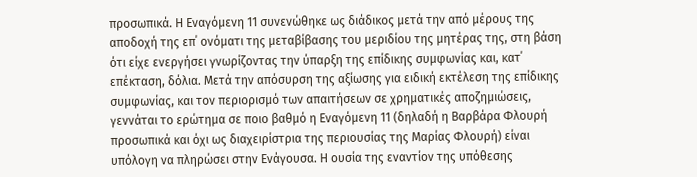προσωπικά. Η Εναγόμενη 11 συνενώθηκε ως διάδικος μετά την από μέρους της αποδοχή της επ΄ ονόματι της μεταβίβασης του μεριδίου της μητέρας της, στη βάση ότι είχε ενεργήσει γνωρίζοντας την ύπαρξη της επίδικης συμφωνίας και, κατ΄ επέκταση, δόλια. Μετά την απόσυρση της αξίωσης για ειδική εκτέλεση της επίδικης συμφωνίας, και τον περιορισμό των απαιτήσεων σε χρηματικές αποζημιώσεις, γεννάται το ερώτημα σε ποιο βαθμό η Εναγόμενη 11 (δηλαδή η Βαρβάρα Φλουρή προσωπικά και όχι ως διαχειρίστρια της περιουσίας της Μαρίας Φλουρή) είναι υπόλογη να πληρώσει στην Ενάγουσα. Η ουσία της εναντίον της υπόθεσης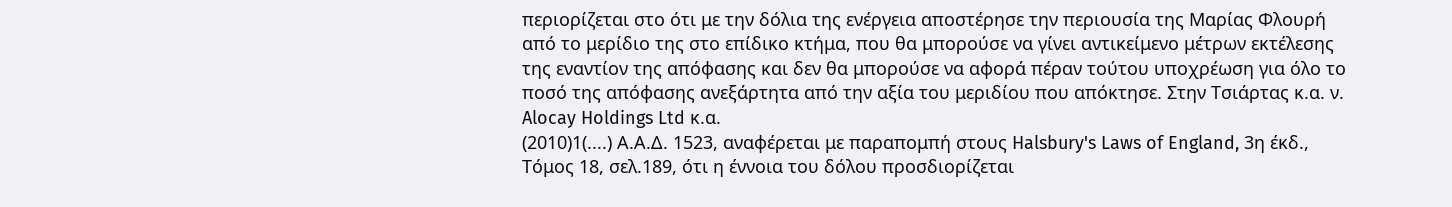περιορίζεται στο ότι με την δόλια της ενέργεια αποστέρησε την περιουσία της Μαρίας Φλουρή από το μερίδιο της στο επίδικο κτήμα, που θα μπορούσε να γίνει αντικείμενο μέτρων εκτέλεσης της εναντίον της απόφασης και δεν θα μπορούσε να αφορά πέραν τούτου υποχρέωση για όλο το ποσό της απόφασης ανεξάρτητα από την αξία του μεριδίου που απόκτησε. Στην Τσιάρτας κ.α. ν. Alocay Holdings Ltd κ.α.
(2010)1(....) Α.Α.Δ. 1523, αναφέρεται με παραπομπή στους Halsbury's Laws of England, 3η έκδ., Τόμος 18, σελ.189, ότι η έννοια του δόλου προσδιορίζεται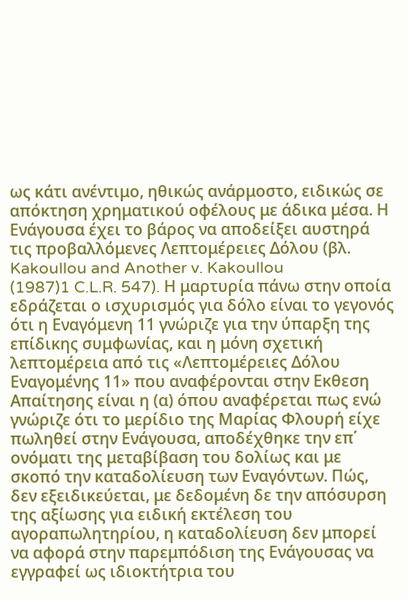ως κάτι ανέντιμο, ηθικώς ανάρμοστο, ειδικώς σε απόκτηση χρηματικού οφέλους με άδικα μέσα. Η Ενάγουσα έχει το βάρος να αποδείξει αυστηρά τις προβαλλόμενες Λεπτομέρειες Δόλου (βλ. Kakoullou and Another v. Kakoullou
(1987)1 C.L.R. 547). Η μαρτυρία πάνω στην οποία εδράζεται ο ισχυρισμός για δόλο είναι το γεγονός ότι η Εναγόμενη 11 γνώριζε για την ύπαρξη της επίδικης συμφωνίας, και η μόνη σχετική λεπτομέρεια από τις «Λεπτομέρειες Δόλου Εναγομένης 11» που αναφέρονται στην Εκθεση Απαίτησης είναι η (α) όπου αναφέρεται πως ενώ γνώριζε ότι το μερίδιο της Μαρίας Φλουρή είχε πωληθεί στην Ενάγουσα, αποδέχθηκε την επ΄ ονόματι της μεταβίβαση του δολίως και με σκοπό την καταδολίευση των Εναγόντων. Πώς, δεν εξειδικεύεται, με δεδομένη δε την απόσυρση της αξίωσης για ειδική εκτέλεση του αγοραπωλητηρίου, η καταδολίευση δεν μπορεί να αφορά στην παρεμπόδιση της Ενάγουσας να εγγραφεί ως ιδιοκτήτρια του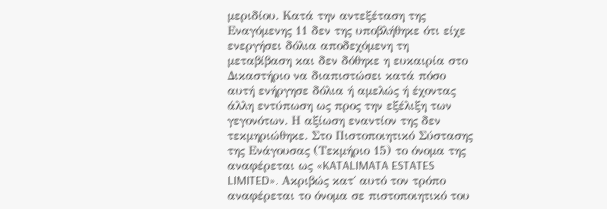μεριδίου. Κατά την αντεξέταση της Εναγόμενης 11 δεν της υποβλήθηκε ότι είχε ενεργήσει δόλια αποδεχόμενη τη μεταβίβαση και δεν δόθηκε η ευκαιρία στο Δικαστήριο να διαπιστώσει κατά πόσο αυτή ενήργησε δόλια ή αμελώς ή έχοντας άλλη εντύπωση ως προς την εξέλιξη των γεγονότων. Η αξίωση εναντίον της δεν τεκμηριώθηκε. Στο Πιστοποιητικό Σύστασης της Ενάγουσας (Τεκμήριο 15) το όνομα της αναφέρεται ως «KATALIMATA ESTATES LIMITED». Ακριβώς κατ΄ αυτό τον τρόπο αναφέρεται το όνομα σε πιστοποιητικό του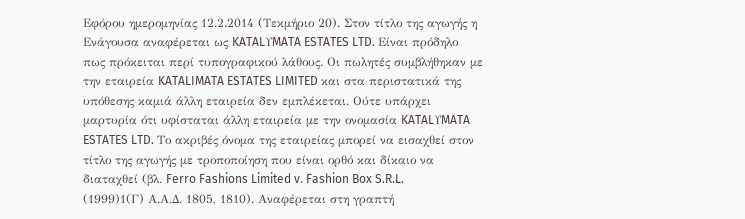Εφόρου ημερομηνίας 12.2.2014 (Τεκμήριο 20). Στον τίτλο της αγωγής η Ενάγουσα αναφέρεται ως KATALΥMATA ESTATES LTD. Είναι πρόδηλο πως πρόκειται περί τυπογραφικού λάθους. Οι πωλητές συμβλήθηκαν με την εταιρεία KATALIMATA ESTATES LIMITED και στα περιστατικά της υπόθεσης καμιά άλλη εταιρεία δεν εμπλέκεται. Ούτε υπάρχει μαρτυρία ότι υφίσταται άλλη εταιρεία με την ονομασία KATALΥMATA ESTATES LTD. Το ακριβές όνομα της εταιρείας μπορεί να εισαχθεί στον τίτλο της αγωγής με τροποποίηση που είναι ορθό και δίκαιο να διαταχθεί (βλ. Ferro Fashions Limited v. Fashion Box S.R.L.
(1999)1(Γ) Α.Α.Δ. 1805, 1810). Αναφέρεται στη γραπτή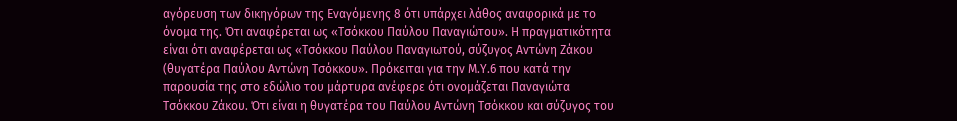αγόρευση των δικηγόρων της Εναγόμενης 8 ότι υπάρχει λάθος αναφορικά με το όνομα της. Ότι αναφέρεται ως «Τσόκκου Παύλου Παναγιώτου». Η πραγματικότητα είναι ότι αναφέρεται ως «Τσόκκου Παύλου Παναγιωτού, σύζυγος Αντώνη Ζάκου (θυγατέρα Παύλου Αντώνη Τσόκκου». Πρόκειται για την Μ.Υ.6 που κατά την παρουσία της στο εδώλιο του μάρτυρα ανέφερε ότι ονομάζεται Παναγιώτα Τσόκκου Ζάκου. Ότι είναι η θυγατέρα του Παύλου Αντώνη Τσόκκου και σύζυγος του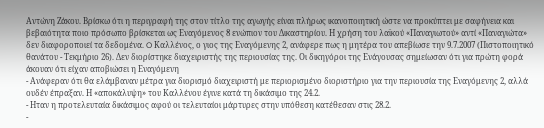Αντώνη Ζάκου. Βρίσκω ότι η περιγραφή της στον τίτλο της αγωγής είναι πλήρως ικανοποιητική ώστε να προκύπτει με σαφήνεια και βεβαιότητα ποιο πρόσωπο βρίσκεται ως Εναγόμενος 8 ενώπιον του Δικαστηρίου. Η χρήση του λαϊκού «Παναγιωτού» αντί «Παναγιώτα» δεν διαφοροποιεί τα δεδομένα. O Καλλένος, ο γιος της Εναγόμενης 2, ανάφερε πως η μητέρα του απεβίωσε την 9.7.2007 (Πιστοποιητικό θανάτου - Τεκμήριο 26). Δεν διορίστηκε διαχειριστής της περιουσίας της. Οι δικηγόροι της Ενάγουσας σημείωσαν ότι για πρώτη φορά άκουαν ότι είχαν αποβιώσει η Εναγόμενη
- Ανάφεραν ότι θα ελάμβαναν μέτρα για διορισμό διαχειριστή με περιορισμένο διοριστήριο για την περιουσία της Εναγόμενης 2, αλλά ουδέν έπραξαν. Η «αποκάλυψη» του Καλλένου έγινε κατά τη δικάσιμο της 24.2.
- Ηταν η προτελευταία δικάσιμος αφού οι τελευταίοι μάρτυρες στην υπόθεση κατέθεσαν στις 28.2.
-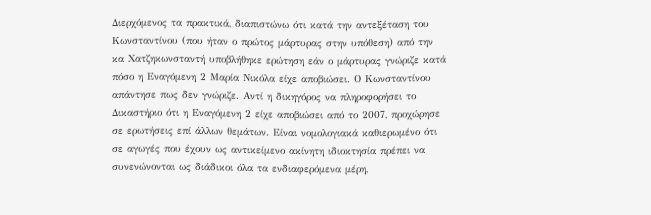Διερχόμενος τα πρακτικά, διαπιστώνω ότι κατά την αντεξέταση του Κωνσταντίνου (που ήταν ο πρώτος μάρτυρας στην υπόθεση) από την κα Χατζηκωνσταντή υποβλήθηκε ερώτηση εάν ο μάρτυρας γνώριζε κατά πόσο η Εναγόμενη 2 Μαρία Νικόλα είχε αποβιώσει. Ο Κωνσταντίνου απάντησε πως δεν γνώριζε. Αντί η δικηγόρος να πληροφορήσει το Δικαστήριο ότι η Εναγόμενη 2 είχε αποβιώσει από το 2007, προχώρησε σε ερωτήσεις επί άλλων θεμάτων. Είναι νομολογιακά καθιερωμένο ότι σε αγωγές που έχουν ως αντικείμενο ακίνητη ιδιοκτησία πρέπει να συνενώνονται ως διάδικοι όλα τα ενδιαφερόμενα μέρη,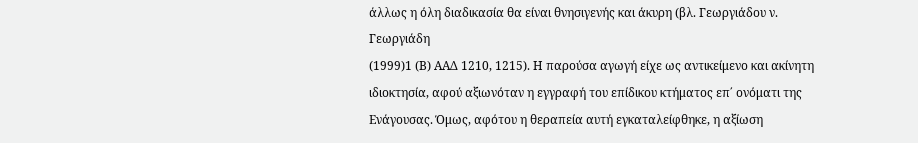άλλως η όλη διαδικασία θα είναι θνησιγενής και άκυρη (βλ. Γεωργιάδου ν. Γεωργιάδη
(1999)1 (Β) ΑΑΔ 1210, 1215). Η παρούσα αγωγή είχε ως αντικείμενο και ακίνητη ιδιοκτησία, αφού αξιωνόταν η εγγραφή του επίδικου κτήματος επ΄ ονόματι της Ενάγουσας. Όμως, αφότου η θεραπεία αυτή εγκαταλείφθηκε, η αξίωση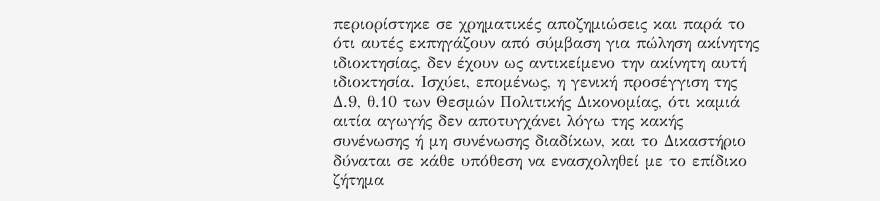περιορίστηκε σε χρηματικές αποζημιώσεις και παρά το ότι αυτές εκπηγάζουν από σύμβαση για πώληση ακίνητης ιδιοκτησίας, δεν έχουν ως αντικείμενο την ακίνητη αυτή ιδιοκτησία. Ισχύει, επομένως, η γενική προσέγγιση της Δ.9, θ.10 των Θεσμών Πολιτικής Δικονομίας, ότι καμιά αιτία αγωγής δεν αποτυγχάνει λόγω της κακής συνένωσης ή μη συνένωσης διαδίκων, και το Δικαστήριο δύναται σε κάθε υπόθεση να ενασχοληθεί με το επίδικο ζήτημα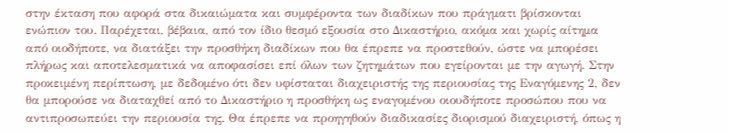στην έκταση που αφορά στα δικαιώματα και συμφέροντα των διαδίκων που πράγματι βρίσκονται ενώπιον του. Παρέχεται, βέβαια, από τον ίδιο θεσμό εξουσία στο Δικαστήριο, ακόμα και χωρίς αίτημα από οιοδήποτε, να διατάξει την προσθήκη διαδίκων που θα έπρεπε να προστεθούν, ώστε να μπορέσει πλήρως και αποτελεσματικά να αποφασίσει επί όλων των ζητημάτων που εγείρονται με την αγωγή. Στην προκειμένη περίπτωση, με δεδομένο ότι δεν υφίσταται διαχειριστής της περιουσίας της Εναγόμενης 2, δεν θα μπορούσε να διαταχθεί από το Δικαστήριο η προσθήκη ως εναγομένου οιουδήποτε προσώπου που να αντιπροσωπεύει την περιουσία της. Θα έπρεπε να προηγηθούν διαδικασίες διορισμού διαχειριστή, όπως η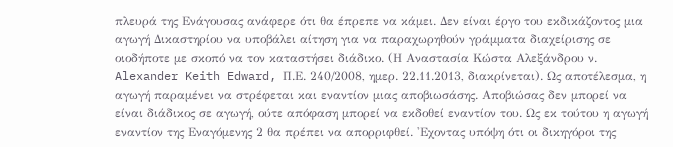πλευρά της Ενάγουσας ανάφερε ότι θα έπρεπε να κάμει. Δεν είναι έργο του εκδικάζοντος μια αγωγή Δικαστηρίου να υποβάλει αίτηση για να παραχωρηθούν γράμματα διαχείρισης σε οιοδήποτε με σκοπό να τον καταστήσει διάδικο. (Η Αναστασία Κώστα Αλεξάνδρου ν. Alexander Keith Edward, Π.Ε. 240/2008, ημερ. 22.11.2013, διακρίνεται). Ως αποτέλεσμα, η αγωγή παραμένει να στρέφεται και εναντίον μιας αποβιωσάσης. Αποβιώσας δεν μπορεί να είναι διάδικος σε αγωγή, ούτε απόφαση μπορεί να εκδοθεί εναντίον του. Ως εκ τούτου η αγωγή εναντίον της Εναγόμενης 2 θα πρέπει να απορριφθεί. 'Εχοντας υπόψη ότι οι δικηγόροι της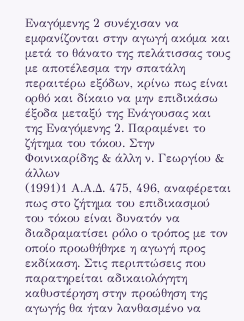Εναγόμενης 2 συνέχισαν να εμφανίζονται στην αγωγή ακόμα και μετά το θάνατο της πελάτισσας τους με αποτέλεσμα την σπατάλη περαιτέρω εξόδων, κρίνω πως είναι ορθό και δίκαιο να μην επιδικάσω έξοδα μεταξύ της Ενάγουσας και της Εναγόμενης 2. Παραμένει το ζήτημα του τόκου. Στην Φοινικαρίδης & άλλη ν. Γεωργίου & άλλων
(1991)1 Α.Α.Δ. 475, 496, αναφέρεται πως στο ζήτημα του επιδικασμού του τόκου είναι δυνατόν να διαδραματίσει ρόλο ο τρόπος με τον οποίο προωθήθηκε η αγωγή προς εκδίκαση. Στις περιπτώσεις που παρατηρείται αδικαιολόγητη καθυστέρηση στην προώθηση της αγωγής θα ήταν λανθασμένο να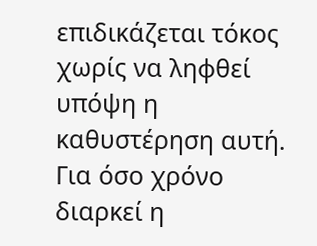επιδικάζεται τόκος χωρίς να ληφθεί υπόψη η καθυστέρηση αυτή. Για όσο χρόνο διαρκεί η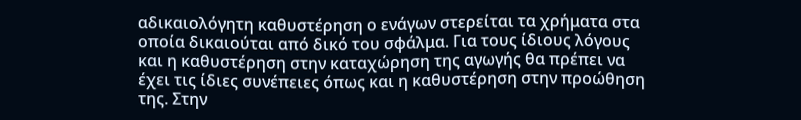αδικαιολόγητη καθυστέρηση ο ενάγων στερείται τα χρήματα στα οποία δικαιούται από δικό του σφάλμα. Για τους ίδιους λόγους και η καθυστέρηση στην καταχώρηση της αγωγής θα πρέπει να έχει τις ίδιες συνέπειες όπως και η καθυστέρηση στην προώθηση της. Στην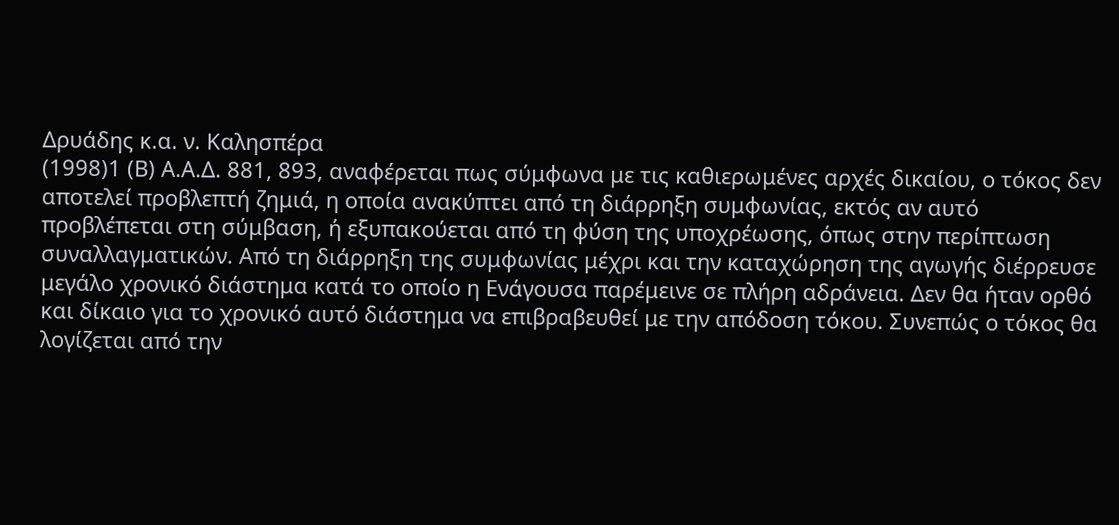Δρυάδης κ.α. ν. Καλησπέρα
(1998)1 (Β) Α.Α.Δ. 881, 893, αναφέρεται πως σύμφωνα με τις καθιερωμένες αρχές δικαίου, ο τόκος δεν αποτελεί προβλεπτή ζημιά, η οποία ανακύπτει από τη διάρρηξη συμφωνίας, εκτός αν αυτό προβλέπεται στη σύμβαση, ή εξυπακούεται από τη φύση της υποχρέωσης, όπως στην περίπτωση συναλλαγματικών. Από τη διάρρηξη της συμφωνίας μέχρι και την καταχώρηση της αγωγής διέρρευσε μεγάλο χρονικό διάστημα κατά το οποίο η Ενάγουσα παρέμεινε σε πλήρη αδράνεια. Δεν θα ήταν ορθό και δίκαιο για το χρονικό αυτό διάστημα να επιβραβευθεί με την απόδοση τόκου. Συνεπώς ο τόκος θα λογίζεται από την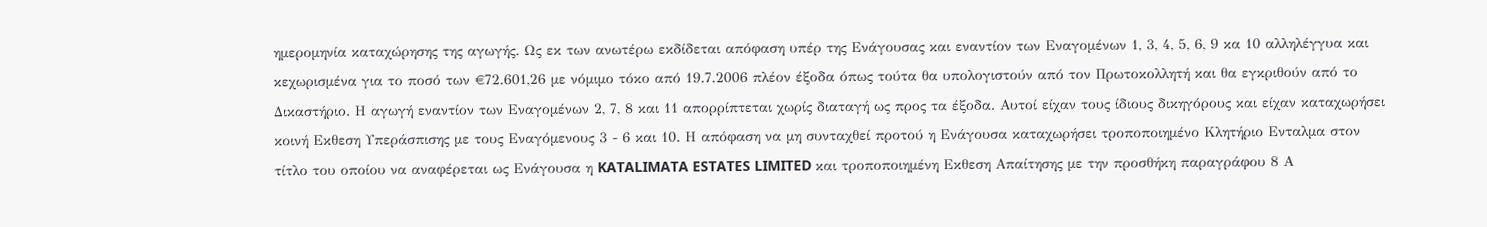ημερομηνία καταχώρησης της αγωγής. Ως εκ των ανωτέρω εκδίδεται απόφαση υπέρ της Ενάγουσας και εναντίον των Εναγομένων 1, 3, 4, 5, 6, 9 κα 10 αλληλέγγυα και κεχωρισμένα για το ποσό των €72.601,26 με νόμιμο τόκο από 19.7.2006 πλέον έξοδα όπως τούτα θα υπολογιστούν από τον Πρωτοκολλητή και θα εγκριθούν από το Δικαστήριο. Η αγωγή εναντίον των Εναγομένων 2, 7, 8 και 11 απορρίπτεται χωρίς διαταγή ως προς τα έξοδα. Αυτοί είχαν τους ίδιους δικηγόρους και είχαν καταχωρήσει κοινή Εκθεση Υπεράσπισης με τους Εναγόμενους 3 - 6 και 10. Η απόφαση να μη συνταχθεί προτού η Ενάγουσα καταχωρήσει τροποποιημένο Κλητήριο Ενταλμα στον τίτλο του οποίου να αναφέρεται ως Ενάγουσα η KATALIMATA ESTATES LIMITED και τροποποιημένη Εκθεση Απαίτησης με την προσθήκη παραγράφου 8 Α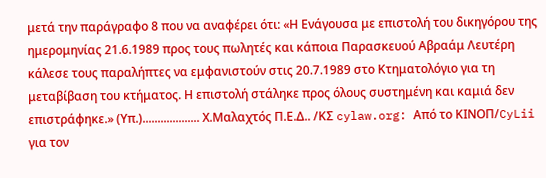μετά την παράγραφο 8 που να αναφέρει ότι: «Η Ενάγουσα με επιστολή του δικηγόρου της ημερομηνίας 21.6.1989 προς τους πωλητές και κάποια Παρασκευού Αβραάμ Λευτέρη κάλεσε τους παραλήπτες να εμφανιστούν στις 20.7.1989 στο Κτηματολόγιο για τη μεταβίβαση του κτήματος. Η επιστολή στάληκε προς όλους συστημένη και καμιά δεν επιστράφηκε.» (Υπ.)................... Χ.Μαλαχτός Π.Ε.Δ.. /ΚΣ cylaw.org: Από το ΚΙΝOΠ/CyLii για τον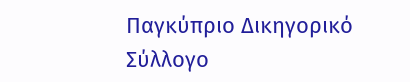Παγκύπριο Δικηγορικό Σύλλογο